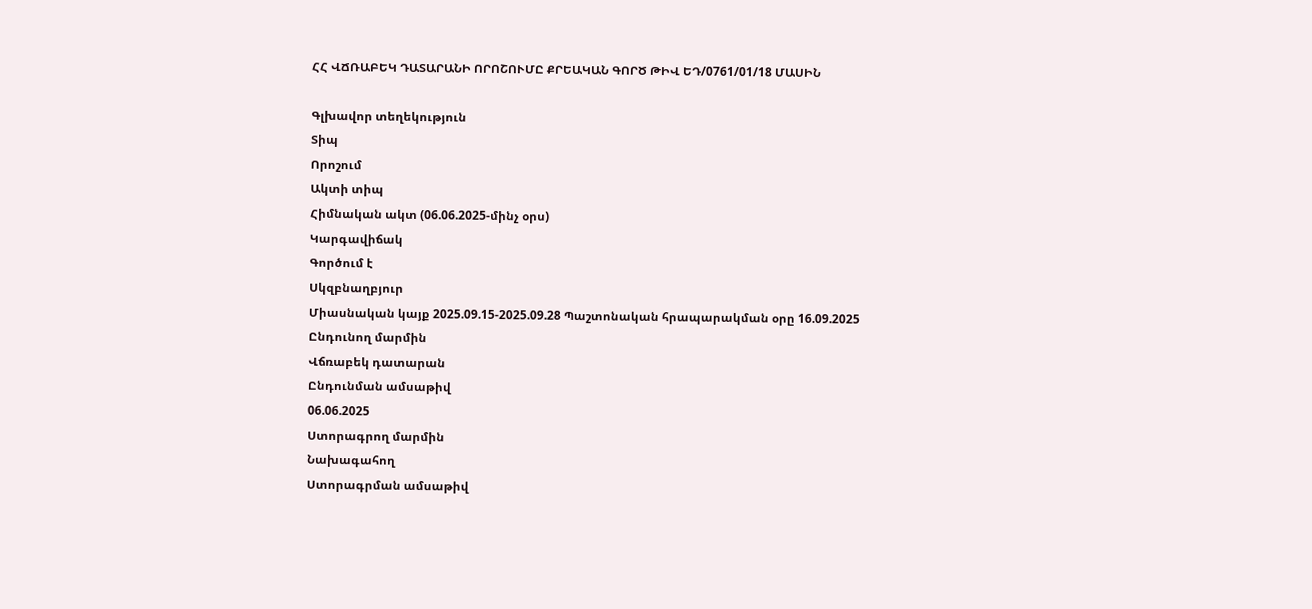ՀՀ ՎՃՌԱԲԵԿ ԴԱՏԱՐԱՆԻ ՈՐՈՇՈՒՄԸ ՔՐԵԱԿԱՆ ԳՈՐԾ ԹԻՎ ԵԴ/0761/01/18 ՄԱՍԻՆ

Գլխավոր տեղեկություն
Տիպ
Որոշում
Ակտի տիպ
Հիմնական ակտ (06.06.2025-մինչ օրս)
Կարգավիճակ
Գործում է
Սկզբնաղբյուր
Միասնական կայք 2025.09.15-2025.09.28 Պաշտոնական հրապարակման օրը 16.09.2025
Ընդունող մարմին
Վճռաբեկ դատարան
Ընդունման ամսաթիվ
06.06.2025
Ստորագրող մարմին
Նախագահող
Ստորագրման ամսաթիվ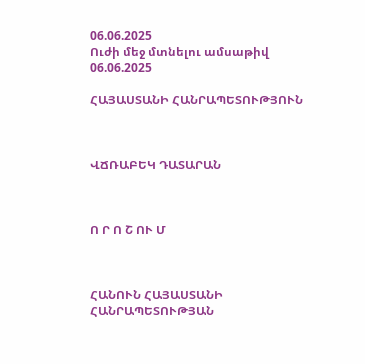06.06.2025
Ուժի մեջ մտնելու ամսաթիվ
06.06.2025

ՀԱՅԱՍՏԱՆԻ ՀԱՆՐԱՊԵՏՈՒԹՅՈՒՆ



ՎՃՌԱԲԵԿ ԴԱՏԱՐԱՆ



Ո Ր Ո Շ ՈՒ Մ



ՀԱՆՈՒՆ ՀԱՅԱՍՏԱՆԻ ՀԱՆՐԱՊԵՏՈՒԹՅԱՆ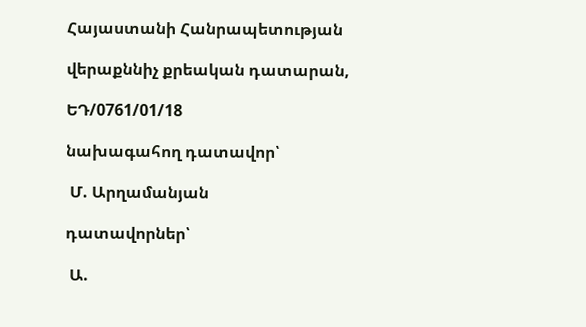Հայաստանի Հանրապետության

վերաքննիչ քրեական դատարան,

ԵԴ/0761/01/18

նախագահող դատավոր՝

 Մ. Արղամանյան

դատավորներ՝

 Ա.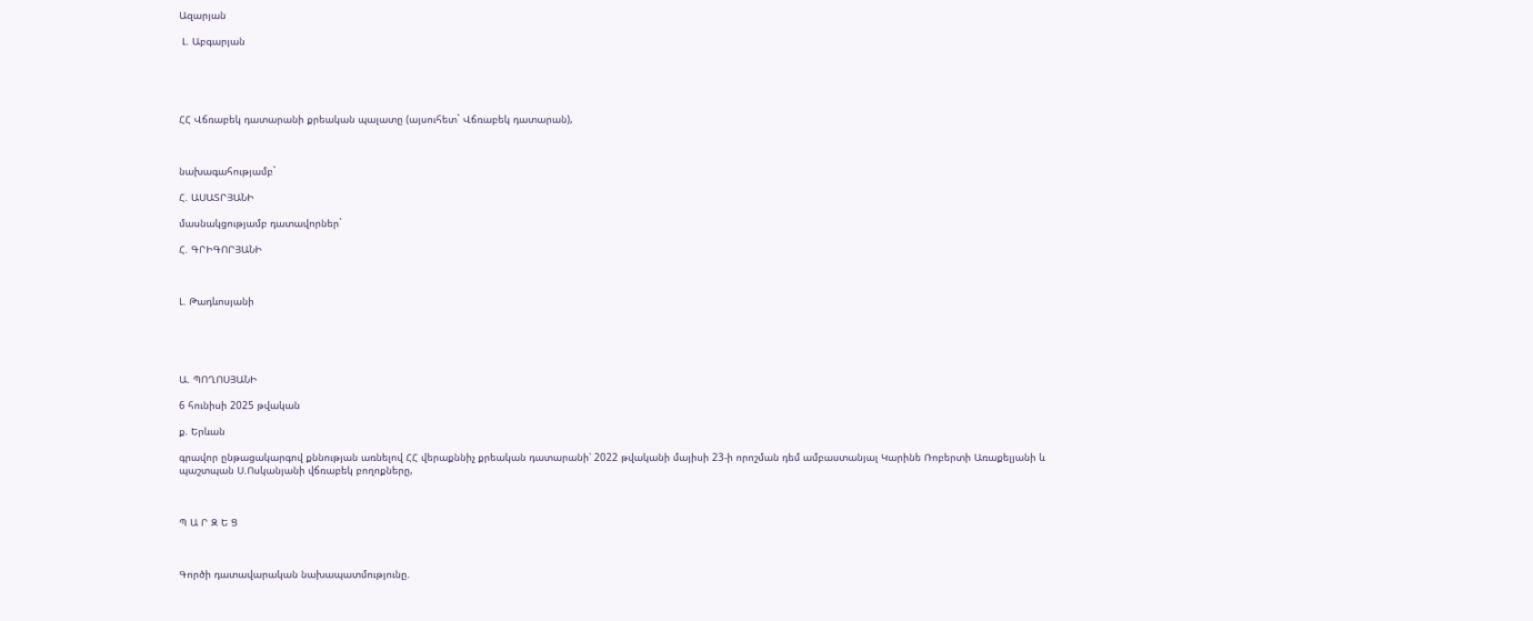Ազարյան

 Լ. Աբգարյան





ՀՀ Վճռաբեկ դատարանի քրեական պալատը (այսուհետ` Վճռաբեկ դատարան),



նախագահությամբ`

Հ. ԱՍԱՏՐՅԱՆԻ

մասնակցությամբ դատավորներ`

Հ. ԳՐԻԳՈՐՅԱՆԻ



Լ. Թադևոսյանի





Ա. ՊՈՂՈՍՅԱՆԻ

6 հունիսի 2025 թվական

ք. Երևան

գրավոր ընթացակարգով քննության առնելով ՀՀ վերաքննիչ քրեական դատարանի՝ 2022 թվականի մայիսի 23-ի որոշման դեմ ամբաստանյալ Կարինե Ռոբերտի Առաքելյանի և պաշտպան Ս.Ոսկանյանի վճռաբեկ բողոքները,



Պ Ա Ր Զ Ե Ց



Գործի դատավարական նախապատմությունը.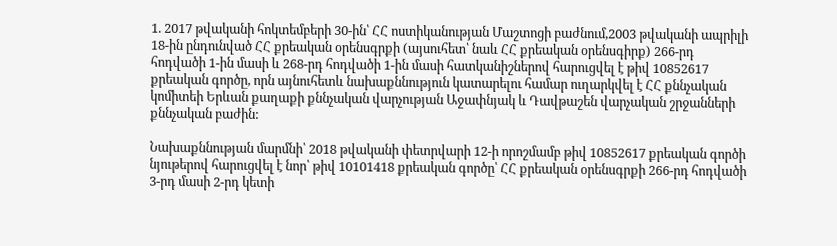1. 2017 թվականի հոկտեմբերի 30-ին՝ ՀՀ ոստիկանության Մաշտոցի բաժնում,2003 թվականի ապրիլի 18-ին ընդունված ՀՀ քրեական օրենսգրքի (այսուհետ՝ նաև ՀՀ քրեական օրենսգիրք) 266-րդ հոդվածի 1-ին մասի և 268-րդ հոդվածի 1-ին մասի հատկանիշներով հարուցվել է թիվ 10852617 քրեական գործը, որն այնուհետև նախաքննություն կատարելու համար ուղարկվել է ՀՀ քննչական կոմիտեի Երևան քաղաքի քննչական վարչության Աջափնյակ և Դավթաշեն վարչական շրջանների քննչական բաժին:

Նախաքննության մարմնի՝ 2018 թվականի փետրվարի 12-ի որոշմամբ թիվ 10852617 քրեական գործի նյութերով հարուցվել է նոր՝ թիվ 10101418 քրեական գործը՝ ՀՀ քրեական օրենսգրքի 266-րդ հոդվածի 3-րդ մասի 2-րդ կետի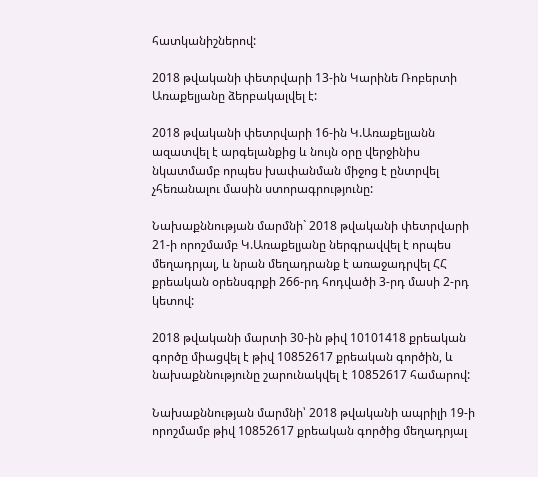հատկանիշներով:

2018 թվականի փետրվարի 13-ին Կարինե Ռոբերտի Առաքելյանը ձերբակալվել է:

2018 թվականի փետրվարի 16-ին Կ.Առաքելյանն ազատվել է արգելանքից և նույն օրը վերջինիս նկատմամբ որպես խափանման միջոց է ընտրվել չհեռանալու մասին ստորագրությունը:

Նախաքննության մարմնի` 2018 թվականի փետրվարի 21-ի որոշմամբ Կ.Առաքելյանը ներգրավվել է որպես մեղադրյալ, և նրան մեղադրանք է առաջադրվել ՀՀ քրեական օրենսգրքի 266-րդ հոդվածի 3-րդ մասի 2-րդ կետով:

2018 թվականի մարտի 30-ին թիվ 10101418 քրեական գործը միացվել է թիվ 10852617 քրեական գործին, և նախաքննությունը շարունակվել է 10852617 համարով:

Նախաքննության մարմնի՝ 2018 թվականի ապրիլի 19-ի որոշմամբ թիվ 10852617 քրեական գործից մեղադրյալ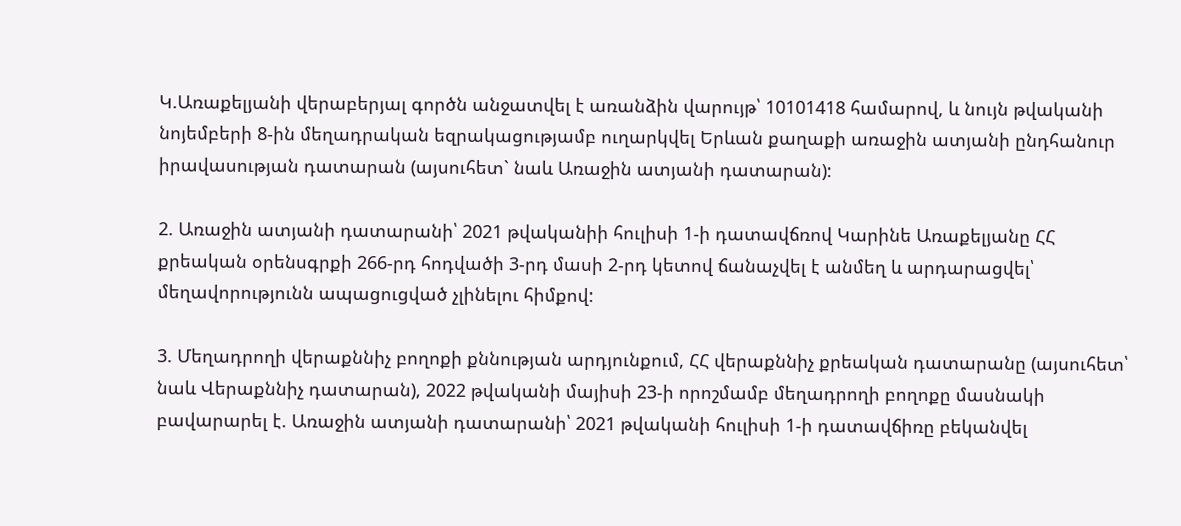Կ.Առաքելյանի վերաբերյալ գործն անջատվել է առանձին վարույթ՝ 10101418 համարով, և նույն թվականի նոյեմբերի 8-ին մեղադրական եզրակացությամբ ուղարկվել Երևան քաղաքի առաջին ատյանի ընդհանուր իրավասության դատարան (այսուհետ` նաև Առաջին ատյանի դատարան):

2. Առաջին ատյանի դատարանի՝ 2021 թվականիի հուլիսի 1-ի դատավճռով Կարինե Առաքելյանը ՀՀ քրեական օրենսգրքի 266-րդ հոդվածի 3-րդ մասի 2-րդ կետով ճանաչվել է անմեղ և արդարացվել՝ մեղավորությունն ապացուցված չլինելու հիմքով:

3. Մեղադրողի վերաքննիչ բողոքի քննության արդյունքում, ՀՀ վերաքննիչ քրեական դատարանը (այսուհետ՝ նաև Վերաքննիչ դատարան), 2022 թվականի մայիսի 23-ի որոշմամբ մեղադրողի բողոքը մասնակի բավարարել է. Առաջին ատյանի դատարանի՝ 2021 թվականի հուլիսի 1-ի դատավճիռը բեկանվել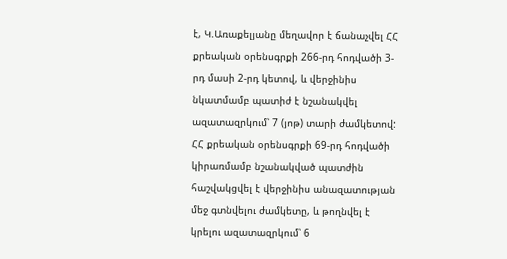է, Կ.Առաքելյանը մեղավոր է ճանաչվել ՀՀ քրեական օրենսգրքի 266-րդ հոդվածի 3-րդ մասի 2-րդ կետով, և վերջինիս նկատմամբ պատիժ է նշանակվել ազատազրկում՝ 7 (յոթ) տարի ժամկետով: ՀՀ քրեական օրենսգրքի 69-րդ հոդվածի կիրառմամբ նշանակված պատժին հաշվակցվել է վերջինիս անազատության մեջ գտնվելու ժամկետը, և թողնվել է կրելու ազատազրկում՝ 6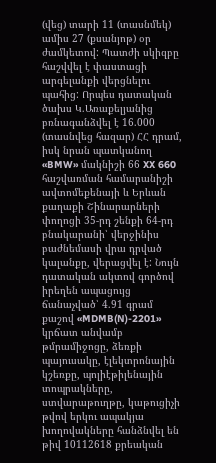(վեց) տարի 11 (տասնմեկ) ամիս 27 (քսանյոթ) օր ժամկետով: Պատժի սկիզբը հաշվվել է փաստացի արգելանքի վերցնելու պահից: Որպես դատական ծախս Կ.Առաքելյանից բռնագանձվել է 16.000 (տասնվեց հազար) ՀՀ դրամ, իսկ նրան պատկանող «BMW» մակնիշի 66 XX 660 հաշվառման համարանիշի ավտոմեքենայի և Երևան քաղաքի Շինարարների փողոցի 35-րդ շենքի 64-րդ բնակարանի՝ վերջինիս բաժնեմասի վրա դրված կալանքը, վերացվել է: Նույն դատական ակտով գործով իրեղեն ապացույց ճանաչված՝ 4.91 գրամ քաշով «MDMB(N)-2201» կրճատ անվամբ թմրամիջոցը, ձեռքի պայուսակը, էլեկտրոնային կշեռքը, պոլիէթիլենային տոպրակները, ստվարաթուղթը, կաթուցիչի թվով երկու ապակյա խողովակները հանձնվել են թիվ 10112618 քրեական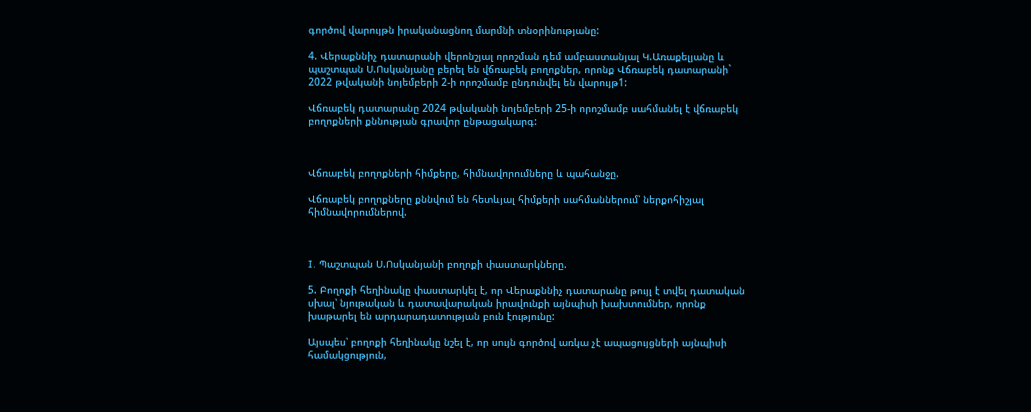գործով վարույթն իրականացնող մարմնի տնօրինությանը:

4. Վերաքննիչ դատարանի վերոնշյալ որոշման դեմ ամբաստանյալ Կ.Առաքելյանը և պաշտպան Ս.Ոսկանյանը բերել են վճռաբեկ բողոքներ, որոնք Վճռաբեկ դատարանի` 2022 թվականի նոյեմբերի 2-ի որոշմամբ ընդունվել են վարույթ1:

Վճռաբեկ դատարանը 2024 թվականի նոյեմբերի 25-ի որոշմամբ սահմանել է վճռաբեկ բողոքների քննության գրավոր ընթացակարգ:



Վճռաբեկ բողոքների հիմքերը, հիմնավորումները և պահանջը.

Վճռաբեկ բողոքները քննվում են հետևյալ հիմքերի սահմաններում՝ ներքոհիշյալ հիմնավորումներով.



I. Պաշտպան Ս.Ոսկանյանի բողոքի փաստարկները.

5. Բողոքի հեղինակը փաստարկել է, որ Վերաքննիչ դատարանը թույլ է տվել դատական սխալ՝ նյութական և դատավարական իրավունքի այնպիսի խախտումներ, որոնք խաթարել են արդարադատության բուն էությունը:

Այսպես՝ բողոքի հեղինակը նշել է, որ սույն գործով առկա չէ ապացույցների այնպիսի համակցություն,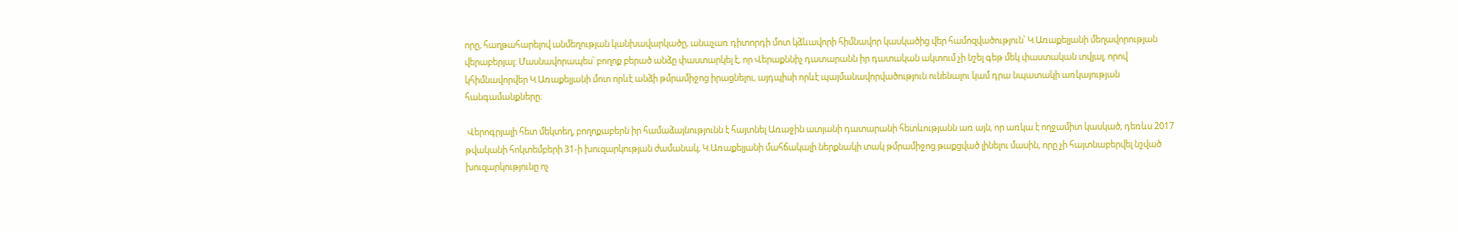որը, հաղթահարելով անմեղության կանխավարկածը, անաչառ դիտորդի մոտ կձևավորի հիմնավոր կասկածից վեր համոզվածություն՝ Կ.Առաքելյանի մեղավորության վերաբերյալ։ Մասնավորապես՝ բողոք բերած անձը փաստարկել է, որ Վերաքննիչ դատարանն իր դատական ակտում չի նշել գեթ մեկ փաստական տվյալ, որով կհիմնավորվեր Կ.Առաքելյանի մոտ որևէ անձի թմրամիջոց իրացնելու, այդպիսի որևէ պայմանավորվածություն ունենալու կամ դրա նպատակի առկայության հանգամանքները։

 Վերոգրյալի հետ մեկտեղ, բողոքաբերն իր համաձայնությունն է հայտնել Առաջին ատյանի դատարանի հետևությանն առ այն, որ առկա է ողջամիտ կասկած, դեռևս 2017 թվականի հոկտեմբերի 31-ի խուզարկության ժամանակ, Կ.Առաքելյանի մահճակալի ներքնակի տակ թմրամիջոց թաքցված լինելու մասին, որը չի հայտնաբերվել նշված խուզարկությունը ոչ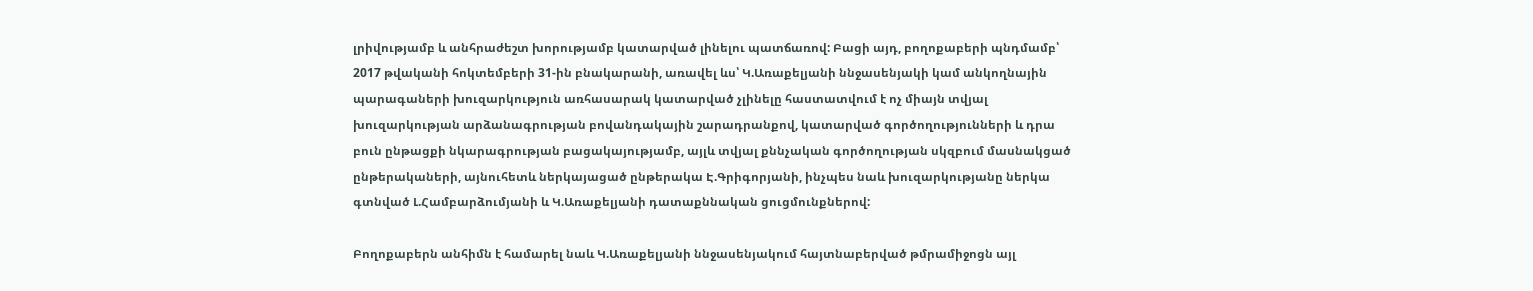լրիվությամբ և անհրաժեշտ խորությամբ կատարված լինելու պատճառով: Բացի այդ, բողոքաբերի պնդմամբ՝ 2017 թվականի հոկտեմբերի 31-ին բնակարանի, առավել ևս՝ Կ.Առաքելյանի ննջասենյակի կամ անկողնային պարագաների խուզարկություն առհասարակ կատարված չլինելը հաստատվում է ոչ միայն տվյալ խուզարկության արձանագրության բովանդակային շարադրանքով, կատարված գործողությունների և դրա բուն ընթացքի նկարագրության բացակայությամբ, այլև տվյալ քննչական գործողության սկզբում մասնակցած ընթերակաների, այնուհետև ներկայացած ընթերակա Է.Գրիգորյանի, ինչպես նաև խուզարկությանը ներկա գտնված Լ.Համբարձումյանի և Կ.Առաքելյանի դատաքննական ցուցմունքներով:

Բողոքաբերն անհիմն է համարել նաև Կ.Առաքելյանի ննջասենյակում հայտնաբերված թմրամիջոցն այլ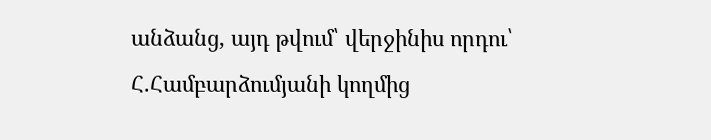անձանց, այդ թվում՝ վերջինիս որդու՝ Հ.Համբարձումյանի կողմից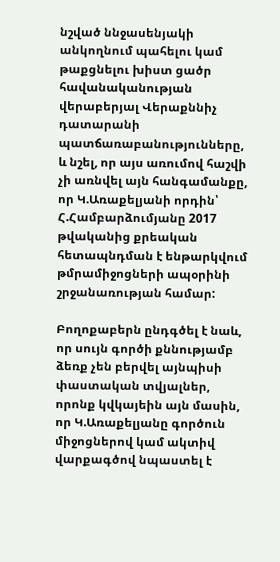նշված ննջասենյակի անկողնում պահելու կամ թաքցնելու խիստ ցածր հավանականության վերաբերյալ Վերաքննիչ դատարանի պատճառաբանությունները, և նշել, որ այս առումով հաշվի չի առնվել այն հանգամանքը, որ Կ.Առաքելյանի որդին՝ Հ.Համբարձումյանը 2017 թվականից քրեական հետապնդման է ենթարկվում թմրամիջոցների ապօրինի շրջանառության համար:

Բողոքաբերն ընդգծել է նաև, որ սույն գործի քննությամբ ձեռք չեն բերվել այնպիսի փաստական տվյալներ, որոնք կվկայեին այն մասին, որ Կ.Առաքելյանը գործուն միջոցներով կամ ակտիվ վարքագծով նպաստել է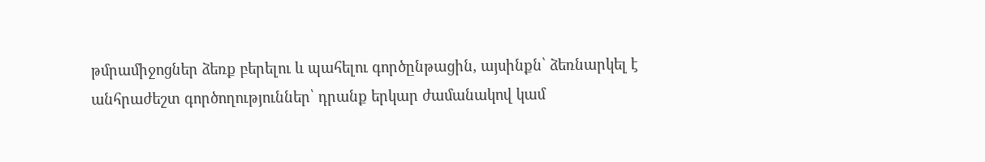թմրամիջոցներ ձեռք բերելու և պահելու գործընթացին, այսինքն՝ ձեռնարկել է անհրաժեշտ գործողություններ՝ դրանք երկար ժամանակով կամ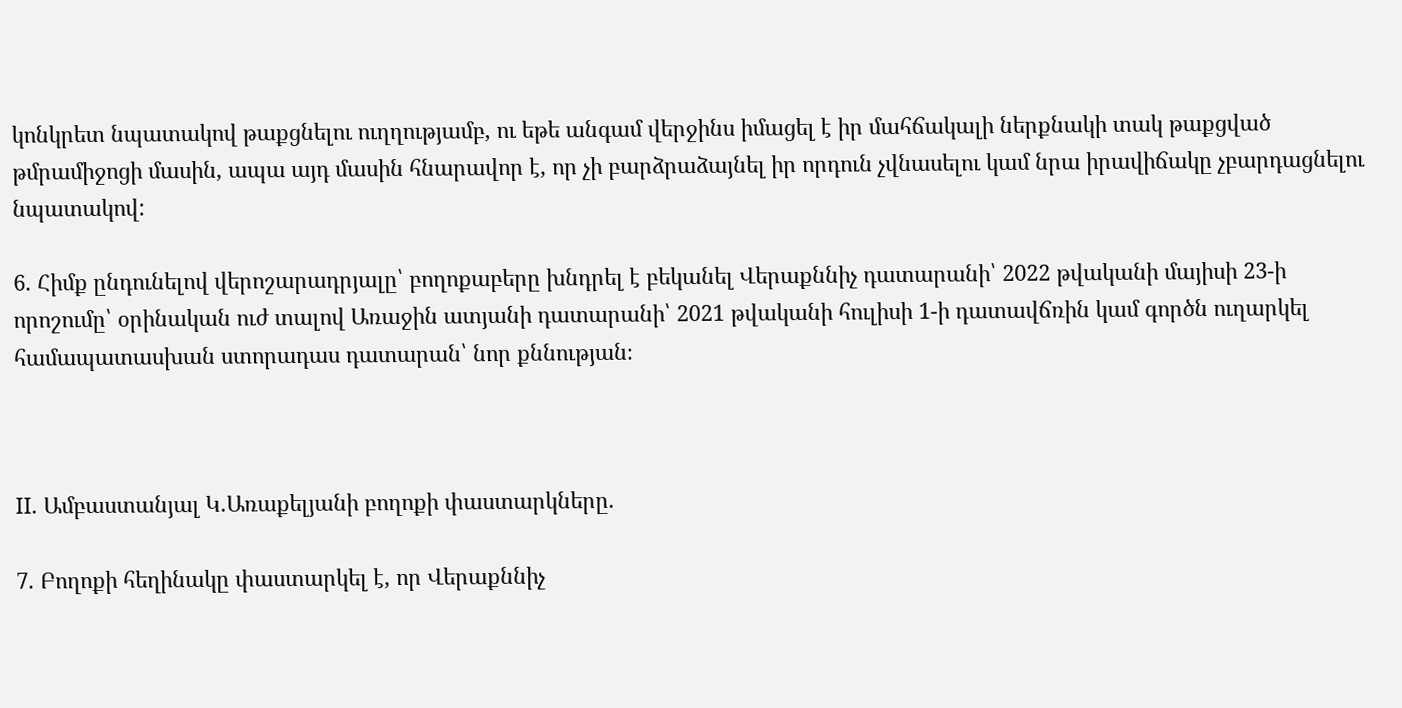կոնկրետ նպատակով թաքցնելու ուղղությամբ, ու եթե անգամ վերջինս իմացել է իր մահճակալի ներքնակի տակ թաքցված թմրամիջոցի մասին, ապա այդ մասին հնարավոր է, որ չի բարձրաձայնել իր որդուն չվնասելու կամ նրա իրավիճակը չբարդացնելու նպատակով:

6. Հիմք ընդունելով վերոշարադրյալը՝ բողոքաբերը խնդրել է բեկանել Վերաքննիչ դատարանի՝ 2022 թվականի մայիսի 23-ի որոշումը՝ օրինական ուժ տալով Առաջին ատյանի դատարանի՝ 2021 թվականի հուլիսի 1-ի դատավճռին կամ գործն ուղարկել համապատասխան ստորադաս դատարան՝ նոր քննության։



II. Ամբաստանյալ Կ.Առաքելյանի բողոքի փաստարկները.

7. Բողոքի հեղինակը փաստարկել է, որ Վերաքննիչ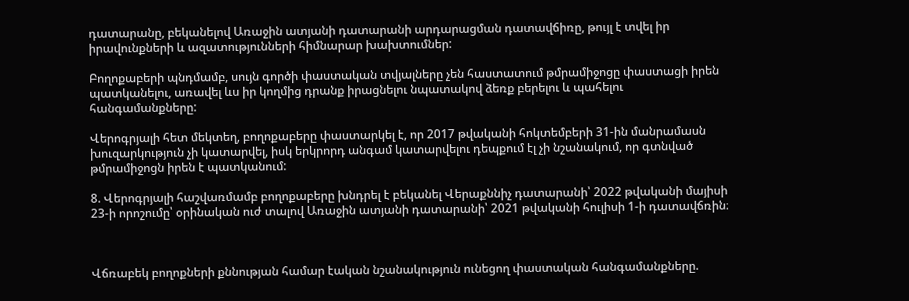դատարանը, բեկանելով Առաջին ատյանի դատարանի արդարացման դատավճիռը, թույլ է տվել իր իրավունքների և ազատությունների հիմնարար խախտումներ:

Բողոքաբերի պնդմամբ, սույն գործի փաստական տվյալները չեն հաստատում թմրամիջոցը փաստացի իրեն պատկանելու, առավել ևս իր կողմից դրանք իրացնելու նպատակով ձեռք բերելու և պահելու հանգամանքները:

Վերոգրյալի հետ մեկտեղ, բողոքաբերը փաստարկել է, որ 2017 թվականի հոկտեմբերի 31-ին մանրամասն խուզարկություն չի կատարվել, իսկ երկրորդ անգամ կատարվելու դեպքում էլ չի նշանակում, որ գտնված թմրամիջոցն իրեն է պատկանում:

8. Վերոգրյալի հաշվառմամբ բողոքաբերը խնդրել է բեկանել Վերաքննիչ դատարանի՝ 2022 թվականի մայիսի 23-ի որոշումը՝ օրինական ուժ տալով Առաջին ատյանի դատարանի՝ 2021 թվականի հուլիսի 1-ի դատավճռին։



Վճռաբեկ բողոքների քննության համար էական նշանակություն ունեցող փաստական հանգամանքները.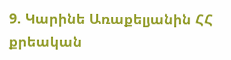9. Կարինե Առաքելյանին ՀՀ քրեական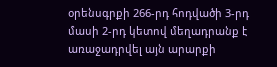օրենսգրքի 266-րդ հոդվածի 3-րդ մասի 2-րդ կետով մեղադրանք է առաջադրվել այն արարքի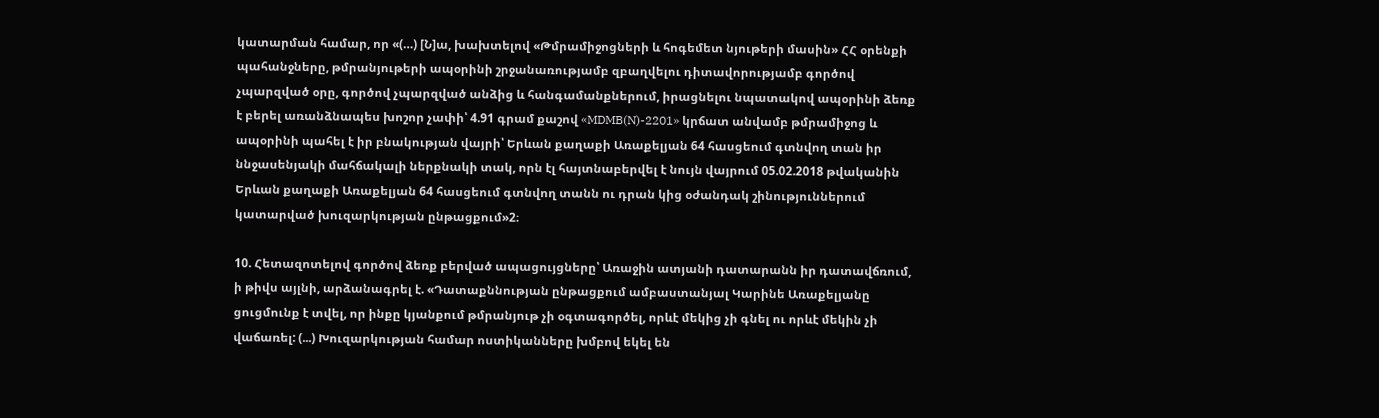կատարման համար, որ «(…) [Ն]ա, խախտելով «Թմրամիջոցների և հոգեմետ նյութերի մասին» ՀՀ օրենքի պահանջները, թմրանյութերի ապօրինի շրջանառությամբ զբաղվելու դիտավորությամբ գործով չպարզված օրը, գործով չպարզված անձից և հանգամանքներում, իրացնելու նպատակով ապօրինի ձեռք է բերել առանձնապես խոշոր չափի՝ 4.91 գրամ քաշով «MDMB(N)-2201» կրճատ անվամբ թմրամիջոց և ապօրինի պահել է իր բնակության վայրի՝ Երևան քաղաքի Առաքելյան 64 հասցեում գտնվող տան իր ննջասենյակի մահճակալի ներքնակի տակ, որն էլ հայտնաբերվել է նույն վայրում 05.02.2018 թվականին Երևան քաղաքի Առաքելյան 64 հասցեում գտնվող տանն ու դրան կից օժանդակ շինություններում կատարված խուզարկության ընթացքում»2։

10. Հետազոտելով գործով ձեռք բերված ապացույցները՝ Առաջին ատյանի դատարանն իր դատավճռում, ի թիվս այլնի, արձանագրել է. «Դատաքննության ընթացքում ամբաստանյալ Կարինե Առաքելյանը ցուցմունք է տվել, որ ինքը կյանքում թմրանյութ չի օգտագործել, որևէ մեկից չի գնել ու որևէ մեկին չի վաճառել: (...) Խուզարկության համար ոստիկանները խմբով եկել են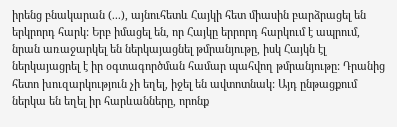իրենց բնակարան (...), այնուհետև Հայկի հետ միասին բարձրացել են երկրորդ հարկ: Երբ իմացել են, որ Հայկը երրորդ հարկում է ապրում, նրան առաջարկել են ներկայացնել թմրանյութը, իսկ Հայկն էլ ներկայացրել է իր օգտագործման համար պահվող թմրանյութը: Դրանից հետո խուզարկություն չի եղել, իջել են ավտոտնակ: Այդ ընթացքում ներկա են եղել իր հարևանները, որոնք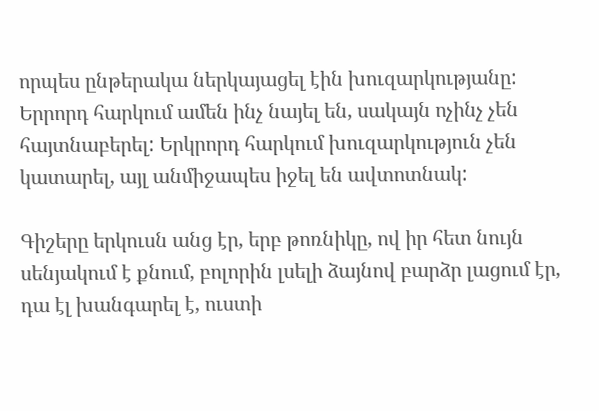որպես ընթերակա ներկայացել էին խուզարկությանը: Երրորդ հարկում ամեն ինչ նայել են, սակայն ոչինչ չեն հայտնաբերել: Երկրորդ հարկում խուզարկություն չեն կատարել, այլ անմիջապես իջել են ավտոտնակ:

Գիշերը երկուսն անց էր, երբ թոռնիկը, ով իր հետ նույն սենյակում է քնում, բոլորին լսելի ձայնով բարձր լացում էր, դա էլ խանգարել է, ուստի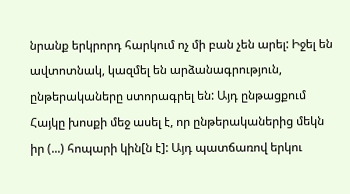նրանք երկրորդ հարկում ոչ մի բան չեն արել: Իջել են ավտոտնակ, կազմել են արձանագրություն, ընթերակաները ստորագրել են: Այդ ընթացքում Հայկը խոսքի մեջ ասել է, որ ընթերականերից մեկն իր (...) հոպարի կին[ն է]: Այդ պատճառով երկու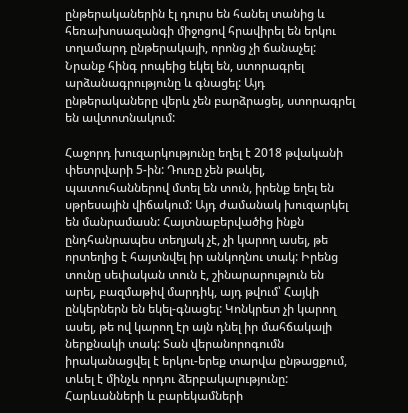ընթերականերին էլ դուրս են հանել տանից և հեռախոսազանգի միջոցով հրավիրել են երկու տղամարդ ընթերակայի, որոնց չի ճանաչել: Նրանք հինգ րոպեից եկել են, ստորագրել արձանագրությունը և գնացել: Այդ ընթերակաները վերև չեն բարձրացել, ստորագրել են ավտոտնակում:

Հաջորդ խուզարկությունը եղել է 2018 թվականի փետրվարի 5-ին: Դուռը չեն թակել, պատուհաններով մտել են տուն, իրենք եղել են սթրեսային վիճակում: Այդ ժամանակ խուզարկել են մանրամասն: Հայտնաբերվածից ինքն ընդհանրապես տեղյակ չէ, չի կարող ասել, թե որտեղից է հայտնվել իր անկողնու տակ: Իրենց տունը սեփական տուն է, շինարարություն են արել, բազմաթիվ մարդիկ, այդ թվում՝ Հայկի ընկերներն են եկել-գնացել: Կոնկրետ չի կարող ասել, թե ով կարող էր այն դնել իր մահճակալի ներքնակի տակ: Տան վերանորոգումն իրականացվել է երկու-երեք տարվա ընթացքում, տևել է մինչև որդու ձերբակալությունը: Հարևանների և բարեկամների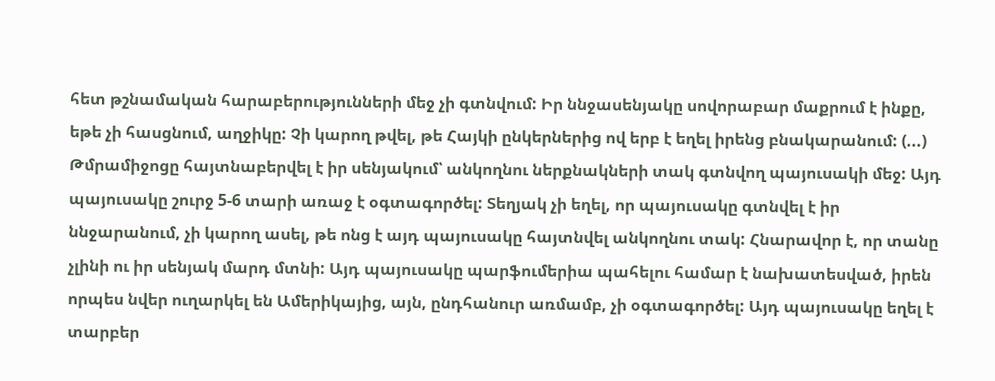հետ թշնամական հարաբերությունների մեջ չի գտնվում: Իր ննջասենյակը սովորաբար մաքրում է ինքը, եթե չի հասցնում, աղջիկը: Չի կարող թվել, թե Հայկի ընկերներից ով երբ է եղել իրենց բնակարանում: (...) Թմրամիջոցը հայտնաբերվել է իր սենյակում՝ անկողնու ներքնակների տակ գտնվող պայուսակի մեջ: Այդ պայուսակը շուրջ 5-6 տարի առաջ է օգտագործել: Տեղյակ չի եղել, որ պայուսակը գտնվել է իր ննջարանում, չի կարող ասել, թե ոնց է այդ պայուսակը հայտնվել անկողնու տակ: Հնարավոր է, որ տանը չլինի ու իր սենյակ մարդ մտնի: Այդ պայուսակը պարֆումերիա պահելու համար է նախատեսված, իրեն որպես նվեր ուղարկել են Ամերիկայից, այն, ընդհանուր առմամբ, չի օգտագործել: Այդ պայուսակը եղել է տարբեր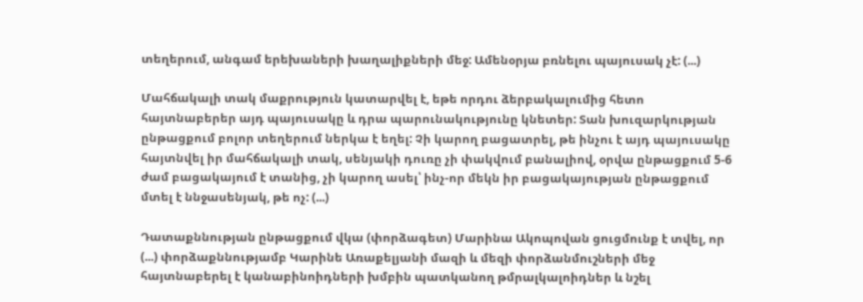տեղերում, անգամ երեխաների խաղալիքների մեջ: Ամենօրյա բռնելու պայուսակ չէ: (...)

Մահճակալի տակ մաքրություն կատարվել է, եթե որդու ձերբակալումից հետո հայտնաբերեր այդ պայուսակը և դրա պարունակությունը կնետեր: Տան խուզարկության ընթացքում բոլոր տեղերում ներկա է եղել: Չի կարող բացատրել, թե ինչու է այդ պայուսակը հայտնվել իր մահճակալի տակ, սենյակի դուռը չի փակվում բանալիով, օրվա ընթացքում 5-6 ժամ բացակայում է տանից, չի կարող ասել՝ ինչ-որ մեկն իր բացակայության ընթացքում մտել է ննջասենյակ, թե ոչ: (...)

Դատաքննության ընթացքում վկա (փորձագետ) Մարինա Ակոպովան ցուցմունք է տվել, որ (...) փորձաքննությամբ Կարինե Առաքելյանի մազի և մեզի փորձանմուշների մեջ հայտնաբերել է կանաբինոիդների խմբին պատկանող թմրալկալոիդներ և նշել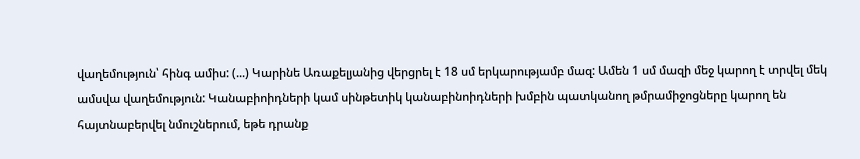վաղեմություն՝ հինգ ամիս: (...) Կարինե Առաքելյանից վերցրել է 18 սմ երկարությամբ մազ: Ամեն 1 սմ մազի մեջ կարող է տրվել մեկ ամսվա վաղեմություն: Կանաբիոիդների կամ սինթետիկ կանաբինոիդների խմբին պատկանող թմրամիջոցները կարող են հայտնաբերվել նմուշներում, եթե դրանք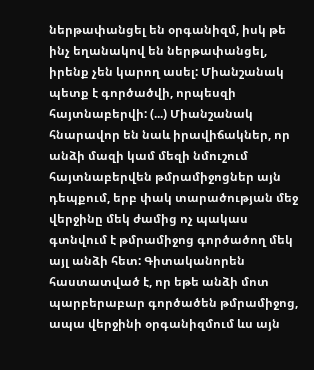ներթափանցել են օրգանիզմ, իսկ թե ինչ եղանակով են ներթափանցել, իրենք չեն կարող ասել: Միանշանակ պետք է գործածվի, որպեսզի հայտնաբերվի: (...) Միանշանակ հնարավոր են նաև իրավիճակներ, որ անձի մազի կամ մեզի նմուշում հայտնաբերվեն թմրամիջոցներ այն դեպքում, երբ փակ տարածության մեջ վերջինը մեկ ժամից ոչ պակաս գտնվում է թմրամիջոց գործածող մեկ այլ անձի հետ: Գիտականորեն հաստատված է, որ եթե անձի մոտ պարբերաբար գործածեն թմրամիջոց, ապա վերջինի օրգանիզմում ևս այն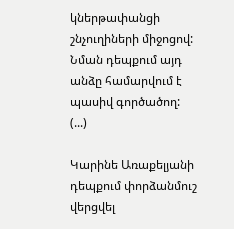կներթափանցի շնչուղիների միջոցով: Նման դեպքում այդ անձը համարվում է պասիվ գործածող: (...)

Կարինե Առաքելյանի դեպքում փորձանմուշ վերցվել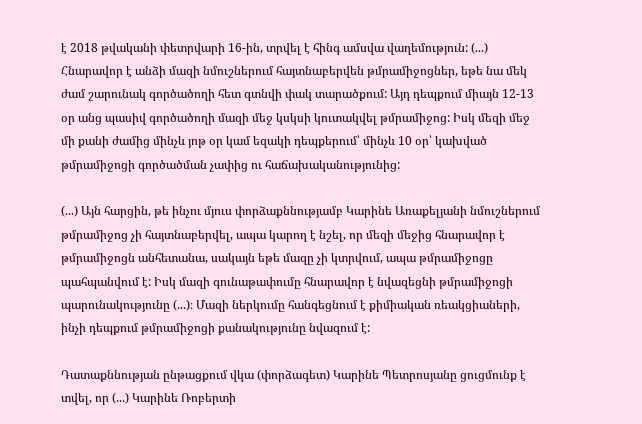է 2018 թվականի փետրվարի 16-ին, տրվել է հինգ ամսվա վաղեմություն: (...) Հնարավոր է անձի մազի նմուշներում հայտնաբերվեն թմրամիջոցներ, եթե նա մեկ ժամ շարունակ գործածողի հետ գտնվի փակ տարածքում: Այդ դեպքում միայն 12-13 օր անց պասիվ գործածողի մազի մեջ կսկսի կուտակվել թմրամիջոց: Իսկ մեզի մեջ մի քանի ժամից մինչև յոթ օր կամ եզակի դեպքերում՝ մինչև 10 օր՝ կախված թմրամիջոցի գործածման չափից ու հաճախականությունից:

(...) Այն հարցին, թե ինչու մյուս փորձաքննությամբ Կարինե Առաքելյանի նմուշներում թմրամիջոց չի հայտնաբերվել, ապա կարող է նշել, որ մեզի մեջից հնարավոր է թմրամիջոցն անհետանա, սակայն եթե մազը չի կտրվում, ապա թմրամիջոցը պահպանվում է: Իսկ մազի գունաթափումը հնարավոր է նվազեցնի թմրամիջոցի պարունակությունը (...)։ Մազի ներկումը հանգեցնում է քիմիական ռեակցիաների, ինչի դեպքում թմրամիջոցի քանակությունը նվազում է:

Դատաքննության ընթացքում վկա (փորձագետ) Կարինե Պետրոսյանը ցուցմունք է տվել, որ (...) Կարինե Ռոբերտի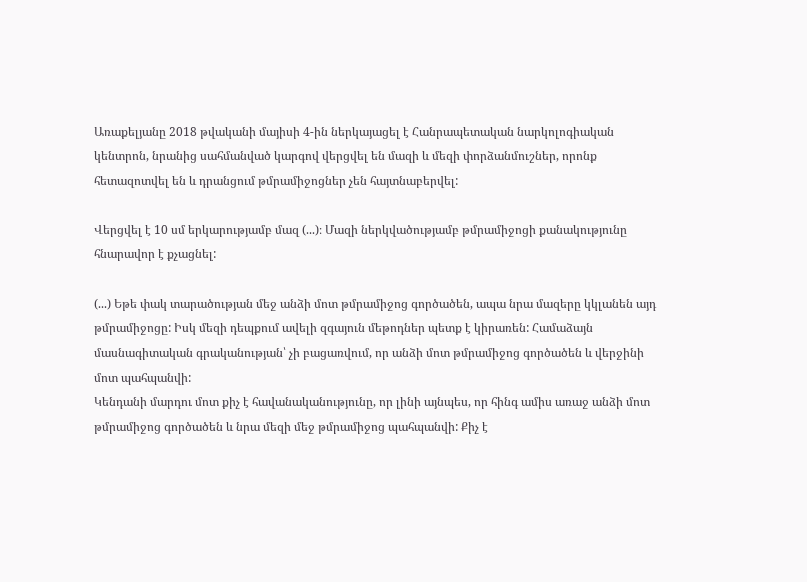Առաքելյանը 2018 թվականի մայիսի 4-ին ներկայացել է Հանրապետական նարկոլոգիական կենտրոն, նրանից սահմանված կարգով վերցվել են մազի և մեզի փորձանմուշներ, որոնք հետազոտվել են և դրանցում թմրամիջոցներ չեն հայտնաբերվել:

Վերցվել է 10 սմ երկարությամբ մազ (...)։ Մազի ներկվածությամբ թմրամիջոցի քանակությունը հնարավոր է քչացնել:

(...) Եթե փակ տարածության մեջ անձի մոտ թմրամիջոց գործածեն, ապա նրա մազերը կկլանեն այդ թմրամիջոցը: Իսկ մեզի դեպքում ավելի զգայուն մեթոդներ պետք է կիրառեն: Համաձայն մասնագիտական գրականության՝ չի բացառվում, որ անձի մոտ թմրամիջոց գործածեն և վերջինի մոտ պահպանվի:
Կենդանի մարդու մոտ քիչ է հավանականությունը, որ լինի այնպես, որ հինգ ամիս առաջ անձի մոտ թմրամիջոց գործածեն և նրա մեզի մեջ թմրամիջոց պահպանվի: Քիչ է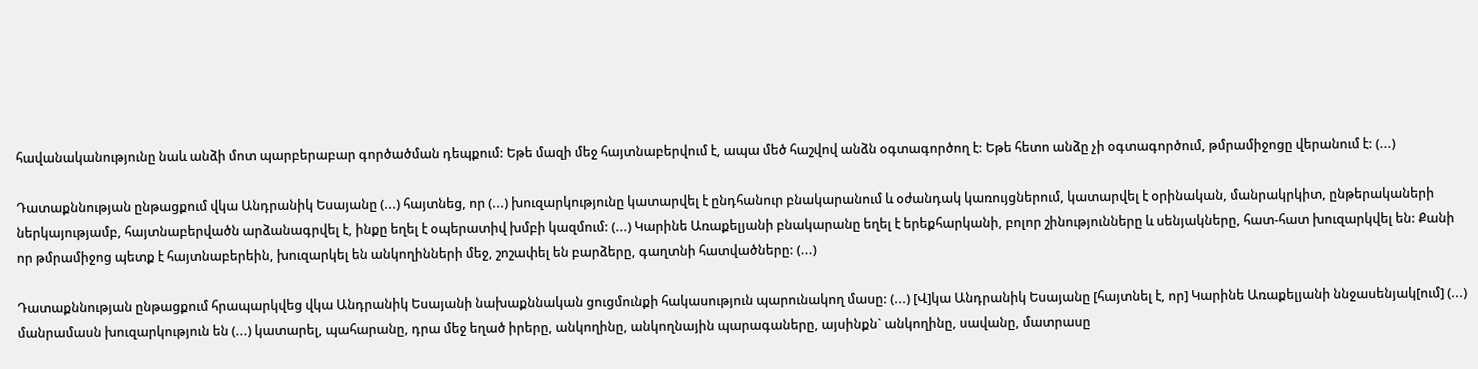հավանականությունը նաև անձի մոտ պարբերաբար գործածման դեպքում: Եթե մազի մեջ հայտնաբերվում է, ապա մեծ հաշվով անձն օգտագործող է: Եթե հետո անձը չի օգտագործում, թմրամիջոցը վերանում է: (...)

Դատաքննության ընթացքում վկա Անդրանիկ Եսայանը (...) հայտնեց, որ (...) խուզարկությունը կատարվել է ընդհանուր բնակարանում և օժանդակ կառույցներում, կատարվել է օրինական, մանրակրկիտ, ընթերակաների ներկայությամբ, հայտնաբերվածն արձանագրվել է, ինքը եղել է օպերատիվ խմբի կազմում: (...) Կարինե Առաքելյանի բնակարանը եղել է երեքհարկանի, բոլոր շինությունները և սենյակները, հատ-հատ խուզարկվել են: Քանի որ թմրամիջոց պետք է հայտնաբերեին, խուզարկել են անկողինների մեջ, շոշափել են բարձերը, գաղտնի հատվածները: (...)

Դատաքննության ընթացքում հրապարկվեց վկա Անդրանիկ Եսայանի նախաքննական ցուցմունքի հակասություն պարունակող մասը: (...) [Վ]կա Անդրանիկ Եսայանը [հայտնել է, որ] Կարինե Առաքելյանի ննջասենյակ[ում] (...) մանրամասն խուզարկություն են (...) կատարել, պահարանը, դրա մեջ եղած իրերը, անկողինը, անկողնային պարագաները, այսինքն` անկողինը, սավանը, մատրասը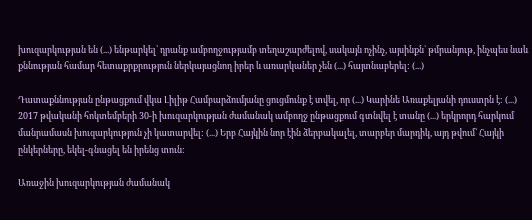խուզարկության են (...) ենթարկել՝ դրանք ամբողջությամբ տեղաշարժելով, սակայն ոչինչ, այսինքն` թմրանյութ, ինչպես նաև քննության համար հետաքրքրություն ներկայացնող իրեր և առարկաներ չեն (...) հայտնաբերել: (...)

Դատաքննության ընթացքում վկա Լիլիթ Համբարձումյանը ցուցմունք է տվել, որ (...) Կարինե Առաքելյանի դուստրն է: (...) 2017 թվականի հոկտեմբերի 30-ի խուզարկության ժամանակ ամբողջ ընթացքում գտնվել է տանը (...) երկրորդ հարկում մանրամասն խուզարկություն չի կատարվել: (...) Երբ Հայկին նոր էին ձերբակալել, տարբեր մարդիկ, այդ թվում՝ Հայկի ընկերները, եկել-գնացել են իրենց տուն:

Առաջին խուզարկության ժամանակ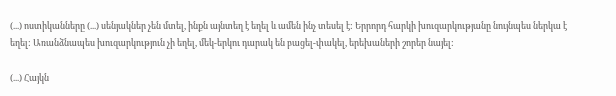(...) ոստիկանները (...) սենյակներ չեն մտել, ինքն այնտեղ է եղել և ամեն ինչ տեսել է: Երրորդ հարկի խուզարկությանը նույնպես ներկա է եղել: Առանձնապես խուզարկություն չի եղել, մեկ-երկու դարակ են բացել-փակել, երեխաների շորեր նայել:

(...) Հայկն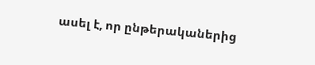ասել է, որ ընթերականերից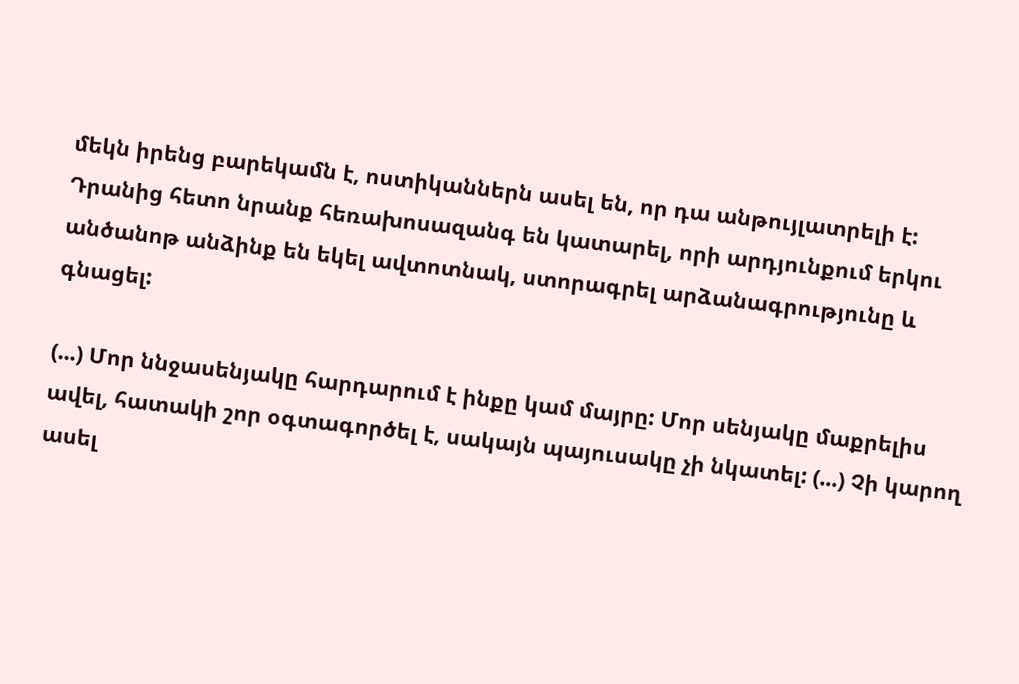մեկն իրենց բարեկամն է, ոստիկաններն ասել են, որ դա անթույլատրելի է: Դրանից հետո նրանք հեռախոսազանգ են կատարել, որի արդյունքում երկու անծանոթ անձինք են եկել ավտոտնակ, ստորագրել արձանագրությունը և գնացել:

(...) Մոր ննջասենյակը հարդարում է ինքը կամ մայրը: Մոր սենյակը մաքրելիս ավել, հատակի շոր օգտագործել է, սակայն պայուսակը չի նկատել: (...) Չի կարող ասել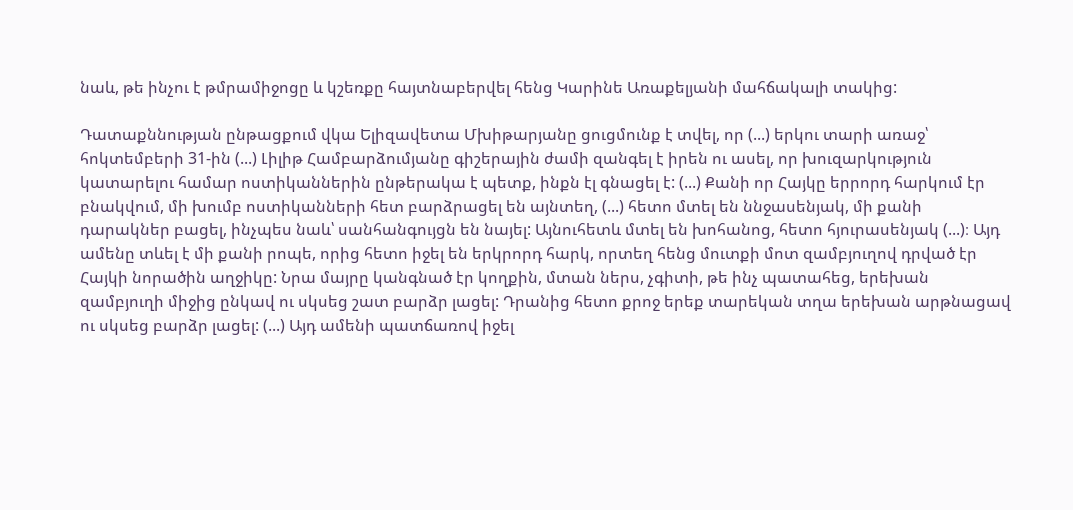նաև, թե ինչու է թմրամիջոցը և կշեռքը հայտնաբերվել հենց Կարինե Առաքելյանի մահճակալի տակից:

Դատաքննության ընթացքում վկա Ելիզավետա Մխիթարյանը ցուցմունք է տվել, որ (...) երկու տարի առաջ՝ հոկտեմբերի 31-ին (...) Լիլիթ Համբարձումյանը գիշերային ժամի զանգել է իրեն ու ասել, որ խուզարկություն կատարելու համար ոստիկաններին ընթերակա է պետք, ինքն էլ գնացել է: (...) Քանի որ Հայկը երրորդ հարկում էր բնակվում, մի խումբ ոստիկանների հետ բարձրացել են այնտեղ, (...) հետո մտել են ննջասենյակ, մի քանի դարակներ բացել, ինչպես նաև՝ սանհանգույցն են նայել: Այնուհետև մտել են խոհանոց, հետո հյուրասենյակ (...)։ Այդ ամենը տևել է մի քանի րոպե, որից հետո իջել են երկրորդ հարկ, որտեղ հենց մուտքի մոտ զամբյուղով դրված էր Հայկի նորածին աղջիկը: Նրա մայրը կանգնած էր կողքին, մտան ներս, չգիտի, թե ինչ պատահեց, երեխան զամբյուղի միջից ընկավ ու սկսեց շատ բարձր լացել: Դրանից հետո քրոջ երեք տարեկան տղա երեխան արթնացավ ու սկսեց բարձր լացել: (...) Այդ ամենի պատճառով իջել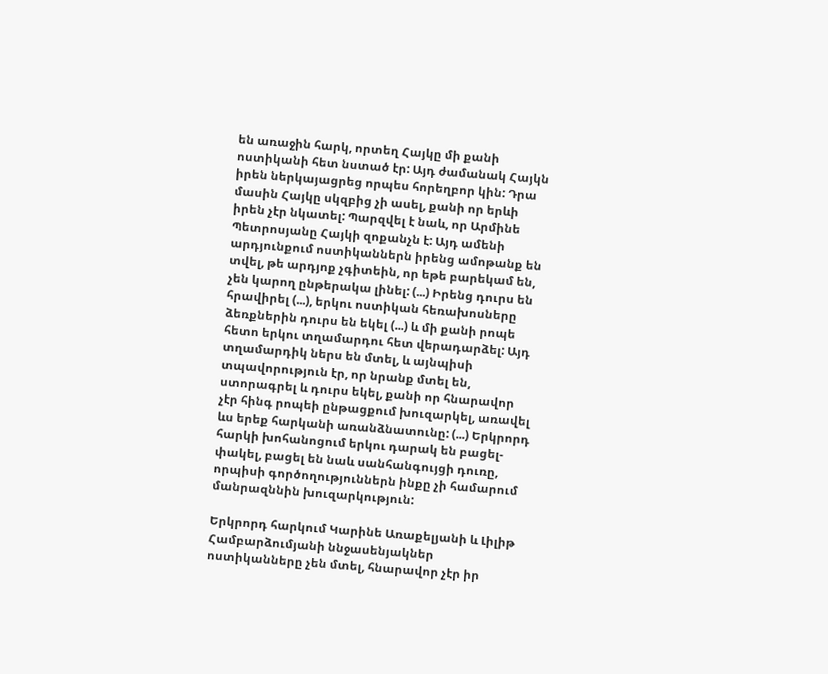են առաջին հարկ, որտեղ Հայկը մի քանի ոստիկանի հետ նստած էր: Այդ ժամանակ Հայկն իրեն ներկայացրեց որպես հորեղբոր կին: Դրա մասին Հայկը սկզբից չի ասել, քանի որ երևի իրեն չէր նկատել: Պարզվել է նաև, որ Արմինե Պետրոսյանը Հայկի զոքանչն է: Այդ ամենի արդյունքում ոստիկաններն իրենց ամոթանք են տվել, թե արդյոք չգիտեին, որ եթե բարեկամ են, չեն կարող ընթերակա լինել: (...) Իրենց դուրս են հրավիրել (...), երկու ոստիկան հեռախոսները ձեռքներին դուրս են եկել (...) և մի քանի րոպե հետո երկու տղամարդու հետ վերադարձել: Այդ տղամարդիկ ներս են մտել, և այնպիսի տպավորություն էր, որ նրանք մտել են, ստորագրել և դուրս եկել, քանի որ հնարավոր չէր հինգ րոպեի ընթացքում խուզարկել, առավել ևս երեք հարկանի առանձնատունը: (...) Երկրորդ հարկի խոհանոցում երկու դարակ են բացել-փակել, բացել են նաև սանհանգույցի դուռը, որպիսի գործողություններն ինքը չի համարում մանրազննին խուզարկություն:

Երկրորդ հարկում Կարինե Առաքելյանի և Լիլիթ Համբարձումյանի ննջասենյակներ ոստիկանները չեն մտել, հնարավոր չէր իր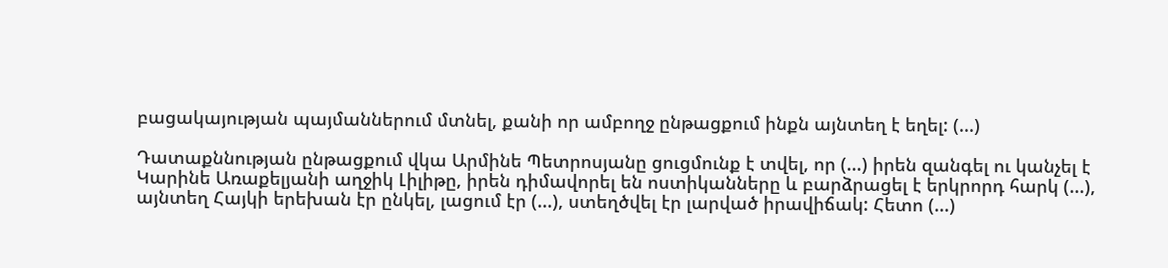բացակայության պայմաններում մտնել, քանի որ ամբողջ ընթացքում ինքն այնտեղ է եղել: (...)

Դատաքննության ընթացքում վկա Արմինե Պետրոսյանը ցուցմունք է տվել, որ (...) իրեն զանգել ու կանչել է Կարինե Առաքելյանի աղջիկ Լիլիթը, իրեն դիմավորել են ոստիկանները և բարձրացել է երկրորդ հարկ (...), այնտեղ Հայկի երեխան էր ընկել, լացում էր (...), ստեղծվել էր լարված իրավիճակ: Հետո (...)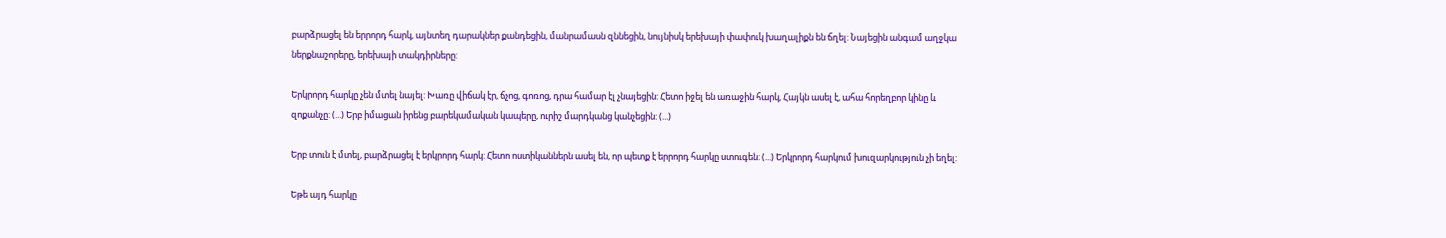բարձրացել են երրորդ հարկ, այնտեղ դարակներ քանդեցին, մանրամասն զննեցին, նույնիսկ երեխայի փափուկ խաղալիքն են ճղել: Նայեցին անգամ աղջկա ներքնաշորերը, երեխայի տակդիրները:

Երկրորդ հարկը չեն մտել նայել: Խառը վիճակ էր, ճչոց, գոռոց, դրա համար էլ չնայեցին: Հետո իջել են առաջին հարկ, Հայկն ասել է, ահա հորեղբոր կինը և զոքանչը: (...) Երբ իմացան իրենց բարեկամական կապերը, ուրիշ մարդկանց կանչեցին: (...)

Երբ տուն է մտել, բարձրացել է երկրորդ հարկ: Հետո ոստիկաններն ասել են, որ պետք է երրորդ հարկը ստուգեն: (...) Երկրորդ հարկում խուզարկություն չի եղել:

Եթե այդ հարկը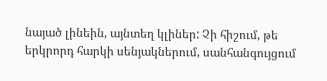նայած լինեին, այնտեղ կլիներ: Չի հիշում, թե երկրորդ հարկի սենյակներում, սանհանգույցում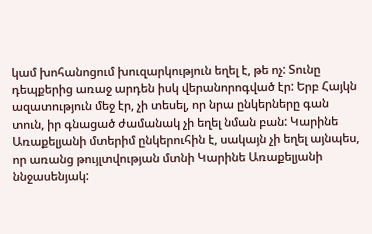կամ խոհանոցում խուզարկություն եղել է, թե ոչ: Տունը դեպքերից առաջ արդեն իսկ վերանորոգված էր: Երբ Հայկն ազատություն մեջ էր, չի տեսել, որ նրա ընկերները գան տուն, իր գնացած ժամանակ չի եղել նման բան: Կարինե Առաքելյանի մտերիմ ընկերուհին է, սակայն չի եղել այնպես, որ առանց թույլտվության մտնի Կարինե Առաքելյանի ննջասենյակ: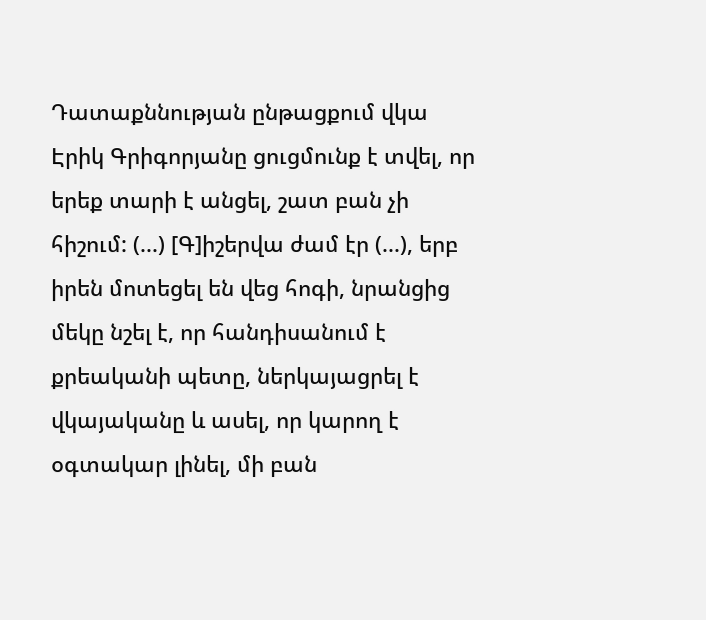Դատաքննության ընթացքում վկա Էրիկ Գրիգորյանը ցուցմունք է տվել, որ երեք տարի է անցել, շատ բան չի հիշում: (...) [Գ]իշերվա ժամ էր (...), երբ իրեն մոտեցել են վեց հոգի, նրանցից մեկը նշել է, որ հանդիսանում է քրեականի պետը, ներկայացրել է վկայականը և ասել, որ կարող է օգտակար լինել, մի բան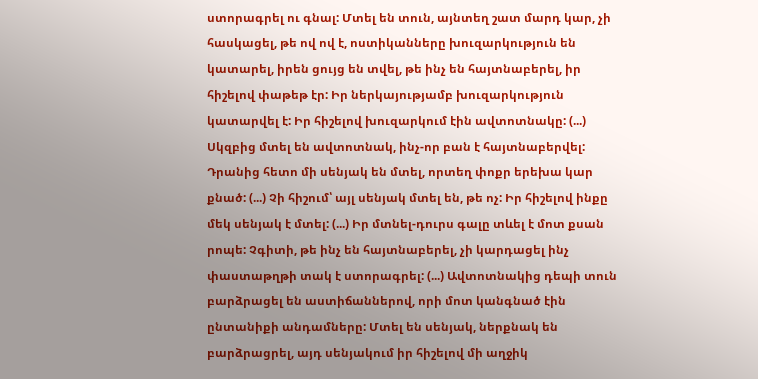ստորագրել ու գնալ: Մտել են տուն, այնտեղ շատ մարդ կար, չի հասկացել, թե ով ով է, ոստիկանները խուզարկություն են կատարել, իրեն ցույց են տվել, թե ինչ են հայտնաբերել, իր հիշելով փաթեթ էր: Իր ներկայությամբ խուզարկություն կատարվել է: Իր հիշելով խուզարկում էին ավտոտնակը: (...) Սկզբից մտել են ավտոտնակ, ինչ-որ բան է հայտնաբերվել: Դրանից հետո մի սենյակ են մտել, որտեղ փոքր երեխա կար քնած: (...) Չի հիշում՝ այլ սենյակ մտել են, թե ոչ: Իր հիշելով ինքը մեկ սենյակ է մտել: (...) Իր մտնել-դուրս գալը տևել է մոտ քսան րոպե: Չգիտի, թե ինչ են հայտնաբերել, չի կարդացել ինչ փաստաթղթի տակ է ստորագրել: (...) Ավտոտնակից դեպի տուն բարձրացել են աստիճաններով, որի մոտ կանգնած էին ընտանիքի անդամները: Մտել են սենյակ, ներքնակ են բարձրացրել, այդ սենյակում իր հիշելով մի աղջիկ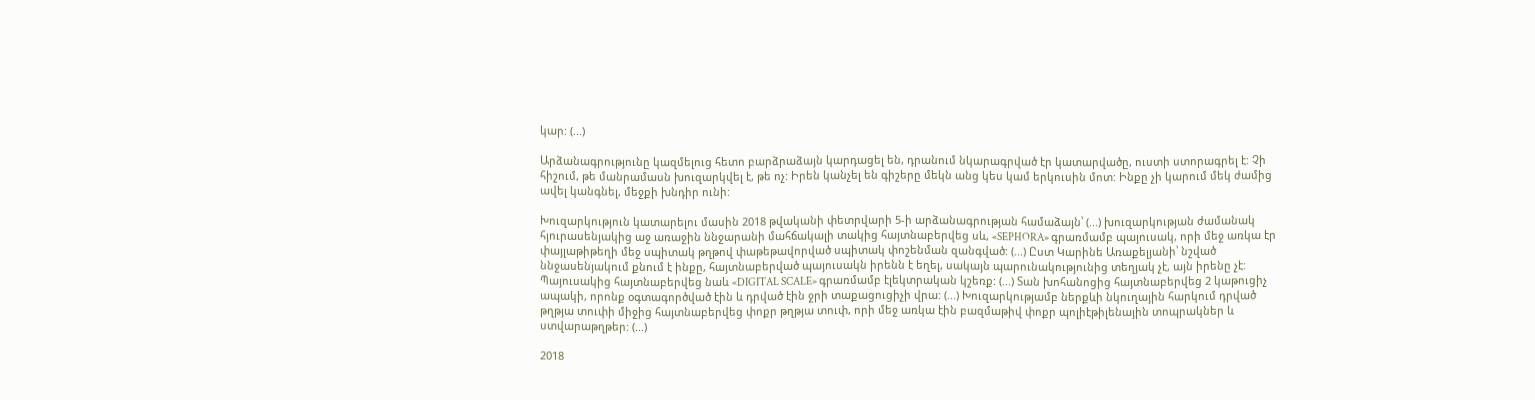կար: (...)

Արձանագրությունը կազմելուց հետո բարձրաձայն կարդացել են, դրանում նկարագրված էր կատարվածը, ուստի ստորագրել է: Չի հիշում, թե մանրամասն խուզարկվել է, թե ոչ: Իրեն կանչել են գիշերը մեկն անց կես կամ երկուսին մոտ: Ինքը չի կարում մեկ ժամից ավել կանգնել, մեջքի խնդիր ունի:

Խուզարկություն կատարելու մասին 2018 թվականի փետրվարի 5-ի արձանագրության համաձայն՝ (...) խուզարկության ժամանակ հյուրասենյակից աջ առաջին ննջարանի մահճակալի տակից հայտնաբերվեց սև, «SEPHORA» գրառմամբ պայուսակ, որի մեջ առկա էր փայլաթիթեղի մեջ սպիտակ թղթով փաթեթավորված սպիտակ փոշենման զանգված: (...) Ըստ Կարինե Առաքելյանի՝ նշված ննջասենյակում քնում է ինքը, հայտնաբերված պայուսակն իրենն է եղել, սակայն պարունակությունից տեղյակ չէ, այն իրենը չէ: Պայուսակից հայտնաբերվեց նաև «DIGITAL SCALE» գրառմամբ էլեկտրական կշեռք: (...) Տան խոհանոցից հայտնաբերվեց 2 կաթուցիչ ապակի, որոնք օգտագործված էին և դրված էին ջրի տաքացուցիչի վրա: (...) Խուզարկությամբ ներքևի նկուղային հարկում դրված թղթյա տուփի միջից հայտնաբերվեց փոքր թղթյա տուփ, որի մեջ առկա էին բազմաթիվ փոքր պոլիէթիլենային տոպրակներ և ստվարաթղթեր: (...)

2018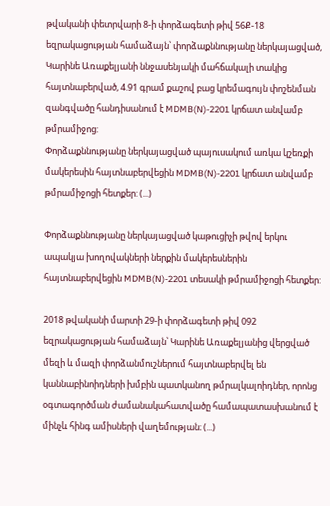թվականի փետրվարի 8-ի փորձագետի թիվ 56Ք-18 եզրակացության համաձայն՝ փորձաքննությանը ներկայացված, Կարինե Առաքելյանի ննջասենյակի մահճակալի տակից հայտնաբերված, 4.91 գրամ քաշով բաց կրեմագույն փոշենման զանգվածը հանդիսանում է MDMB(N)-2201 կրճատ անվամբ թմրամիջոց:
Փորձաքննությանը ներկայացված պայուսակում առկա կշեռքի մակերեսին հայտնաբերվեցին MDMB(N)-2201 կրճատ անվամբ թմրամիջոցի հետքեր: (...)

Փորձաքննությանը ներկայացված կաթուցիչի թվով երկու ապակյա խողովակների ներքին մակերեսներին հայտնաբերվեցին MDMB(N)-2201 տեսակի թմրամիջոցի հետքեր:

2018 թվականի մարտի 29-ի փորձագետի թիվ 092 եզրակացության համաձայն՝ Կարինե Առաքելյանից վերցված մեզի և մազի փորձանմուշներում հայտնաբերվել են կաննաբինոիդների խմբին պատկանող թմրալկալոիդներ, որոնց օգտագործման ժամանակահատվածը համապատասխանում է մինչև հինգ ամիսների վաղեմության։ (...)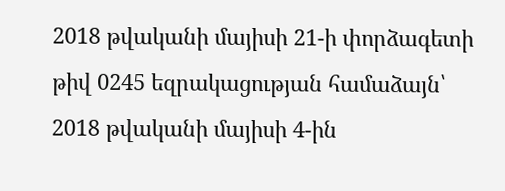2018 թվականի մայիսի 21-ի փորձագետի թիվ 0245 եզրակացության համաձայն՝ 2018 թվականի մայիսի 4-ին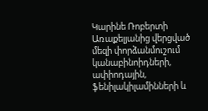Կարինե Ռոբերտի Առաքելյանից վերցված մեզի փորձանմուշում կանաբինոիդների, ափիոդային, ֆենիլակիլամինների և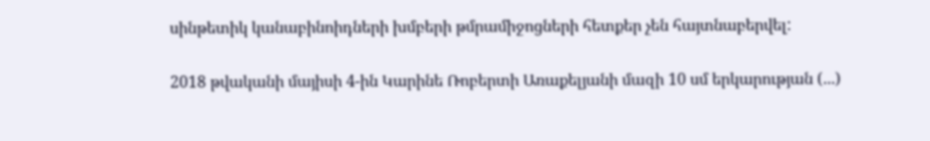սինթետիկ կանաբինոիդների խմբերի թմրամիջոցների հետքեր չեն հայտնաբերվել:

2018 թվականի մայիսի 4-ին Կարինե Ռոբերտի Առաքելյանի մազի 10 սմ երկարության (...)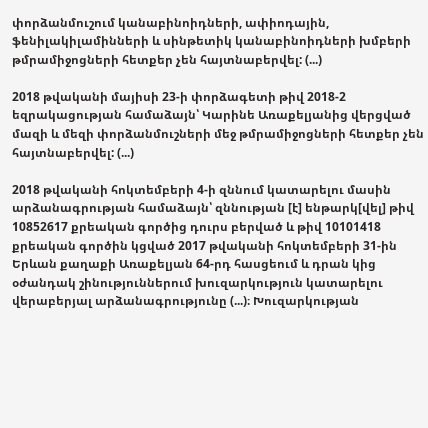փորձանմուշում կանաբինոիդների, ափիոդային, ֆենիլակիլամինների և սինթետիկ կանաբինոիդների խմբերի թմրամիջոցների հետքեր չեն հայտնաբերվել: (...)

2018 թվականի մայիսի 23-ի փորձագետի թիվ 2018-2 եզրակացության համաձայն՝ Կարինե Առաքելյանից վերցված մազի և մեզի փորձանմուշների մեջ թմրամիջոցների հետքեր չեն հայտնաբերվել: (...)

2018 թվականի հոկտեմբերի 4-ի զննում կատարելու մասին արձանագրության համաձայն՝ զննության [է] ենթարկ[վել] թիվ 10852617 քրեական գործից դուրս բերված և թիվ 10101418 քրեական գործին կցված 2017 թվականի հոկտեմբերի 31-ին Երևան քաղաքի Առաքելյան 64-րդ հասցեում և դրան կից օժանդակ շինություններում խուզարկություն կատարելու վերաբերյալ արձանագրությունը (...)։ Խուզարկության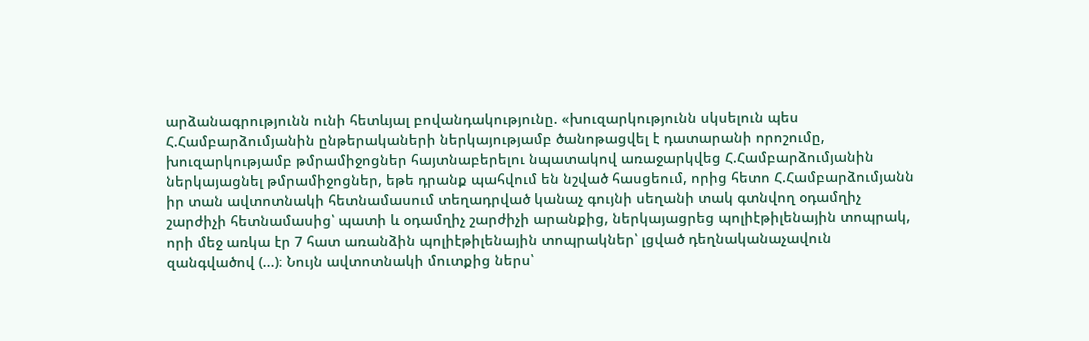արձանագրությունն ունի հետևյալ բովանդակությունը. «խուզարկությունն սկսելուն պես Հ.Համբարձումյանին ընթերակաների ներկայությամբ ծանոթացվել է դատարանի որոշումը, խուզարկությամբ թմրամիջոցներ հայտնաբերելու նպատակով առաջարկվեց Հ.Համբարձումյանին ներկայացնել թմրամիջոցներ, եթե դրանք պահվում են նշված հասցեում, որից հետո Հ.Համբարձումյանն իր տան ավտոտնակի հետնամասում տեղադրված կանաչ գույնի սեղանի տակ գտնվող օդամղիչ շարժիչի հետնամասից՝ պատի և օդամղիչ շարժիչի արանքից, ներկայացրեց պոլիէթիլենային տոպրակ, որի մեջ առկա էր 7 հատ առանձին պոլիէթիլենային տոպրակներ՝ լցված դեղնականաչավուն զանգվածով (...)։ Նույն ավտոտնակի մուտքից ներս՝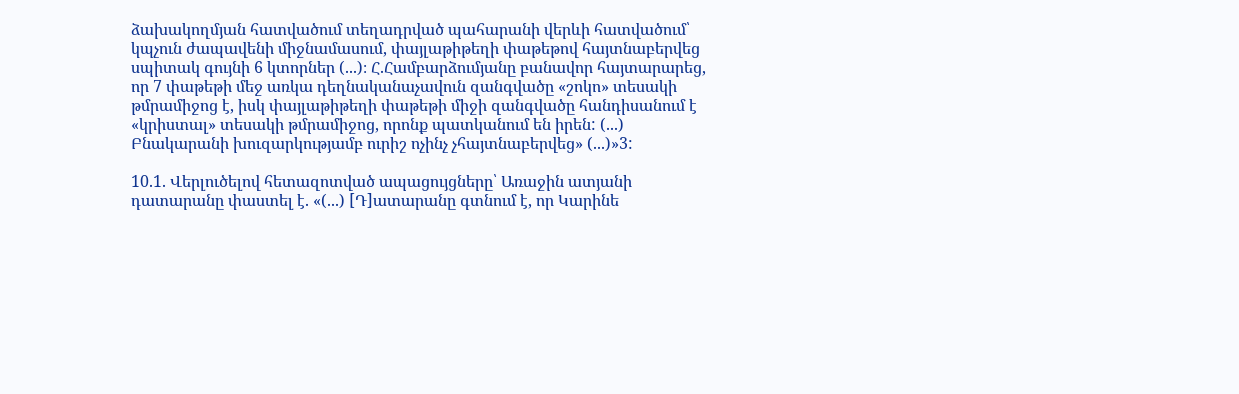ձախակողմյան հատվածում տեղադրված պահարանի վերևի հատվածում՝ կպչուն ժապավենի միջնամասում, փայլաթիթեղի փաթեթով հայտնաբերվեց սպիտակ գույնի 6 կտորներ (...)։ Հ.Համբարձումյանը բանավոր հայտարարեց, որ 7 փաթեթի մեջ առկա դեղնականաչավուն զանգվածը «շոկո» տեսակի թմրամիջոց է, իսկ փայլաթիթեղի փաթեթի միջի զանգվածը հանդիսանում է «կրիստալ» տեսակի թմրամիջոց, որոնք պատկանում են իրեն: (...) Բնակարանի խուզարկությամբ ուրիշ ոչինչ չհայտնաբերվեց» (...)»3:

10.1. Վերլուծելով հետազոտված ապացույցները՝ Առաջին ատյանի դատարանը փաստել է. «(...) [Դ]ատարանը գտնում է, որ Կարինե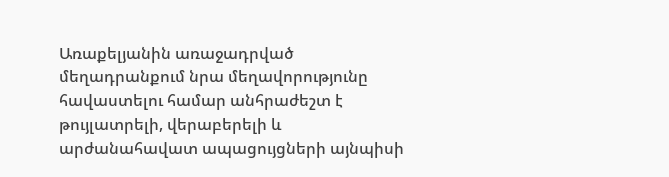Առաքելյանին առաջադրված մեղադրանքում նրա մեղավորությունը հավաստելու համար անհրաժեշտ է թույլատրելի, վերաբերելի և արժանահավատ ապացույցների այնպիսի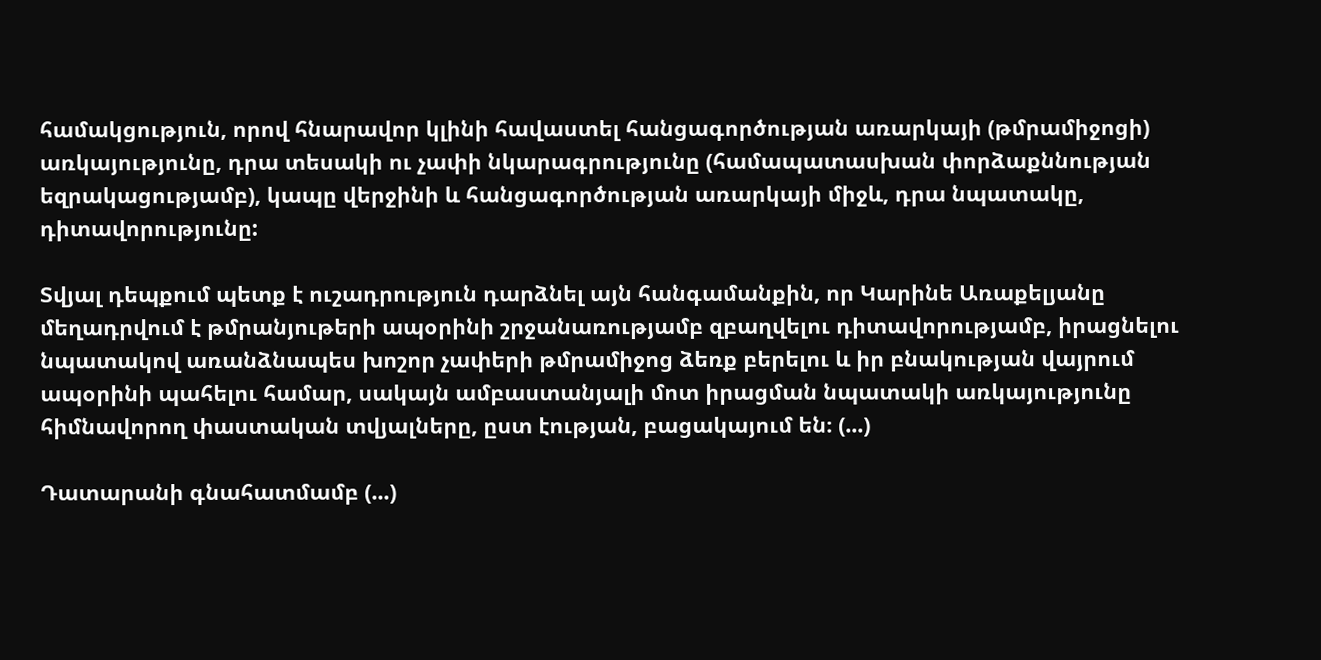համակցություն, որով հնարավոր կլինի հավաստել հանցագործության առարկայի (թմրամիջոցի) առկայությունը, դրա տեսակի ու չափի նկարագրությունը (համապատասխան փորձաքննության եզրակացությամբ), կապը վերջինի և հանցագործության առարկայի միջև, դրա նպատակը, դիտավորությունը:

Տվյալ դեպքում պետք է ուշադրություն դարձնել այն հանգամանքին, որ Կարինե Առաքելյանը մեղադրվում է թմրանյութերի ապօրինի շրջանառությամբ զբաղվելու դիտավորությամբ, իրացնելու նպատակով առանձնապես խոշոր չափերի թմրամիջոց ձեռք բերելու և իր բնակության վայրում ապօրինի պահելու համար, սակայն ամբաստանյալի մոտ իրացման նպատակի առկայությունը հիմնավորող փաստական տվյալները, ըստ էության, բացակայում են։ (...)

Դատարանի գնահատմամբ (...)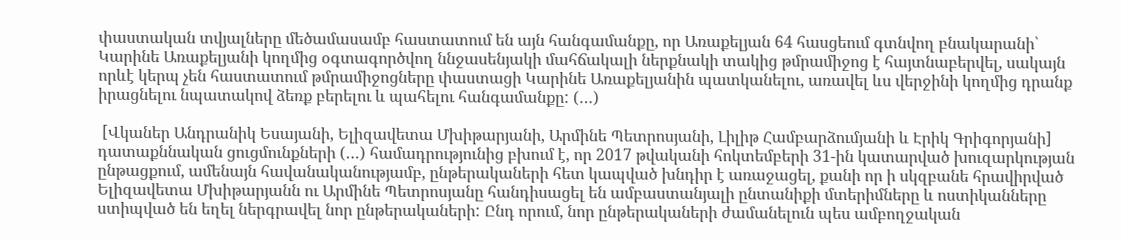փաստական տվյալները մեծամասամբ հաստատում են այն հանգամանքը, որ Առաքելյան 64 հասցեում գտնվող բնակարանի՝ Կարինե Առաքելյանի կողմից օգտագործվող ննջասենյակի մահճակալի ներքնակի տակից թմրամիջոց է հայտնաբերվել, սակայն որևէ կերպ չեն հաստատում թմրամիջոցները փաստացի Կարինե Առաքելյանին պատկանելու, առավել ևս վերջինի կողմից դրանք իրացնելու նպատակով ձեռք բերելու և պահելու հանգամանքը: (…)

 [Վկաներ Անդրանիկ Եսայանի, Ելիզավետա Մխիթարյանի, Արմինե Պետրոսյանի, Լիլիթ Համբարձումյանի և Էրիկ Գրիգորյանի] դատաքննական ցուցմունքների (…) համադրությունից բխում է, որ 2017 թվականի հոկտեմբերի 31-ին կատարված խուզարկության ընթացքում, ամենայն հավանականությամբ, ընթերակաների հետ կապված խնդիր է առաջացել, քանի որ ի սկզբանե հրավիրված Ելիզավետա Մխիթարյանն ու Արմինե Պետրոսյանը հանդիսացել են ամբաստանյալի ընտանիքի մտերիմները և ոստիկանները ստիպված են եղել ներգրավել նոր ընթերակաների: Ընդ որում, նոր ընթերակաների ժամանելուն պես ամբողջական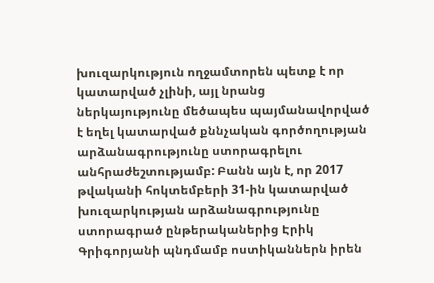խուզարկություն ողջամտորեն պետք է որ կատարված չլինի, այլ նրանց ներկայությունը մեծապես պայմանավորված է եղել կատարված քննչական գործողության արձանագրությունը ստորագրելու անհրաժեշտությամբ: Բանն այն է, որ 2017 թվականի հոկտեմբերի 31-ին կատարված խուզարկության արձանագրությունը ստորագրած ընթերականերից Էրիկ Գրիգորյանի պնդմամբ ոստիկաններն իրեն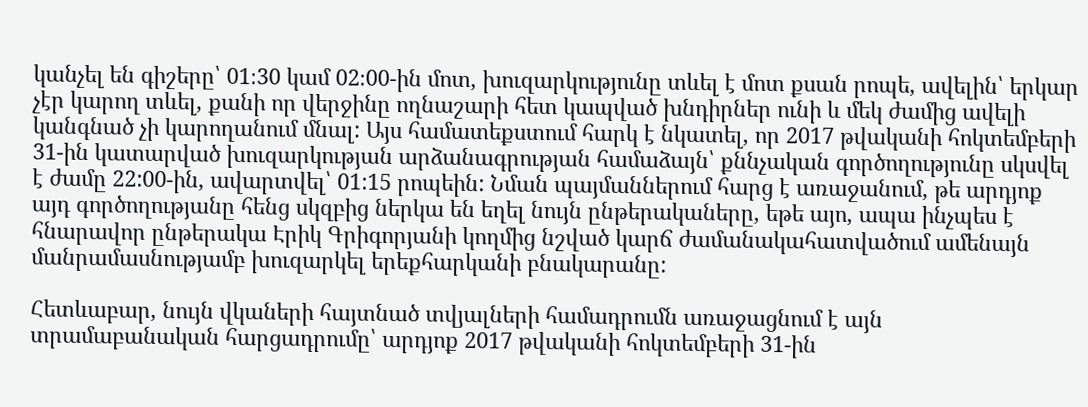կանչել են գիշերը՝ 01։30 կամ 02։00-ին մոտ, խուզարկությունը տևել է մոտ քսան րոպե, ավելին՝ երկար չէր կարող տևել, քանի որ վերջինը ողնաշարի հետ կապված խնդիրներ ունի և մեկ ժամից ավելի կանգնած չի կարողանում մնալ: Այս համատեքստում հարկ է նկատել, որ 2017 թվականի հոկտեմբերի 31-ին կատարված խուզարկության արձանագրության համաձայն՝ քննչական գործողությունը սկսվել է ժամը 22:00-ին, ավարտվել՝ 01:15 րոպեին: Նման պայմաններում հարց է առաջանում, թե արդյոք այդ գործողությանը հենց սկզբից ներկա են եղել նույն ընթերակաները, եթե այո, ապա ինչպես է հնարավոր ընթերակա Էրիկ Գրիգորյանի կողմից նշված կարճ ժամանակահատվածում ամենայն մանրամասնությամբ խուզարկել երեքհարկանի բնակարանը:

Հետևաբար, նույն վկաների հայտնած տվյալների համադրումն առաջացնում է այն տրամաբանական հարցադրումը՝ արդյոք 2017 թվականի հոկտեմբերի 31-ին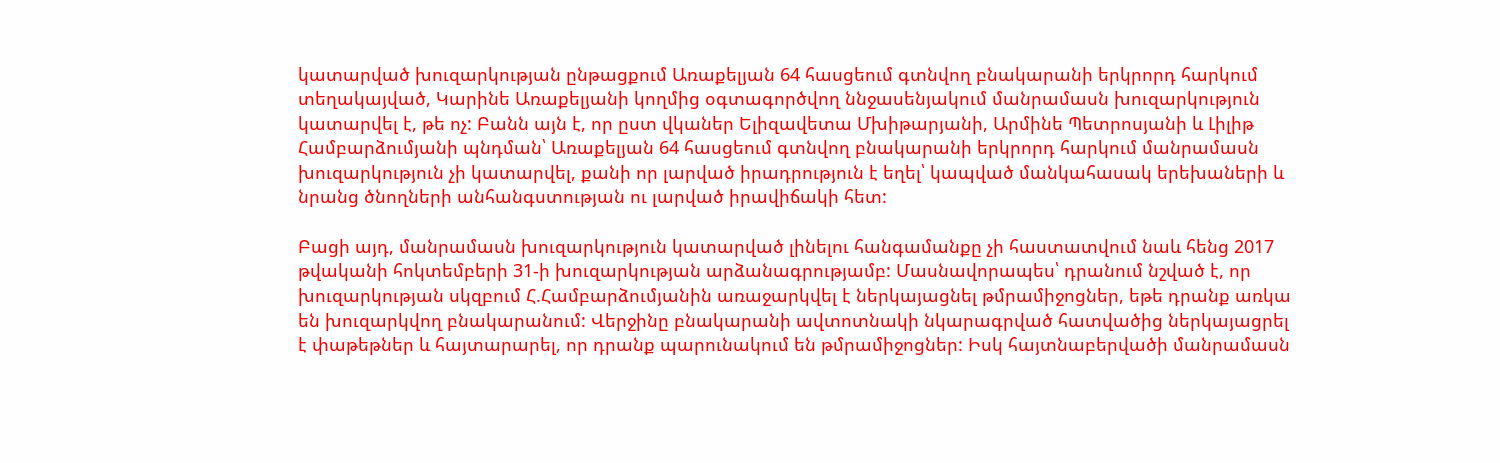կատարված խուզարկության ընթացքում Առաքելյան 64 հասցեում գտնվող բնակարանի երկրորդ հարկում տեղակայված, Կարինե Առաքելյանի կողմից օգտագործվող ննջասենյակում մանրամասն խուզարկություն կատարվել է, թե ոչ: Բանն այն է, որ ըստ վկաներ Ելիզավետա Մխիթարյանի, Արմինե Պետրոսյանի և Լիլիթ Համբարձումյանի պնդման՝ Առաքելյան 64 հասցեում գտնվող բնակարանի երկրորդ հարկում մանրամասն խուզարկություն չի կատարվել, քանի որ լարված իրադրություն է եղել՝ կապված մանկահասակ երեխաների և նրանց ծնողների անհանգստության ու լարված իրավիճակի հետ:

Բացի այդ, մանրամասն խուզարկություն կատարված լինելու հանգամանքը չի հաստատվում նաև հենց 2017 թվականի հոկտեմբերի 31-ի խուզարկության արձանագրությամբ: Մասնավորապես՝ դրանում նշված է, որ խուզարկության սկզբում Հ.Համբարձումյանին առաջարկվել է ներկայացնել թմրամիջոցներ, եթե դրանք առկա են խուզարկվող բնակարանում: Վերջինը բնակարանի ավտոտնակի նկարագրված հատվածից ներկայացրել է փաթեթներ և հայտարարել, որ դրանք պարունակում են թմրամիջոցներ: Իսկ հայտնաբերվածի մանրամասն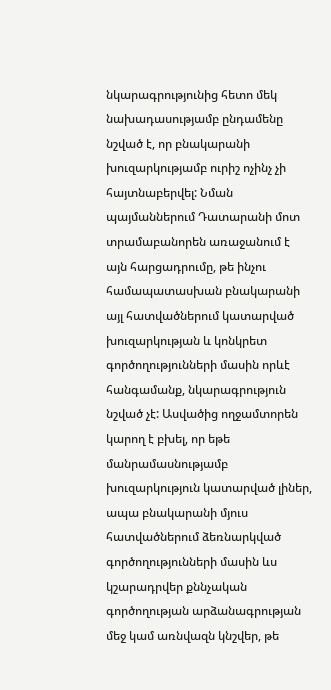նկարագրությունից հետո մեկ նախադասությամբ ընդամենը նշված է, որ բնակարանի խուզարկությամբ ուրիշ ոչինչ չի հայտնաբերվել: Նման պայմաններում Դատարանի մոտ տրամաբանորեն առաջանում է այն հարցադրումը, թե ինչու համապատասխան բնակարանի այլ հատվածներում կատարված խուզարկության և կոնկրետ գործողությունների մասին որևէ հանգամանք, նկարագրություն նշված չէ: Ասվածից ողջամտորեն կարող է բխել, որ եթե մանրամասնությամբ խուզարկություն կատարված լիներ, ապա բնակարանի մյուս հատվածներում ձեռնարկված գործողությունների մասին ևս կշարադրվեր քննչական գործողության արձանագրության մեջ կամ առնվազն կնշվեր, թե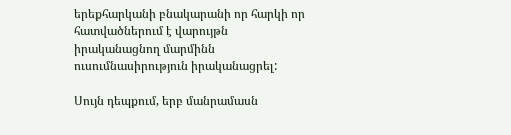երեքհարկանի բնակարանի որ հարկի որ հատվածներում է վարույթն իրականացնող մարմինն ուսումնասիրություն իրականացրել:

Սույն դեպքում, երբ մանրամասն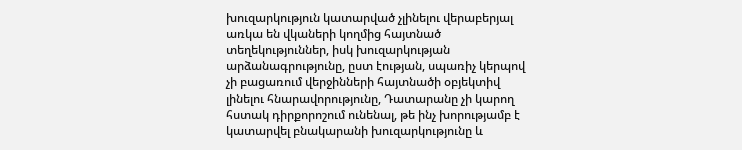խուզարկություն կատարված չլինելու վերաբերյալ առկա են վկաների կողմից հայտնած տեղեկություններ, իսկ խուզարկության արձանագրությունը, ըստ էության, սպառիչ կերպով չի բացառում վերջինների հայտնածի օբյեկտիվ լինելու հնարավորությունը, Դատարանը չի կարող հստակ դիրքորոշում ունենալ, թե ինչ խորությամբ է կատարվել բնակարանի խուզարկությունը և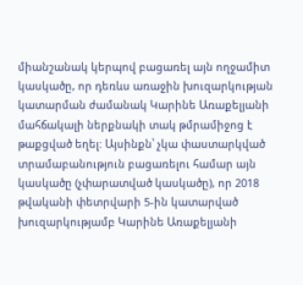միանշանակ կերպով բացառել այն ողջամիտ կասկածը, որ դեռևս առաջին խուզարկության կատարման ժամանակ Կարինե Առաքելյանի մահճակալի ներքնակի տակ թմրամիջոց է թաքցված եղել: Այսինքն՝ չկա փաստարկված տրամաբանություն բացառելու համար այն կասկածը (չփարատված կասկածը), որ 2018 թվականի փետրվարի 5-ին կատարված խուզարկությամբ Կարինե Առաքելյանի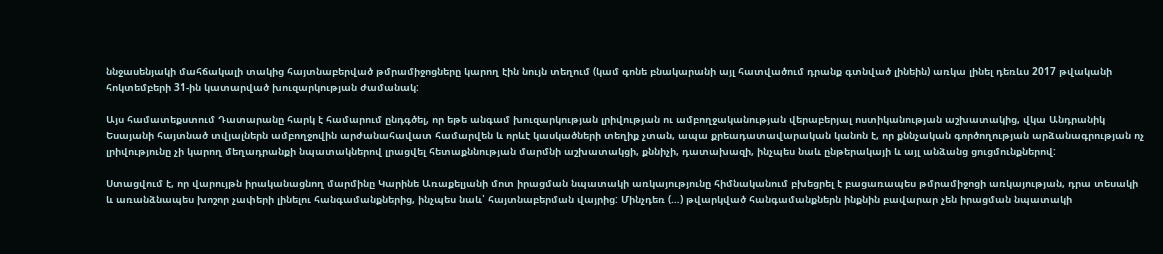ննջասենյակի մահճակալի տակից հայտնաբերված թմրամիջոցները կարող էին նույն տեղում (կամ գոնե բնակարանի այլ հատվածում դրանք գտնված լինեին) առկա լինել դեռևս 2017 թվականի հոկտեմբերի 31-ին կատարված խուզարկության ժամանակ:

Այս համատեքստում Դատարանը հարկ է համարում ընդգծել, որ եթե անգամ խուզարկության լրիվության ու ամբողջականության վերաբերյալ ոստիկանության աշխատակից, վկա Անդրանիկ Եսայանի հայտնած տվյալներն ամբողջովին արժանահավատ համարվեն և որևէ կասկածների տեղիք չտան, ապա քրեադատավարական կանոն է, որ քննչական գործողության արձանագրության ոչ լրիվությունը չի կարող մեղադրանքի նպատակներով լրացվել հետաքննության մարմնի աշխատակցի, քննիչի, դատախազի, ինչպես նաև ընթերակայի և այլ անձանց ցուցմունքներով:

Ստացվում է, որ վարույթն իրականացնող մարմինը Կարինե Առաքելյանի մոտ իրացման նպատակի առկայությունը հիմնականում բխեցրել է բացառապես թմրամիջոցի առկայության, դրա տեսակի և առանձնապես խոշոր չափերի լինելու հանգամանքներից, ինչպես նաև՝ հայտնաբերման վայրից: Մինչդեռ (…) թվարկված հանգամանքներն ինքնին բավարար չեն իրացման նպատակի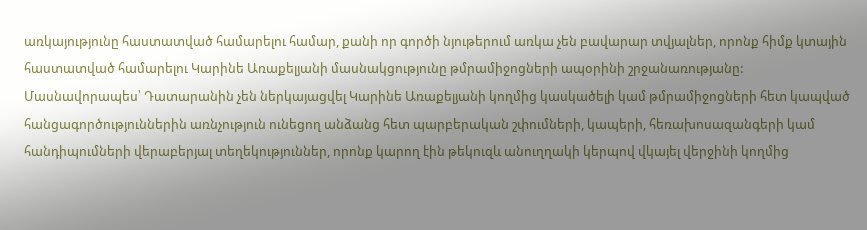առկայությունը հաստատված համարելու համար, քանի որ գործի նյութերում առկա չեն բավարար տվյալներ, որոնք հիմք կտային հաստատված համարելու Կարինե Առաքելյանի մասնակցությունը թմրամիջոցների ապօրինի շրջանառությանը: Մասնավորապես՝ Դատարանին չեն ներկայացվել Կարինե Առաքելյանի կողմից կասկածելի կամ թմրամիջոցների հետ կապված հանցագործություններին առնչություն ունեցող անձանց հետ պարբերական շփումների, կապերի, հեռախոսազանգերի կամ հանդիպումների վերաբերյալ տեղեկություններ, որոնք կարող էին թեկուզև անուղղակի կերպով վկայել վերջինի կողմից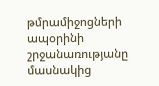թմրամիջոցների ապօրինի շրջանառությանը մասնակից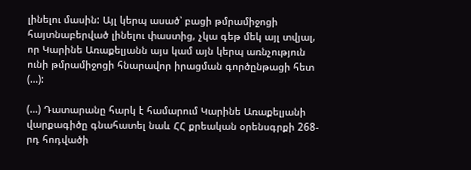լինելու մասին: Այլ կերպ ասած՝ բացի թմրամիջոցի հայտնաբերված լինելու փաստից, չկա գեթ մեկ այլ տվյալ, որ Կարինե Առաքելյանն այս կամ այն կերպ առնչություն ունի թմրամիջոցի հնարավոր իրացման գործընթացի հետ (…):

(…) Դատարանը հարկ է համարում Կարինե Առաքելյանի վարքագիծը գնահատել նաև ՀՀ քրեական օրենսգրքի 268-րդ հոդվածի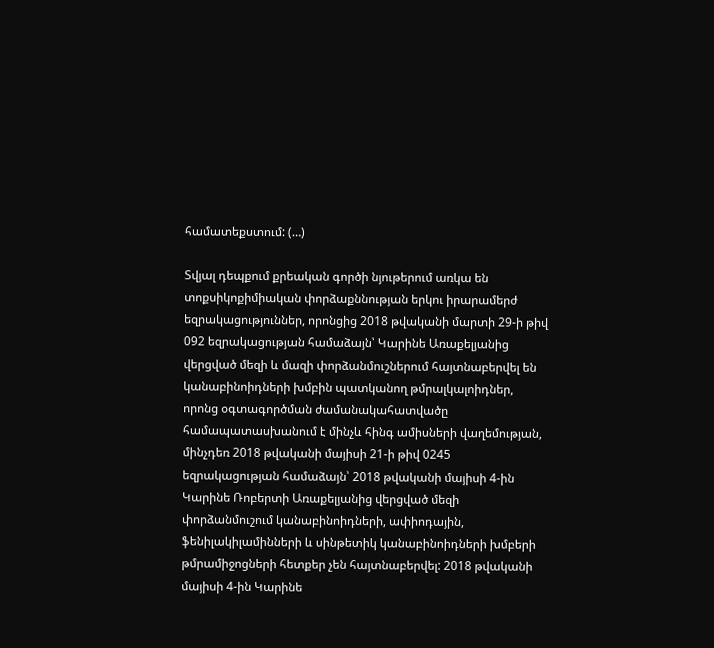համատեքստում: (…)

Տվյալ դեպքում քրեական գործի նյութերում առկա են տոքսիկոքիմիական փորձաքննության երկու իրարամերժ եզրակացություններ, որոնցից 2018 թվականի մարտի 29-ի թիվ 092 եզրակացության համաձայն՝ Կարինե Առաքելյանից վերցված մեզի և մազի փորձանմուշներում հայտնաբերվել են կանաբինոիդների խմբին պատկանող թմրալկալոիդներ, որոնց օգտագործման ժամանակահատվածը համապատասխանում է մինչև հինգ ամիսների վաղեմության, մինչդեռ 2018 թվականի մայիսի 21-ի թիվ 0245 եզրակացության համաձայն՝ 2018 թվականի մայիսի 4-ին Կարինե Ռոբերտի Առաքելյանից վերցված մեզի փորձանմուշում կանաբինոիդների, ափիոդային, ֆենիլակիլամինների և սինթետիկ կանաբինոիդների խմբերի թմրամիջոցների հետքեր չեն հայտնաբերվել: 2018 թվականի մայիսի 4-ին Կարինե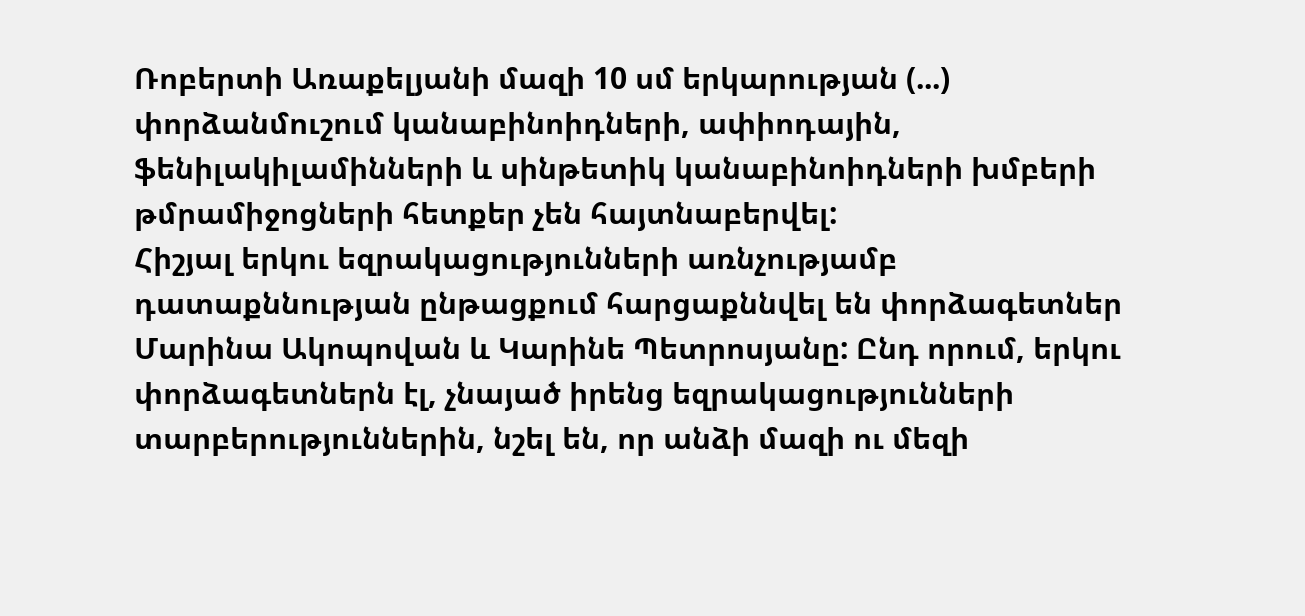Ռոբերտի Առաքելյանի մազի 10 սմ երկարության (...) փորձանմուշում կանաբինոիդների, ափիոդային, ֆենիլակիլամինների և սինթետիկ կանաբինոիդների խմբերի թմրամիջոցների հետքեր չեն հայտնաբերվել:
Հիշյալ երկու եզրակացությունների առնչությամբ դատաքննության ընթացքում հարցաքննվել են փորձագետներ Մարինա Ակոպովան և Կարինե Պետրոսյանը: Ընդ որում, երկու փորձագետներն էլ, չնայած իրենց եզրակացությունների տարբերություններին, նշել են, որ անձի մազի ու մեզի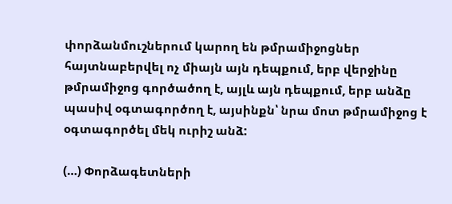փորձանմուշներում կարող են թմրամիջոցներ հայտնաբերվել ոչ միայն այն դեպքում, երբ վերջինը թմրամիջոց գործածող է, այլև այն դեպքում, երբ անձը պասիվ օգտագործող է, այսինքն՝ նրա մոտ թմրամիջոց է օգտագործել մեկ ուրիշ անձ:

(…) Փորձագետների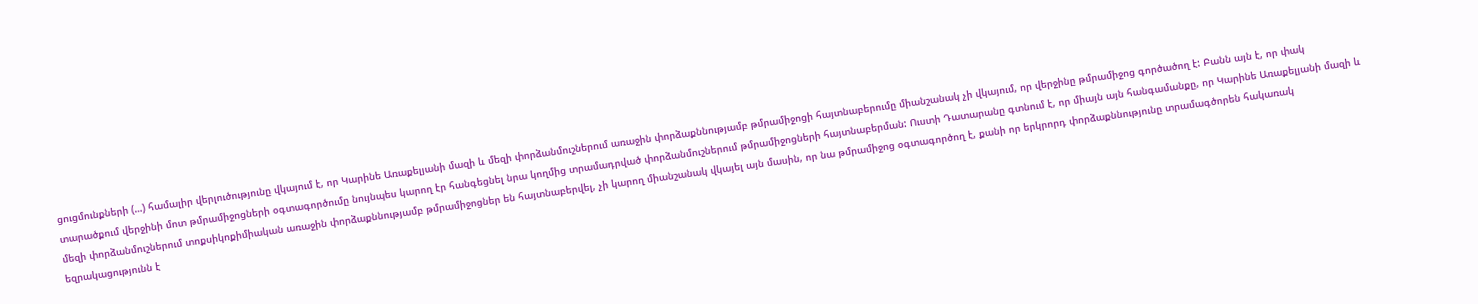ցուցմունքների (…) համալիր վերլուծությունը վկայում է, որ Կարինե Առաքելյանի մազի և մեզի փորձանմուշներում առաջին փորձաքննությամբ թմրամիջոցի հայտնաբերումը միանշանակ չի վկայում, որ վերջինը թմրամիջոց գործածող է: Բանն այն է, որ փակ տարածքում վերջինի մոտ թմրամիջոցների օգտագործումը նույնպես կարող էր հանգեցնել նրա կողմից տրամադրված փորձանմուշներում թմրամիջոցների հայտնաբերման: Ուստի Դատարանը գտնում է, որ միայն այն հանգամանքը, որ Կարինե Առաքելյանի մազի և մեզի փորձանմուշներում տոքսիկոքիմիական առաջին փորձաքննությամբ թմրամիջոցներ են հայտնաբերվել, չի կարող միանշանակ վկայել այն մասին, որ նա թմրամիջոց օգտագործող է, քանի որ երկրորդ փորձաքննությունը տրամագծորեն հակառակ եզրակացությունն է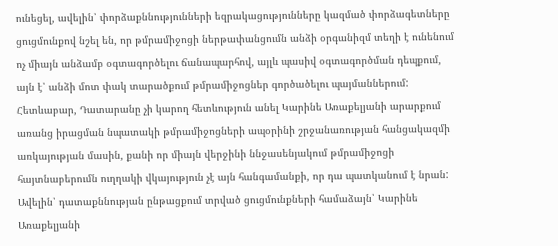ունեցել, ավելին՝ փորձաքննությունների եզրակացությունները կազմած փորձագետները ցուցմունքով նշել են, որ թմրամիջոցի ներթափանցումն անձի օրգանիզմ տեղի է ունենում ոչ միայն անձամբ օգտագործելու ճանապարհով, այլև պասիվ օգտագործման դեպքում, այն է՝ անձի մոտ փակ տարածքում թմրամիջոցներ գործածելու պայմաններում:
Հետևաբար, Դատարանը չի կարող հետևություն անել Կարինե Առաքելյանի արարքում առանց իրացման նպատակի թմրամիջոցների ապօրինի շրջանառության հանցակազմի առկայության մասին, քանի որ միայն վերջինի ննջասենյակում թմրամիջոցի հայտնաբերումն ուղղակի վկայություն չէ այն հանգամանքի, որ դա պատկանում է նրան: Ավելին՝ դատաքննության ընթացքում տրված ցուցմունքների համաձայն՝ Կարինե Առաքելյանի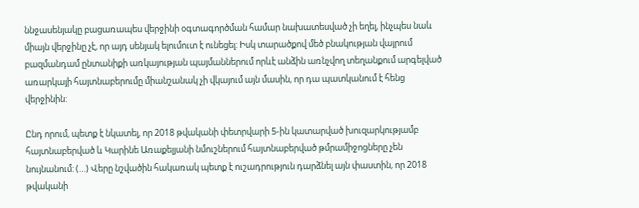ննջասենյակը բացառապես վերջինի օգտագործման համար նախատեսված չի եղել, ինչպես նաև միայն վերջինը չէ, որ այդ սենյակ ելումուտ է ունեցել: Իսկ տարածքով մեծ բնակության վայրում բազմանդամ ընտանիքի առկայության պայմաններում որևէ անձին առնչվող տեղանքում արգելված առարկայի հայտնաբերումը միանշանակ չի վկայում այն մասին, որ դա պատկանում է հենց վերջինին:

Ընդ որում, պետք է նկատել, որ 2018 թվականի փետրվարի 5-ին կատարված խուզարկությամբ հայտնաբերված և Կարինե Առաքելյանի նմուշներում հայտնաբերված թմրամիջոցները չեն նույնանում: (…) Վերը նշվածին հակառակ պետք է ուշադրություն դարձնել այն փաստին, որ 2018 թվականի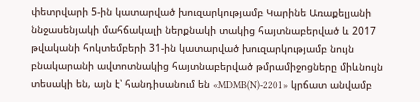փետրվարի 5-ին կատարված խուզարկությամբ Կարինե Առաքելյանի ննջասենյակի մահճակալի ներքնակի տակից հայտնաբերված և 2017 թվականի հոկտեմբերի 31-ին կատարված խուզարկությամբ նույն բնակարանի ավտոտնակից հայտնաբերված թմրամիջոցները միևնույն տեսակի են, այն է՝ հանդիսանում են «MDMB(N)-2201» կրճատ անվամբ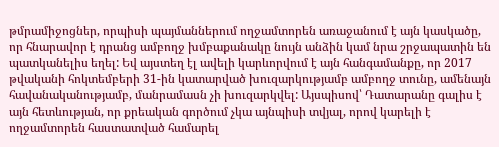թմրամիջոցներ, որպիսի պայմաններում ողջամտորեն առաջանում է այն կասկածը, որ հնարավոր է դրանց ամբողջ խմբաքանակը նույն անձին կամ նրա շրջապատին են պատկանելիս եղել: Եվ այստեղ էլ ավելի կարևորվում է այն հանգամանքը, որ 2017 թվականի հոկտեմբերի 31-ին կատարված խուզարկությամբ ամբողջ տունը, ամենայն հավանականությամբ, մանրամասն չի խուզարկվել: Այսպիսով՝ Դատարանը գալիս է այն հետևության, որ քրեական գործում չկա այնպիսի տվյալ, որով կարելի է ողջամտորեն հաստատված համարել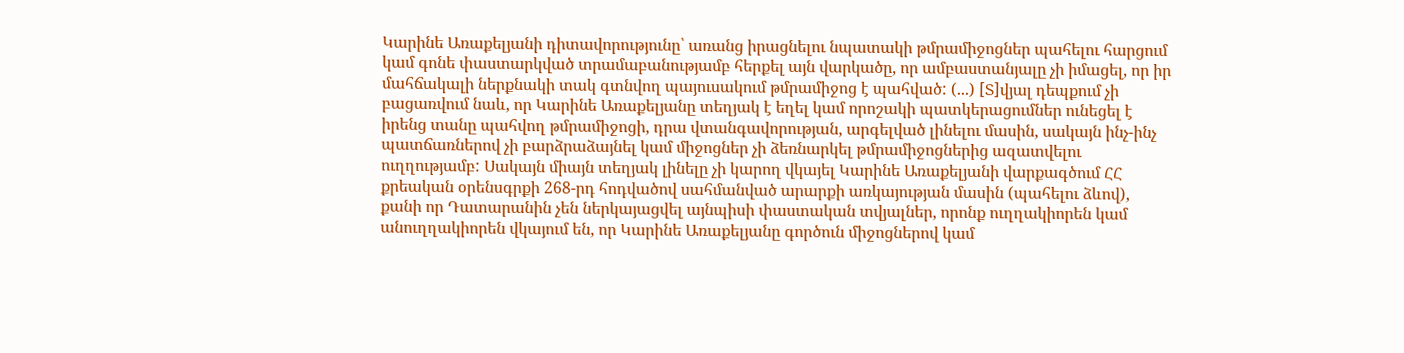Կարինե Առաքելյանի դիտավորությունը՝ առանց իրացնելու նպատակի թմրամիջոցներ պահելու հարցում կամ գոնե փաստարկված տրամաբանությամբ հերքել այն վարկածը, որ ամբաստանյալը չի իմացել, որ իր մահճակալի ներքնակի տակ գտնվող պայուսակում թմրամիջոց է պահված: (...) [Տ]վյալ դեպքում չի բացառվում նաև, որ Կարինե Առաքելյանը տեղյակ է եղել կամ որոշակի պատկերացումներ ունեցել է իրենց տանը պահվող թմրամիջոցի, դրա վտանգավորության, արգելված լինելու մասին, սակայն ինչ-ինչ պատճառներով չի բարձրաձայնել կամ միջոցներ չի ձեռնարկել թմրամիջոցներից ազատվելու ուղղությամբ: Սակայն միայն տեղյակ լինելը չի կարող վկայել Կարինե Առաքելյանի վարքագծում ՀՀ քրեական օրենսգրքի 268-րդ հոդվածով սահմանված արարքի առկայության մասին (պահելու ձևով), քանի որ Դատարանին չեն ներկայացվել այնպիսի փաստական տվյալներ, որոնք ուղղակիորեն կամ անուղղակիորեն վկայում են, որ Կարինե Առաքելյանը գործուն միջոցներով կամ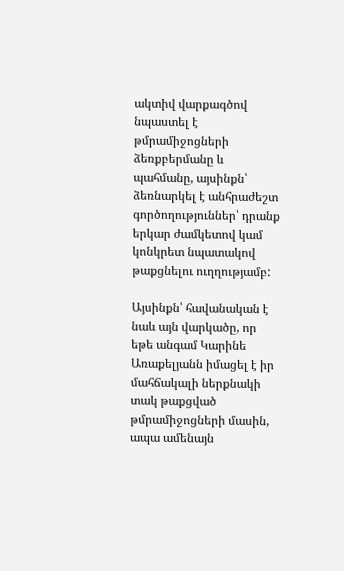ակտիվ վարքագծով նպաստել է թմրամիջոցների ձեռքբերմանը և պահմանը, այսինքն՝ ձեռնարկել է անհրաժեշտ գործողություններ՝ դրանք երկար ժամկետով կամ կոնկրետ նպատակով թաքցնելու ուղղությամբ:

Այսինքն՝ հավանական է նաև այն վարկածը, որ եթե անգամ Կարինե Առաքելյանն իմացել է իր մահճակալի ներքնակի տակ թաքցված թմրամիջոցների մասին, ապա ամենայն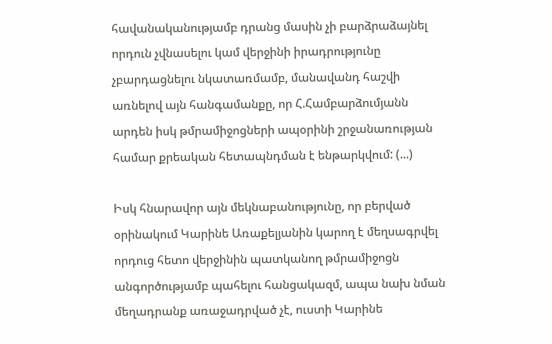հավանականությամբ դրանց մասին չի բարձրաձայնել որդուն չվնասելու կամ վերջինի իրադրությունը չբարդացնելու նկատառմամբ, մանավանդ հաշվի առնելով այն հանգամանքը, որ Հ.Համբարձումյանն արդեն իսկ թմրամիջոցների ապօրինի շրջանառության համար քրեական հետապնդման է ենթարկվում: (...)

Իսկ հնարավոր այն մեկնաբանությունը, որ բերված օրինակում Կարինե Առաքելյանին կարող է մեղսագրվել որդուց հետո վերջինին պատկանող թմրամիջոցն անգործությամբ պահելու հանցակազմ, ապա նախ նման մեղադրանք առաջադրված չէ, ուստի Կարինե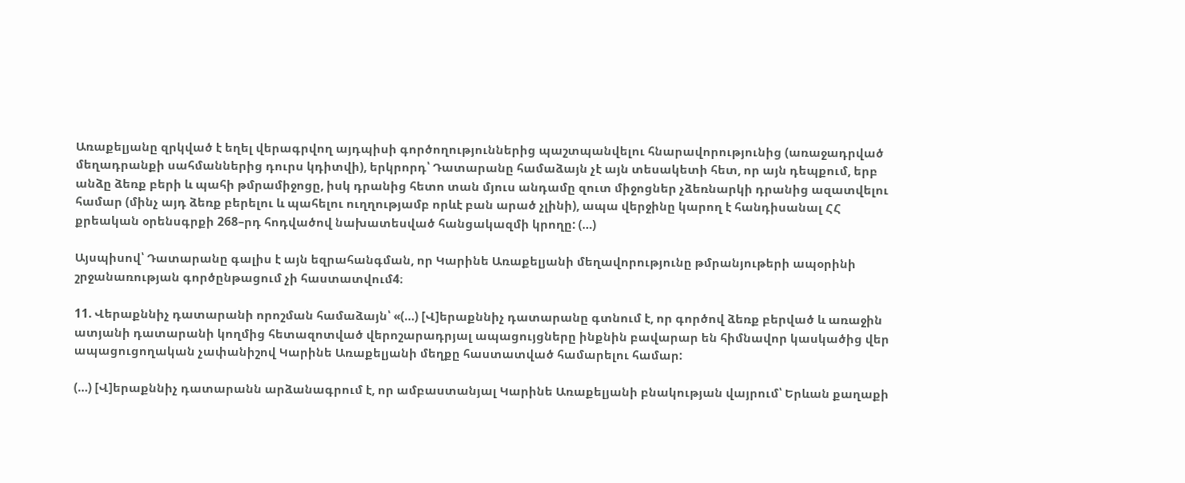Առաքելյանը զրկված է եղել վերագրվող այդպիսի գործողություններից պաշտպանվելու հնարավորությունից (առաջադրված մեղադրանքի սահմաններից դուրս կդիտվի), երկրորդ՝ Դատարանը համաձայն չէ այն տեսակետի հետ, որ այն դեպքում, երբ անձը ձեռք բերի և պահի թմրամիջոցը, իսկ դրանից հետո տան մյուս անդամը զուտ միջոցներ չձեռնարկի դրանից ազատվելու համար (մինչ այդ ձեռք բերելու և պահելու ուղղությամբ որևէ բան արած չլինի), ապա վերջինը կարող է հանդիսանալ ՀՀ քրեական օրենսգրքի 268–րդ հոդվածով նախատեսված հանցակազմի կրողը: (…)

Այսպիսով՝ Դատարանը գալիս է այն եզրահանգման, որ Կարինե Առաքելյանի մեղավորությունը թմրանյութերի ապօրինի շրջանառության գործընթացում չի հաստատվում4։

11. Վերաքննիչ դատարանի որոշման համաձայն՝ «(…) [Վ]երաքննիչ դատարանը գտնում է, որ գործով ձեռք բերված և առաջին ատյանի դատարանի կողմից հետազոտված վերոշարադրյալ ապացույցները ինքնին բավարար են հիմնավոր կասկածից վեր ապացուցողական չափանիշով Կարինե Առաքելյանի մեղքը հաստատված համարելու համար:

(…) [Վ]երաքննիչ դատարանն արձանագրում է, որ ամբաստանյալ Կարինե Առաքելյանի բնակության վայրում՝ Երևան քաղաքի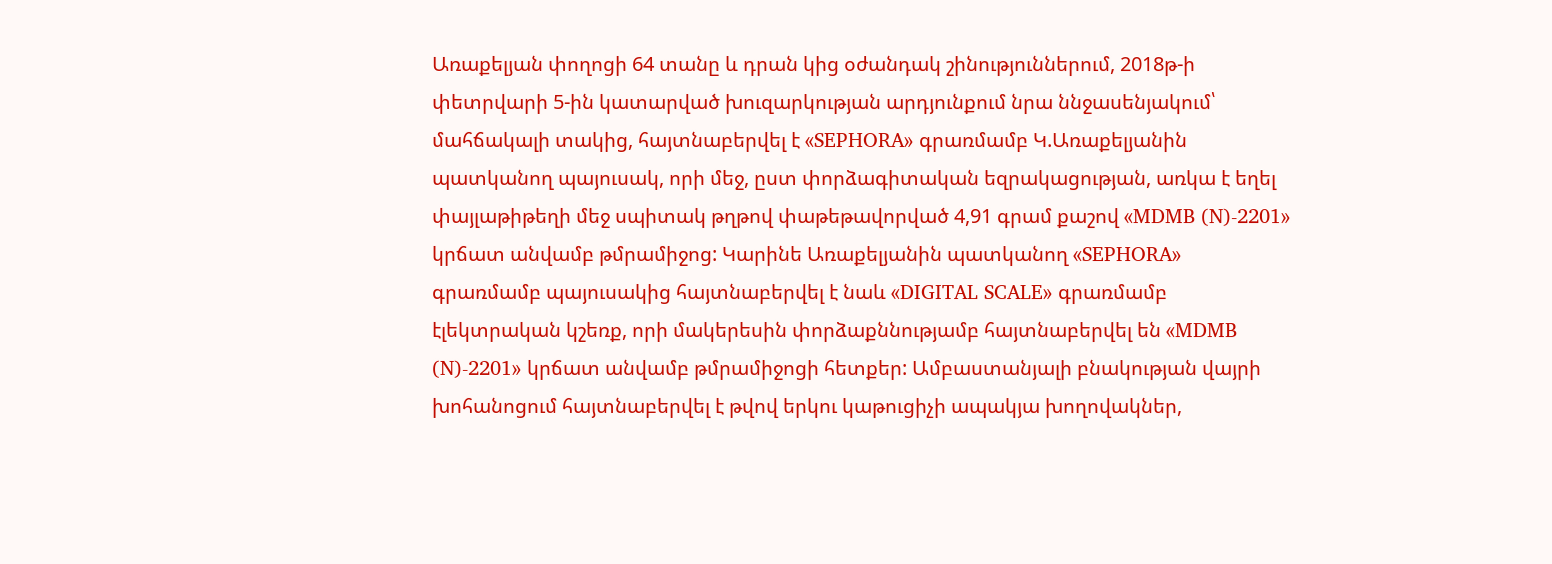Առաքելյան փողոցի 64 տանը և դրան կից օժանդակ շինություններում, 2018թ-ի փետրվարի 5-ին կատարված խուզարկության արդյունքում նրա ննջասենյակում՝ մահճակալի տակից, հայտնաբերվել է «SEPHORA» գրառմամբ Կ.Առաքելյանին պատկանող պայուսակ, որի մեջ, ըստ փորձագիտական եզրակացության, առկա է եղել փայլաթիթեղի մեջ սպիտակ թղթով փաթեթավորված 4,91 գրամ քաշով «MDMB (N)-2201» կրճատ անվամբ թմրամիջոց: Կարինե Առաքելյանին պատկանող «SEPHORA» գրառմամբ պայուսակից հայտնաբերվել է նաև «DIGITAL SCALE» գրառմամբ էլեկտրական կշեռք, որի մակերեսին փորձաքննությամբ հայտնաբերվել են «MDMB (N)-2201» կրճատ անվամբ թմրամիջոցի հետքեր: Ամբաստանյալի բնակության վայրի խոհանոցում հայտնաբերվել է թվով երկու կաթուցիչի ապակյա խողովակներ,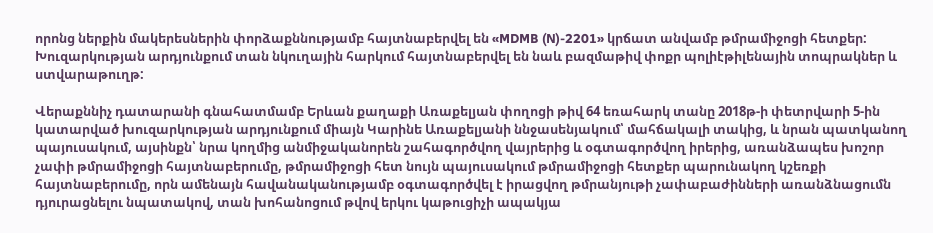որոնց ներքին մակերեսներին փորձաքննությամբ հայտնաբերվել են «MDMB (N)-2201» կրճատ անվամբ թմրամիջոցի հետքեր: Խուզարկության արդյունքում տան նկուղային հարկում հայտնաբերվել են նաև բազմաթիվ փոքր պոլիէթիլենային տոպրակներ և ստվարաթուղթ:

Վերաքննիչ դատարանի գնահատմամբ Երևան քաղաքի Առաքելյան փողոցի թիվ 64 եռահարկ տանը 2018թ-ի փետրվարի 5-ին կատարված խուզարկության արդյունքում միայն Կարինե Առաքելյանի ննջասենյակում՝ մահճակալի տակից, և նրան պատկանող պայուսակում, այսինքն՝ նրա կողմից անմիջականորեն շահագործվող վայրերից և օգտագործվող իրերից, առանձապես խոշոր չափի թմրամիջոցի հայտնաբերումը, թմրամիջոցի հետ նույն պայուսակում թմրամիջոցի հետքեր պարունակող կշեռքի հայտնաբերումը, որն ամենայն հավանականությամբ օգտագործվել է իրացվող թմրանյութի չափաբաժինների առանձնացումն դյուրացնելու նպատակով, տան խոհանոցում թվով երկու կաթուցիչի ապակյա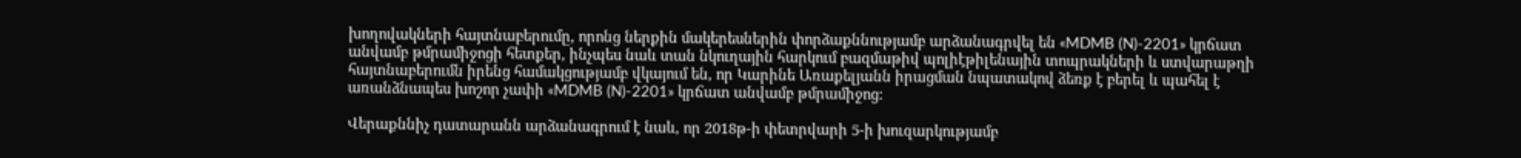խողովակների հայտնաբերումը, որոնց ներքին մակերեսներին փորձաքննությամբ արձանագրվել են «MDMB (N)-2201» կրճատ անվամբ թմրամիջոցի հետքեր, ինչպես նաև տան նկուղային հարկում բազմաթիվ պոլիէթիլենային տոպրակների և ստվարաթղի հայտնաբերումն իրենց համակցությամբ վկայում են, որ Կարինե Առաքելյանն իրացման նպատակով ձեռք է բերել և պահել է առանձնապես խոշոր չափի «MDMB (N)-2201» կրճատ անվամբ թմրամիջոց:

Վերաքննիչ դատարանն արձանագրում է նաև, որ 2018թ-ի փետրվարի 5-ի խուզարկությամբ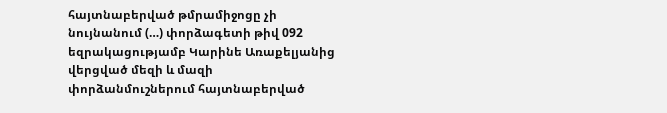հայտնաբերված թմրամիջոցը չի նույնանում (…) փորձագետի թիվ 092 եզրակացությամբ Կարինե Առաքելյանից վերցված մեզի և մազի փորձանմուշներում հայտնաբերված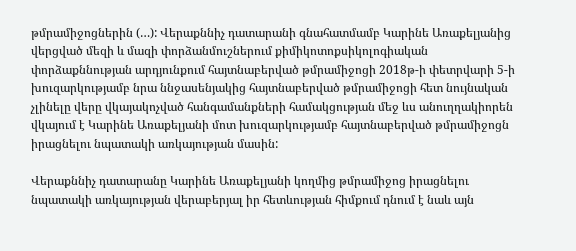թմրամիջոցներին (…): Վերաքննիչ դատարանի գնահատմամբ Կարինե Առաքելյանից վերցված մեզի և մազի փորձանմուշներում քիմիկոտոքսիկոլոգիական փորձաքննության արդյունքում հայտնաբերված թմրամիջոցի 2018թ-ի փետրվարի 5-ի խուզարկությամբ նրա ննջասենյակից հայտնաբերված թմրամիջոցի հետ նույնական չլինելը վերը վկայակոչված հանգամանքների համակցության մեջ ևս անուղղակիորեն վկայում է Կարինե Առաքելյանի մոտ խուզարկությամբ հայտնաբերված թմրամիջոցն իրացնելու նպատակի առկայության մասին:

Վերաքննիչ դատարանը Կարինե Առաքելյանի կողմից թմրամիջոց իրացնելու նպատակի առկայության վերաբերյալ իր հետևության հիմքում դնում է նաև այն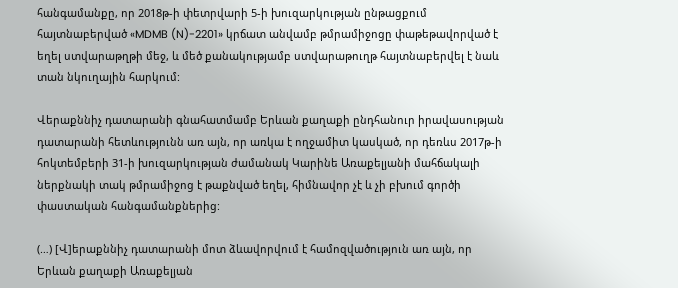հանգամանքը, որ 2018թ-ի փետրվարի 5-ի խուզարկության ընթացքում հայտնաբերված «MDMB (N)-2201» կրճատ անվամբ թմրամիջոցը փաթեթավորված է եղել ստվարաթղթի մեջ, և մեծ քանակությամբ ստվարաթուղթ հայտնաբերվել է նաև տան նկուղային հարկում:

Վերաքննիչ դատարանի գնահատմամբ Երևան քաղաքի ընդհանուր իրավասության դատարանի հետևությունն առ այն, որ առկա է ողջամիտ կասկած, որ դեռևս 2017թ-ի հոկտեմբերի 31-ի խուզարկության ժամանակ Կարինե Առաքելյանի մահճակալի ներքնակի տակ թմրամիջոց է թաքնված եղել, հիմնավոր չէ և չի բխում գործի փաստական հանգամանքներից:

(…) [Վ]երաքննիչ դատարանի մոտ ձևավորվում է համոզվածություն առ այն, որ Երևան քաղաքի Առաքելյան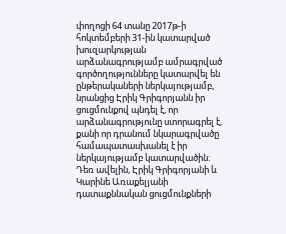փողոցի 64 տանը 2017թ-ի հոկտեմբերի 31-ին կատարված խուզարկության արձանագրությամբ ամրագրված գործողությունները կատարվել են ընթերակաների ներկայությամբ, նրանցից Էրիկ Գրիգորյանն իր ցուցմունքով պնդել է, որ արձանագրությունը ստորագրել է, քանի որ դրանում նկարագրվածը համապատասխանել է իր ներկայությամբ կատարվածին: Դեռ ավելին, Էրիկ Գրիգորյանի և Կարինե Առաքելյանի դատաքննական ցուցմունքների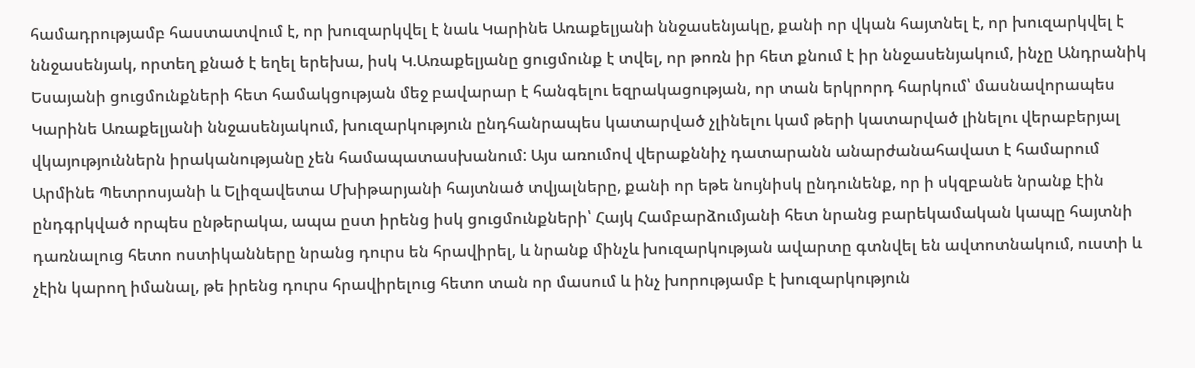համադրությամբ հաստատվում է, որ խուզարկվել է նաև Կարինե Առաքելյանի ննջասենյակը, քանի որ վկան հայտնել է, որ խուզարկվել է ննջասենյակ, որտեղ քնած է եղել երեխա, իսկ Կ.Առաքելյանը ցուցմունք է տվել, որ թոռն իր հետ քնում է իր ննջասենյակում, ինչը Անդրանիկ Եսայանի ցուցմունքների հետ համակցության մեջ բավարար է հանգելու եզրակացության, որ տան երկրորդ հարկում՝ մասնավորապես Կարինե Առաքելյանի ննջասենյակում, խուզարկություն ընդհանրապես կատարված չլինելու կամ թերի կատարված լինելու վերաբերյալ վկայություններն իրականությանը չեն համապատասխանում: Այս առումով վերաքննիչ դատարանն անարժանահավատ է համարում Արմինե Պետրոսյանի և Ելիզավետա Մխիթարյանի հայտնած տվյալները, քանի որ եթե նույնիսկ ընդունենք, որ ի սկզբանե նրանք էին ընդգրկված որպես ընթերակա, ապա ըստ իրենց իսկ ցուցմունքների՝ Հայկ Համբարձումյանի հետ նրանց բարեկամական կապը հայտնի դառնալուց հետո ոստիկանները նրանց դուրս են հրավիրել, և նրանք մինչև խուզարկության ավարտը գտնվել են ավտոտնակում, ուստի և չէին կարող իմանալ, թե իրենց դուրս հրավիրելուց հետո տան որ մասում և ինչ խորությամբ է խուզարկություն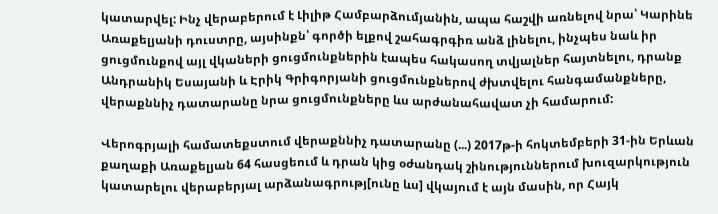կատարվել: Ինչ վերաբերում է Լիլիթ Համբարձումյանին, ապա հաշվի առնելով նրա՝ Կարինե Առաքելյանի դուստրը, այսինքն՝ գործի ելքով շահագրգիռ անձ լինելու, ինչպես նաև իր ցուցմունքով այլ վկաների ցուցմունքներին էապես հակասող տվյալներ հայտնելու, դրանք Անդրանիկ Եսայանի և Էրիկ Գրիգորյանի ցուցմունքներով ժխտվելու հանգամանքները, վերաքննիչ դատարանը նրա ցուցմունքները ևս արժանահավատ չի համարում:

Վերոգրյալի համատեքստում վերաքննիչ դատարանը (...) 2017թ-ի հոկտեմբերի 31-ին Երևան քաղաքի Առաքելյան 64 հասցեում և դրան կից օժանդակ շինություններում խուզարկություն կատարելու վերաբերյալ արձանագրությ[ունը ևս] վկայում է այն մասին, որ Հայկ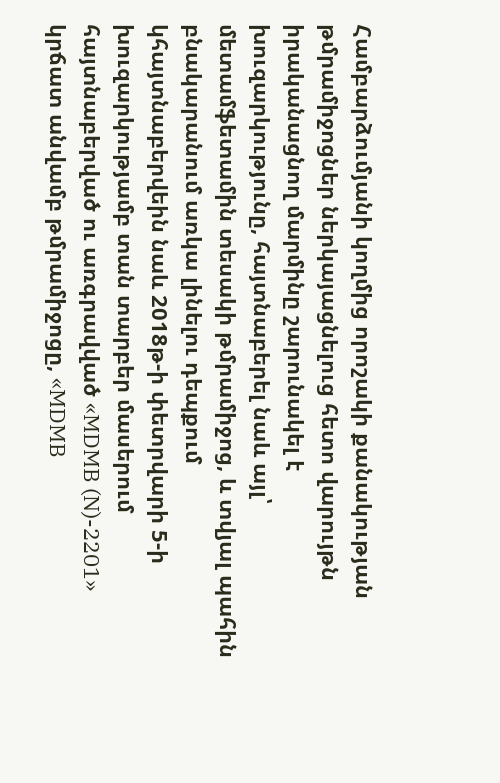Համբարձումյանի կողմից որոշակի քանակության թմրամիջոցներ ներկայացնելուց հետո վարույթն իրականացնող մարմինը շարունակել է խուզարկությունը, հայտնաբերել նաև այլ՝ մետամֆետամին տեսակի թմրամիջոց, և տվյալ պահին բնակարանում առկա լինելու դեպքում կհայտնաբերվեին նաև 2018թ-ի փետրվարի 5-ի խուզարկությամբ տան տարբեր մասերում հայտնաբերված ու առգրավված «MDMB (N)-2201» կրճատ անվամբ թմրամիջոցը, «MDMB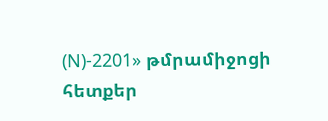(N)-2201» թմրամիջոցի հետքեր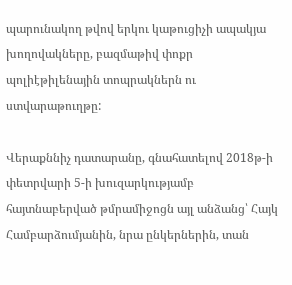պարունակող թվով երկու կաթուցիչի ապակյա խողովակները, բազմաթիվ փոքր պոլիէթիլենային տոպրակներն ու ստվարաթուղթը:

Վերաքննիչ դատարանը, գնահատելով 2018թ-ի փետրվարի 5-ի խուզարկությամբ հայտնաբերված թմրամիջոցն այլ անձանց՝ Հայկ Համբարձումյանին, նրա ընկերներին, տան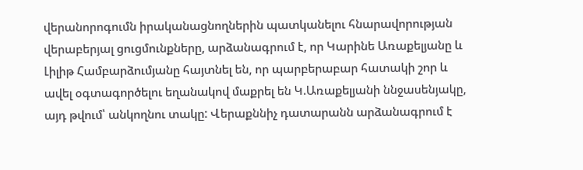վերանորոգումն իրականացնողներին պատկանելու հնարավորության վերաբերյալ ցուցմունքները, արձանագրում է, որ Կարինե Առաքելյանը և Լիլիթ Համբարձումյանը հայտնել են, որ պարբերաբար հատակի շոր և ավել օգտագործելու եղանակով մաքրել են Կ.Առաքելյանի ննջասենյակը, այդ թվում՝ անկողնու տակը: Վերաքննիչ դատարանն արձանագրում է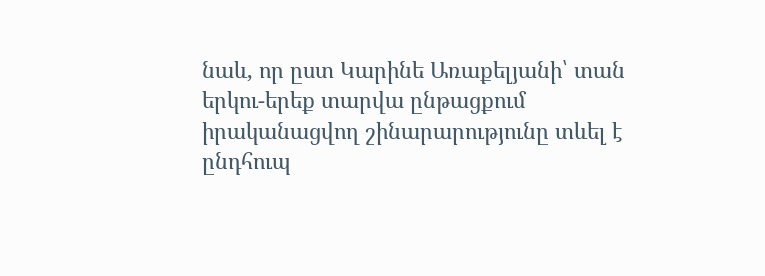նաև, որ ըստ Կարինե Առաքելյանի՝ տան երկու-երեք տարվա ընթացքում իրականացվող շինարարությունը տևել է ընդհուպ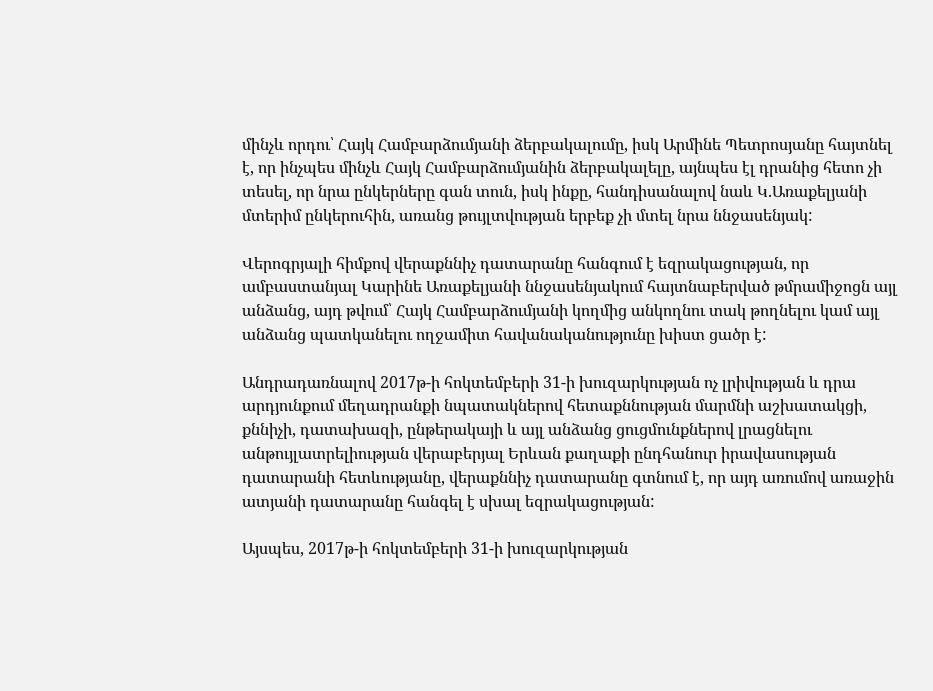մինչև որդու՝ Հայկ Համբարձումյանի ձերբակալումը, իսկ Արմինե Պետրոսյանը հայտնել է, որ ինչպես մինչև Հայկ Համբարձումյանին ձերբակալելը, այնպես էլ դրանից հետո չի տեսել, որ նրա ընկերները գան տուն, իսկ ինքը, հանդիսանալով նաև Կ.Առաքելյանի մտերիմ ընկերուհին, առանց թույլտվության երբեք չի մտել նրա ննջասենյակ:

Վերոգրյալի հիմքով վերաքննիչ դատարանը հանգում է եզրակացության, որ ամբաստանյալ Կարինե Առաքելյանի ննջասենյակում հայտնաբերված թմրամիջոցն այլ անձանց, այդ թվում՝ Հայկ Համբարձումյանի կողմից անկողնու տակ թողնելու կամ այլ անձանց պատկանելու ողջամիտ հավանականությունը խիստ ցածր է:

Անդրադառնալով 2017թ-ի հոկտեմբերի 31-ի խուզարկության ոչ լրիվության և դրա արդյունքում մեղադրանքի նպատակներով հետաքննության մարմնի աշխատակցի, քննիչի, դատախազի, ընթերակայի և այլ անձանց ցուցմունքներով լրացնելու անթույլատրելիության վերաբերյալ Երևան քաղաքի ընդհանուր իրավասության դատարանի հետևությանը, վերաքննիչ դատարանը գտնում է, որ այդ առումով առաջին ատյանի դատարանը հանգել է սխալ եզրակացության:

Այսպես, 2017թ-ի հոկտեմբերի 31-ի խուզարկության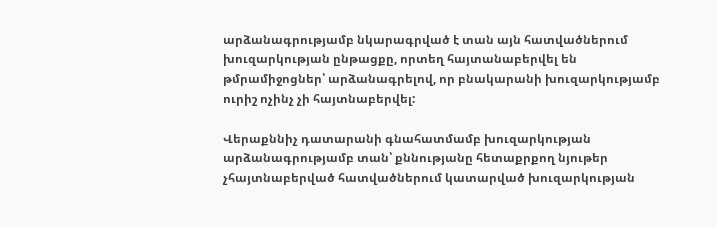արձանագրությամբ նկարագրված է տան այն հատվածներում խուզարկության ընթացքը, որտեղ հայտանաբերվել են թմրամիջոցներ՝ արձանագրելով, որ բնակարանի խուզարկությամբ ուրիշ ոչինչ չի հայտնաբերվել:

Վերաքննիչ դատարանի գնահատմամբ խուզարկության արձանագրությամբ տան՝ քննությանը հետաքրքող նյութեր չհայտնաբերված հատվածներում կատարված խուզարկության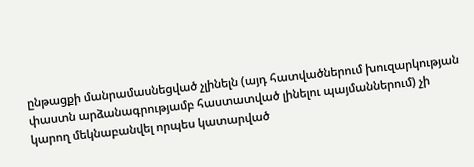ընթացքի մանրամասնեցված չլինելն (այդ հատվածներում խուզարկության փաստն արձանագրությամբ հաստատված լինելու պայմաններում) չի կարող մեկնաբանվել որպես կատարված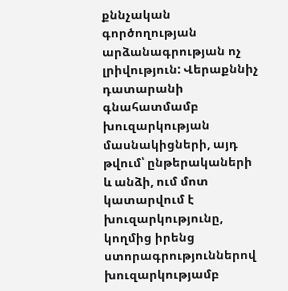քննչական գործողության արձանագրության ոչ լրիվություն: Վերաքննիչ դատարանի գնահատմամբ խուզարկության մասնակիցների, այդ թվում՝ ընթերակաների և անձի, ում մոտ կատարվում է խուզարկությունը, կողմից իրենց ստորագրություններով խուզարկությամբ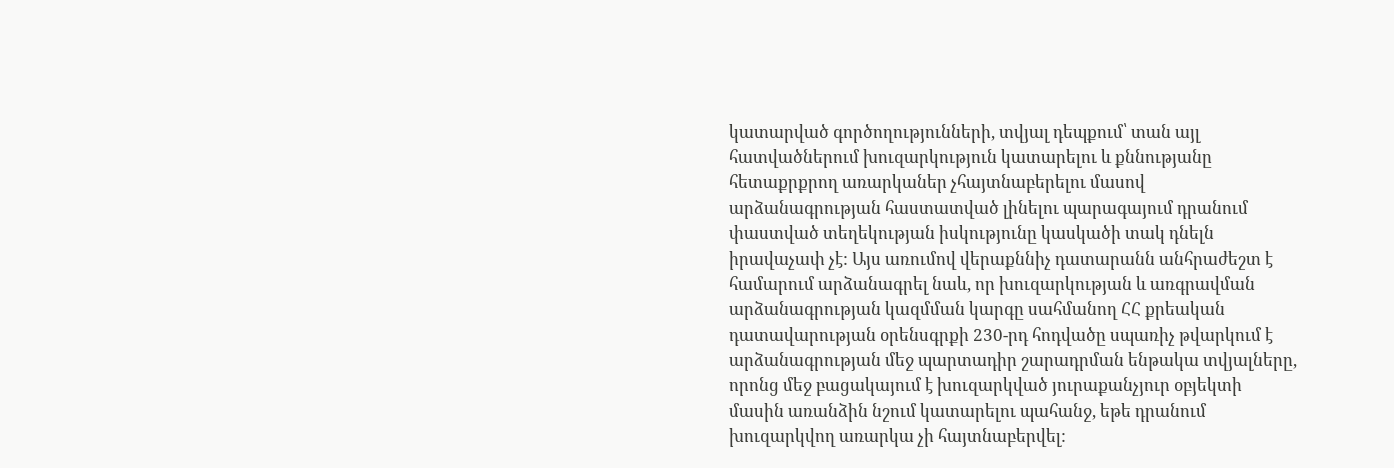կատարված գործողությունների, տվյալ դեպքում՝ տան այլ հատվածներում խուզարկություն կատարելու և քննությանը հետաքրքրող առարկաներ չհայտնաբերելու մասով արձանագրության հաստատված լինելու պարագայում դրանում փաստված տեղեկության իսկությունը կասկածի տակ դնելն իրավաչափ չէ: Այս առումով վերաքննիչ դատարանն անհրաժեշտ է համարում արձանագրել նաև, որ խուզարկության և առգրավման արձանագրության կազմման կարգը սահմանող ՀՀ քրեական դատավարության օրենսգրքի 230-րդ հոդվածը սպառիչ թվարկում է արձանագրության մեջ պարտադիր շարադրման ենթակա տվյալները, որոնց մեջ բացակայում է խուզարկված յուրաքանչյուր օբյեկտի մասին առանձին նշում կատարելու պահանջ, եթե դրանում խուզարկվող առարկա չի հայտնաբերվել: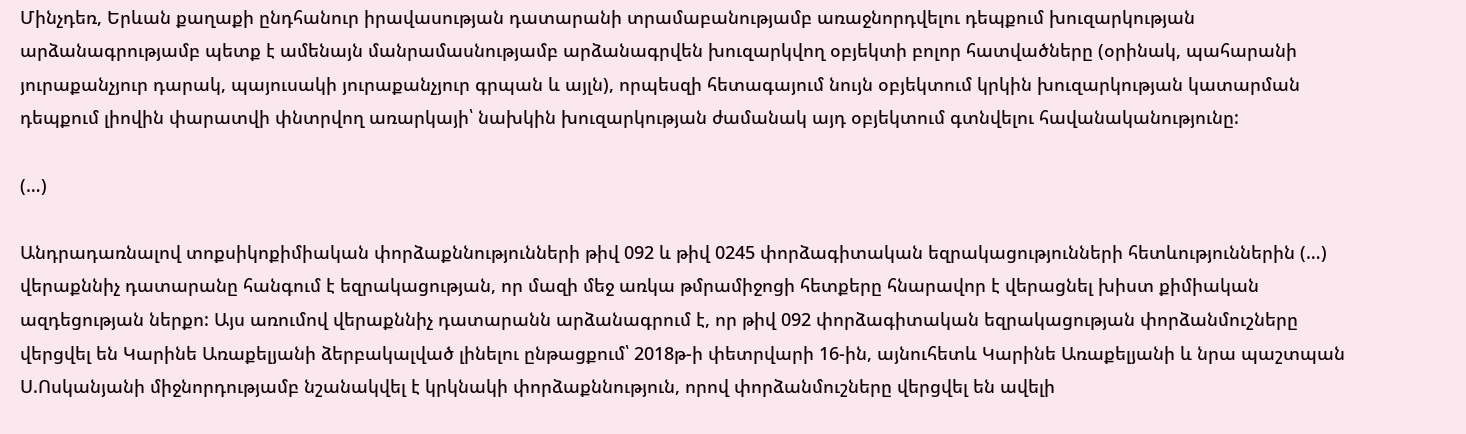Մինչդեռ, Երևան քաղաքի ընդհանուր իրավասության դատարանի տրամաբանությամբ առաջնորդվելու դեպքում խուզարկության արձանագրությամբ պետք է ամենայն մանրամասնությամբ արձանագրվեն խուզարկվող օբյեկտի բոլոր հատվածները (օրինակ, պահարանի յուրաքանչյուր դարակ, պայուսակի յուրաքանչյուր գրպան և այլն), որպեսզի հետագայում նույն օբյեկտում կրկին խուզարկության կատարման դեպքում լիովին փարատվի փնտրվող առարկայի՝ նախկին խուզարկության ժամանակ այդ օբյեկտում գտնվելու հավանականությունը:

(…)

Անդրադառնալով տոքսիկոքիմիական փորձաքննությունների թիվ 092 և թիվ 0245 փորձագիտական եզրակացությունների հետևություններին (…) վերաքննիչ դատարանը հանգում է եզրակացության, որ մազի մեջ առկա թմրամիջոցի հետքերը հնարավոր է վերացնել խիստ քիմիական ազդեցության ներքո: Այս առումով վերաքննիչ դատարանն արձանագրում է, որ թիվ 092 փորձագիտական եզրակացության փորձանմուշները վերցվել են Կարինե Առաքելյանի ձերբակալված լինելու ընթացքում՝ 2018թ-ի փետրվարի 16-ին, այնուհետև Կարինե Առաքելյանի և նրա պաշտպան Ս.Ոսկանյանի միջնորդությամբ նշանակվել է կրկնակի փորձաքննություն, որով փորձանմուշները վերցվել են ավելի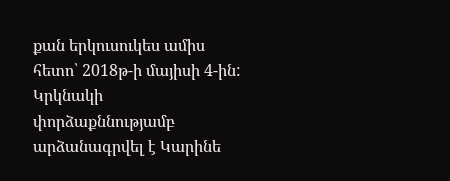քան երկուսուկես ամիս հետո՝ 2018թ-ի մայիսի 4-ին: Կրկնակի փորձաքննությամբ արձանագրվել է Կարինե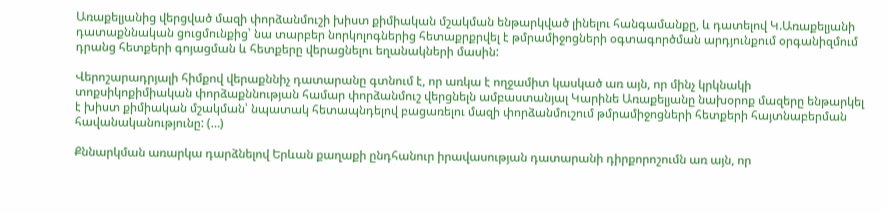Առաքելյանից վերցված մազի փորձանմուշի խիստ քիմիական մշակման ենթարկված լինելու հանգամանքը, և դատելով Կ.Առաքելյանի դատաքննական ցուցմունքից՝ նա տարբեր նորկոլոգներից հետաքրքրվել է թմրամիջոցների օգտագործման արդյունքում օրգանիզմում դրանց հետքերի գոյացման և հետքերը վերացնելու եղանակների մասին:

Վերոշարադրյալի հիմքով վերաքննիչ դատարանը գտնում է, որ առկա է ողջամիտ կասկած առ այն, որ մինչ կրկնակի տոքսիկոքիմիական փորձաքննության համար փորձանմուշ վերցնելն ամբաստանյալ Կարինե Առաքելյանը նախօրոք մազերը ենթարկել է խիստ քիմիական մշակման՝ նպատակ հետապնդելով բացառելու մազի փորձանմուշում թմրամիջոցների հետքերի հայտնաբերման հավանականությունը: (…)

Քննարկման առարկա դարձնելով Երևան քաղաքի ընդհանուր իրավասության դատարանի դիրքորոշումն առ այն, որ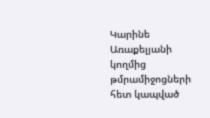Կարինե Առաքելյանի կողմից թմրամիջոցների հետ կապված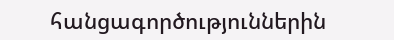հանցագործություններին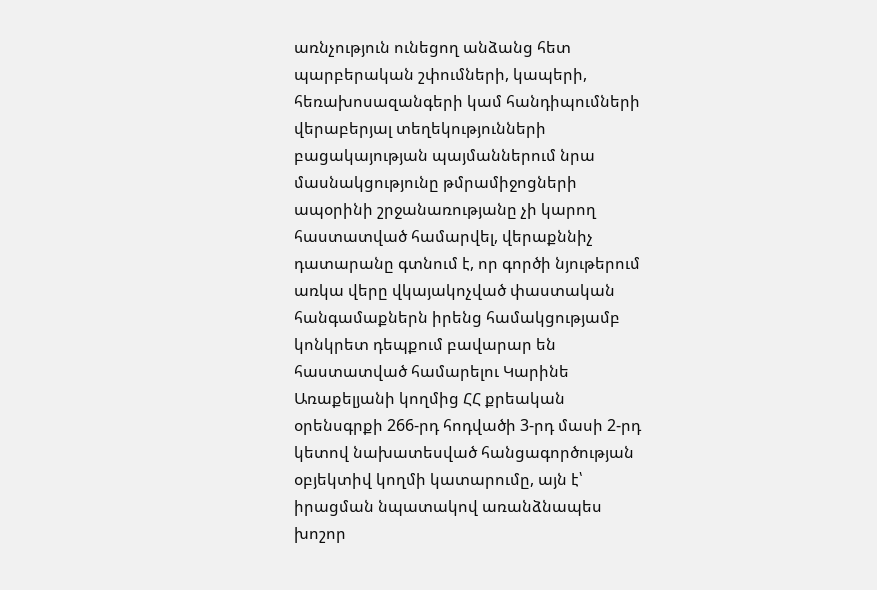առնչություն ունեցող անձանց հետ պարբերական շփումների, կապերի, հեռախոսազանգերի կամ հանդիպումների վերաբերյալ տեղեկությունների բացակայության պայմաններում նրա մասնակցությունը թմրամիջոցների ապօրինի շրջանառությանը չի կարող հաստատված համարվել, վերաքննիչ դատարանը գտնում է, որ գործի նյութերում առկա վերը վկայակոչված փաստական հանգամաքներն իրենց համակցությամբ կոնկրետ դեպքում բավարար են հաստատված համարելու Կարինե Առաքելյանի կողմից ՀՀ քրեական օրենսգրքի 266-րդ հոդվածի 3-րդ մասի 2-րդ կետով նախատեսված հանցագործության օբյեկտիվ կողմի կատարումը, այն է՝ իրացման նպատակով առանձնապես խոշոր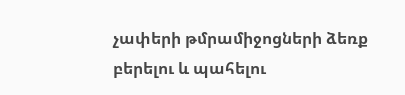չափերի թմրամիջոցների ձեռք բերելու և պահելու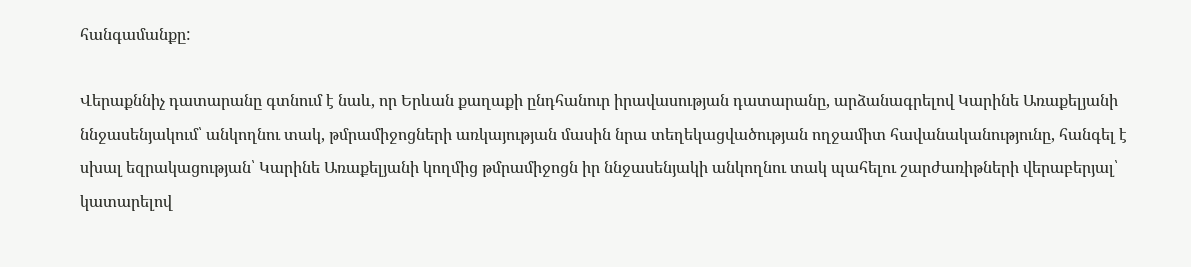հանգամանքը:

Վերաքննիչ դատարանը գտնում է նաև, որ Երևան քաղաքի ընդհանուր իրավասության դատարանը, արձանագրելով Կարինե Առաքելյանի ննջասենյակում՝ անկողնու տակ, թմրամիջոցների առկայության մասին նրա տեղեկացվածության ողջամիտ հավանականությունը, հանգել է սխալ եզրակացության՝ Կարինե Առաքելյանի կողմից թմրամիջոցն իր ննջասենյակի անկողնու տակ պահելու շարժառիթների վերաբերյալ՝ կատարելով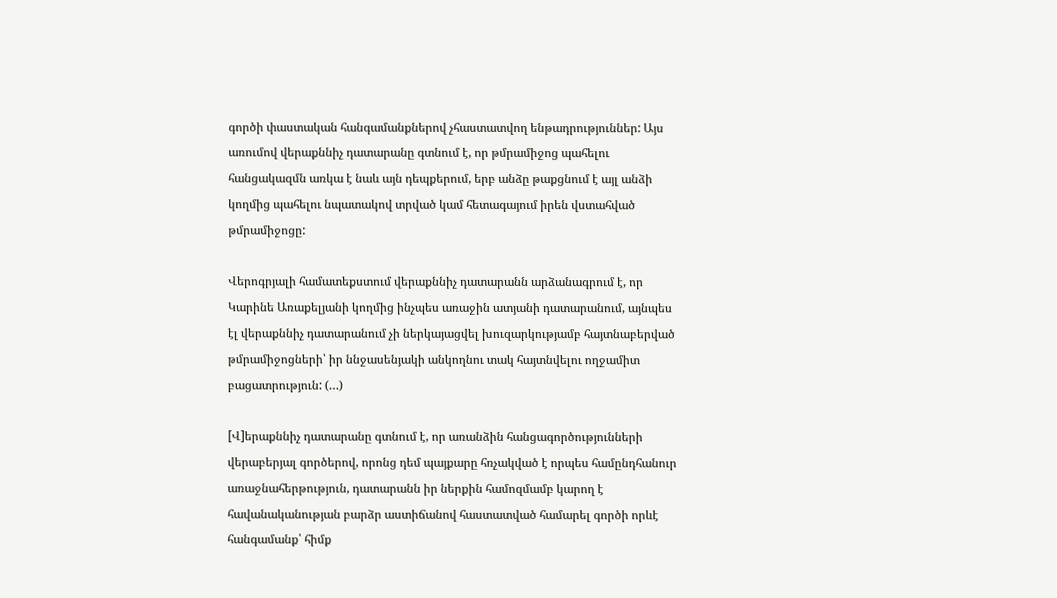գործի փաստական հանգամանքներով չհաստատվող ենթադրություններ: Այս առումով վերաքննիչ դատարանը գտնում է, որ թմրամիջոց պահելու հանցակազմն առկա է նաև այն դեպքերում, երբ անձը թաքցնում է այլ անձի կողմից պահելու նպատակով տրված կամ հետագայում իրեն վստահված թմրամիջոցը:

Վերոգրյալի համատեքստում վերաքննիչ դատարանն արձանագրում է, որ Կարինե Առաքելյանի կողմից ինչպես առաջին ատյանի դատարանում, այնպես էլ վերաքննիչ դատարանում չի ներկայացվել խուզարկությամբ հայտնաբերված թմրամիջոցների՝ իր ննջասենյակի անկողնու տակ հայտնվելու ողջամիտ բացատրություն: (…)

[Վ]երաքննիչ դատարանը գտնում է, որ առանձին հանցագործությունների վերաբերյալ գործերով, որոնց դեմ պայքարը հռչակված է որպես համընդհանուր առաջնահերթություն, դատարանն իր ներքին համոզմամբ կարող է հավանականության բարձր աստիճանով հաստատված համարել գործի որևէ հանգամանք՝ հիմք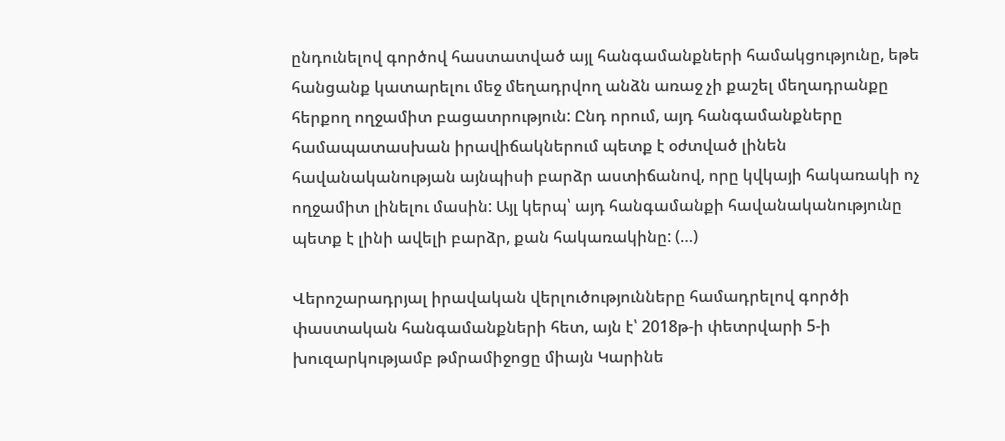ընդունելով գործով հաստատված այլ հանգամանքների համակցությունը, եթե հանցանք կատարելու մեջ մեղադրվող անձն առաջ չի քաշել մեղադրանքը հերքող ողջամիտ բացատրություն: Ընդ որում, այդ հանգամանքները համապատասխան իրավիճակներում պետք է օժտված լինեն հավանականության այնպիսի բարձր աստիճանով, որը կվկայի հակառակի ոչ ողջամիտ լինելու մասին: Այլ կերպ՝ այդ հանգամանքի հավանականությունը պետք է լինի ավելի բարձր, քան հակառակինը: (…)

Վերոշարադրյալ իրավական վերլուծությունները համադրելով գործի փաստական հանգամանքների հետ, այն է՝ 2018թ-ի փետրվարի 5-ի խուզարկությամբ թմրամիջոցը միայն Կարինե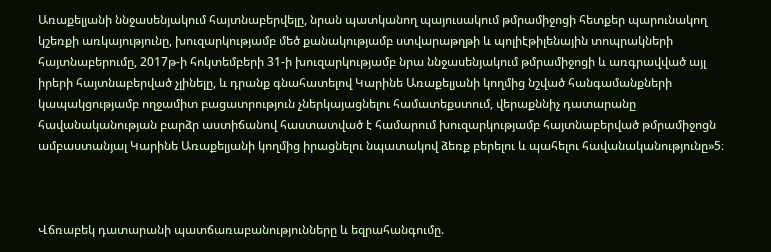Առաքելյանի ննջասենյակում հայտնաբերվելը, նրան պատկանող պայուսակում թմրամիջոցի հետքեր պարունակող կշեռքի առկայությունը, խուզարկությամբ մեծ քանակությամբ ստվարաթղթի և պոլիէթիլենային տոպրակների հայտնաբերումը, 2017թ-ի հոկտեմբերի 31-ի խուզարկությամբ նրա ննջասենյակում թմրամիջոցի և առգրավված այլ իրերի հայտնաբերված չլինելը, և դրանք գնահատելով Կարինե Առաքելյանի կողմից նշված հանգամանքների կապակցությամբ ողջամիտ բացատրություն չներկայացնելու համատեքստում, վերաքննիչ դատարանը հավանականության բարձր աստիճանով հաստատված է համարում խուզարկությամբ հայտնաբերված թմրամիջոցն ամբաստանյալ Կարինե Առաքելյանի կողմից իրացնելու նպատակով ձեռք բերելու և պահելու հավանականությունը»5։



Վճռաբեկ դատարանի պատճառաբանությունները և եզրահանգումը.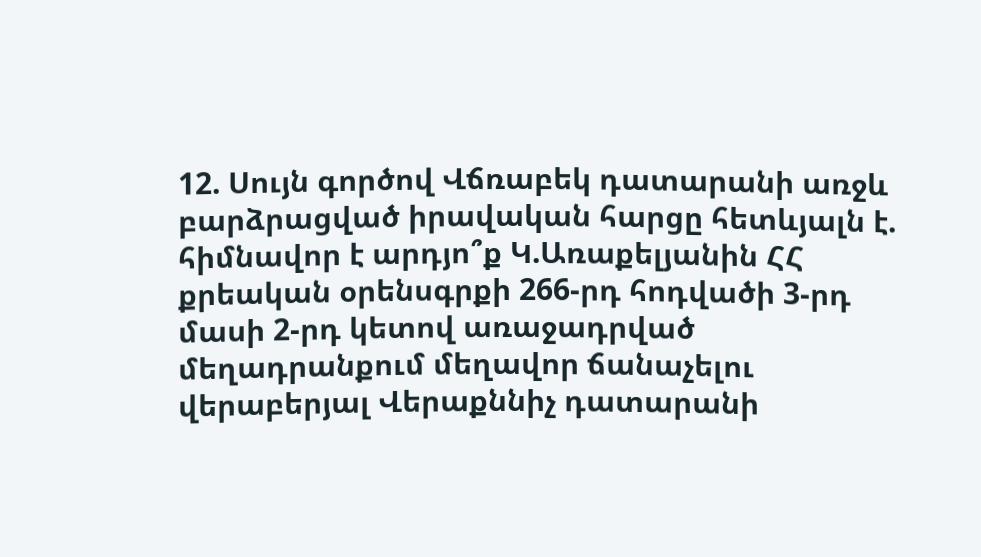12. Սույն գործով Վճռաբեկ դատարանի առջև բարձրացված իրավական հարցը հետևյալն է. հիմնավոր է արդյո՞ք Կ.Առաքելյանին ՀՀ քրեական օրենսգրքի 266-րդ հոդվածի 3-րդ մասի 2-րդ կետով առաջադրված մեղադրանքում մեղավոր ճանաչելու վերաբերյալ Վերաքննիչ դատարանի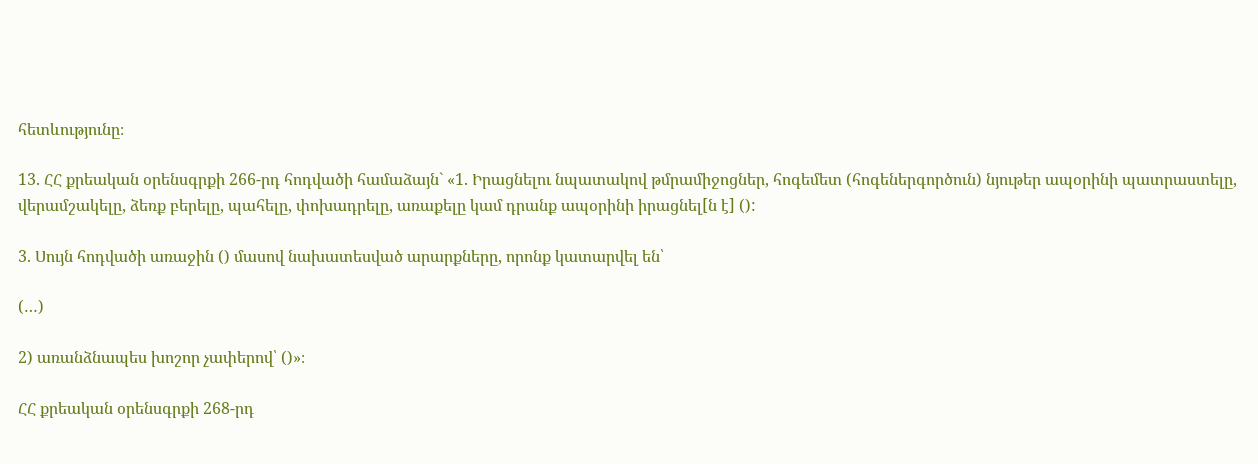հետևությունը։

13. ՀՀ քրեական օրենսգրքի 266-րդ հոդվածի համաձայն` «1. Իրացնելու նպատակով թմրամիջոցներ, հոգեմետ (հոգեներգործուն) նյութեր ապօրինի պատրաստելը, վերամշակելը, ձեռք բերելը, պահելը, փոխադրելը, առաքելը կամ դրանք ապօրինի իրացնել[ն է] ():

3. Սույն հոդվածի առաջին () մասով նախատեսված արարքները, որոնք կատարվել են՝

(…)

2) առանձնապես խոշոր չափերով՝ ()»։

ՀՀ քրեական օրենսգրքի 268-րդ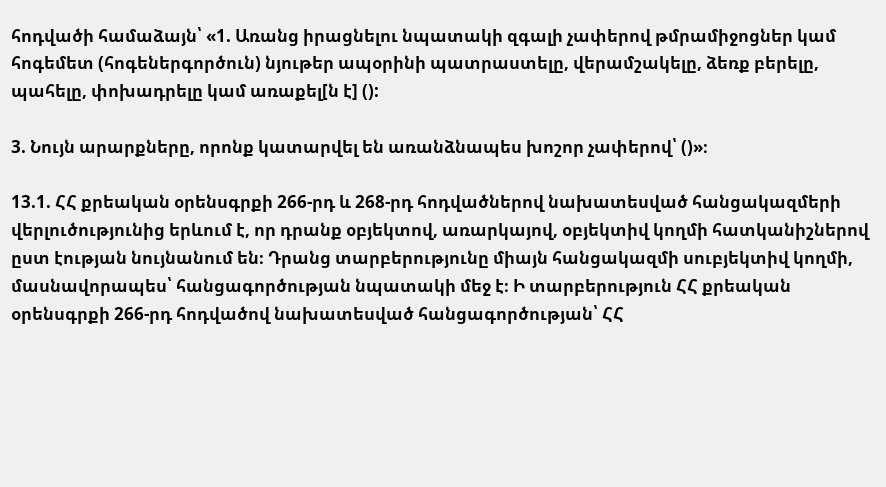հոդվածի համաձայն՝ «1. Առանց իրացնելու նպատակի զգալի չափերով թմրամիջոցներ կամ հոգեմետ (հոգեներգործուն) նյութեր ապօրինի պատրաստելը, վերամշակելը, ձեռք բերելը, պահելը, փոխադրելը կամ առաքել[ն է] ():

3. Նույն արարքները, որոնք կատարվել են առանձնապես խոշոր չափերով՝ ()»։

13.1. ՀՀ քրեական օրենսգրքի 266-րդ և 268-րդ հոդվածներով նախատեսված հանցակազմերի վերլուծությունից երևում է, որ դրանք օբյեկտով, առարկայով, օբյեկտիվ կողմի հատկանիշներով ըստ էության նույնանում են։ Դրանց տարբերությունը միայն հանցակազմի սուբյեկտիվ կողմի, մասնավորապես՝ հանցագործության նպատակի մեջ է։ Ի տարբերություն ՀՀ քրեական օրենսգրքի 266-րդ հոդվածով նախատեսված հանցագործության՝ ՀՀ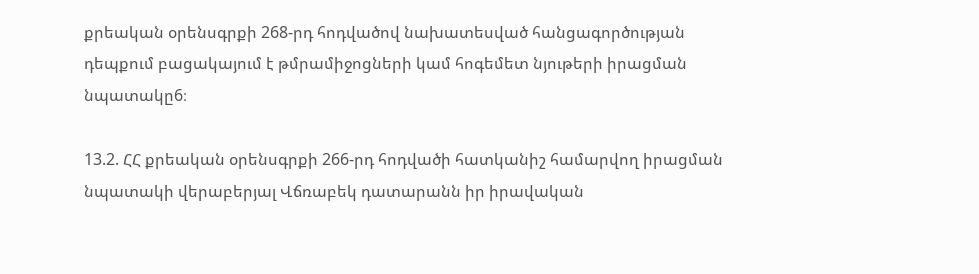քրեական օրենսգրքի 268-րդ հոդվածով նախատեսված հանցագործության դեպքում բացակայում է թմրամիջոցների կամ հոգեմետ նյութերի իրացման նպատակը6։

13.2. ՀՀ քրեական օրենսգրքի 266-րդ հոդվածի հատկանիշ համարվող իրացման նպատակի վերաբերյալ Վճռաբեկ դատարանն իր իրավական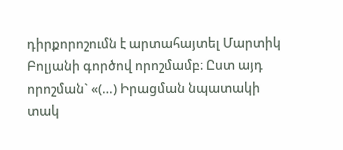դիրքորոշումն է արտահայտել Մարտիկ Բոլյանի գործով որոշմամբ։ Ըստ այդ որոշման` «(…) Իրացման նպատակի տակ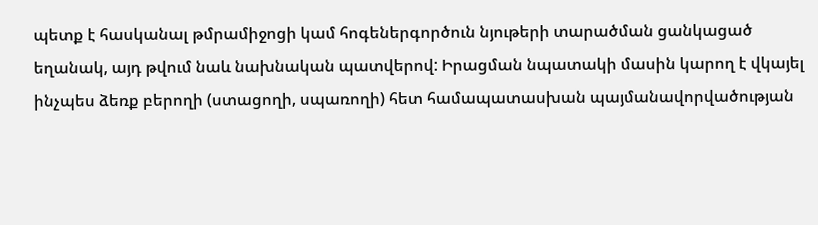պետք է հասկանալ թմրամիջոցի կամ հոգեներգործուն նյութերի տարածման ցանկացած եղանակ, այդ թվում նաև նախնական պատվերով: Իրացման նպատակի մասին կարող է վկայել ինչպես ձեռք բերողի (ստացողի, սպառողի) հետ համապատասխան պայմանավորվածության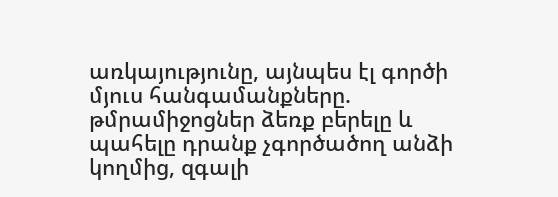առկայությունը, այնպես էլ գործի մյուս հանգամանքները. թմրամիջոցներ ձեռք բերելը և պահելը դրանք չգործածող անձի կողմից, զգալի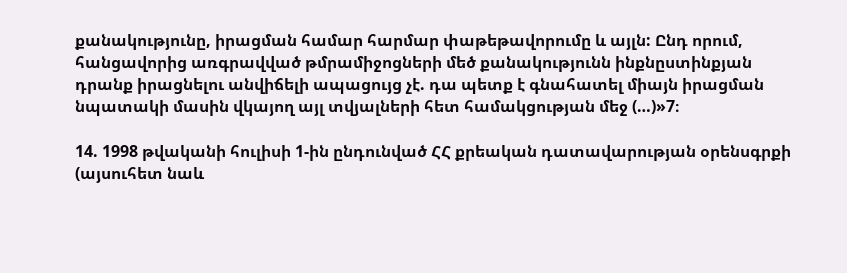քանակությունը, իրացման համար հարմար փաթեթավորումը և այլն: Ընդ որում, հանցավորից առգրավված թմրամիջոցների մեծ քանակությունն ինքնըստինքյան դրանք իրացնելու անվիճելի ապացույց չէ. դա պետք է գնահատել միայն իրացման նպատակի մասին վկայող այլ տվյալների հետ համակցության մեջ (…)»7։

14. 1998 թվականի հուլիսի 1-ին ընդունված ՀՀ քրեական դատավարության օրենսգրքի (այսուհետ նաև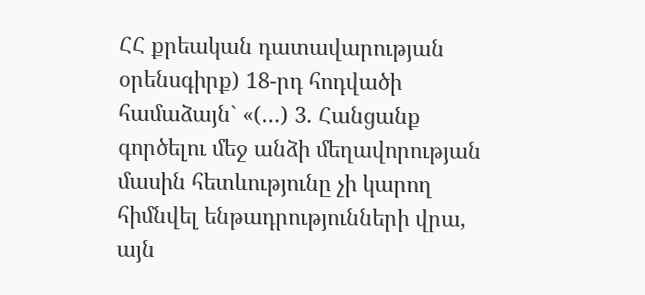ՀՀ քրեական դատավարության օրենսգիրք) 18-րդ հոդվածի համաձայն` «(…) 3. Հանցանք գործելու մեջ անձի մեղավորության մասին հետևությունը չի կարող հիմնվել ենթադրությունների վրա, այն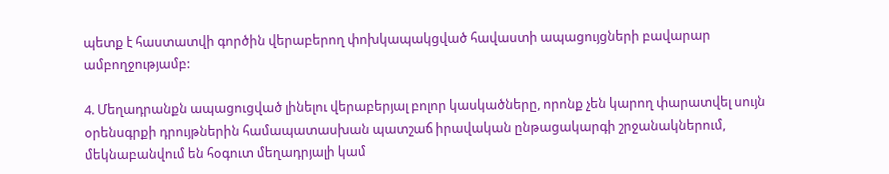պետք է հաստատվի գործին վերաբերող փոխկապակցված հավաստի ապացույցների բավարար ամբողջությամբ:

4. Մեղադրանքն ապացուցված լինելու վերաբերյալ բոլոր կասկածները, որոնք չեն կարող փարատվել սույն օրենսգրքի դրույթներին համապատասխան պատշաճ իրավական ընթացակարգի շրջանակներում, մեկնաբանվում են հօգուտ մեղադրյալի կամ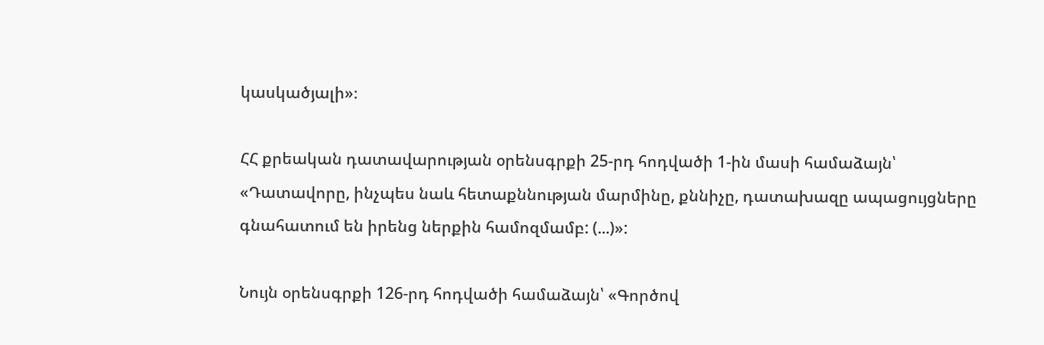կասկածյալի»։

ՀՀ քրեական դատավարության օրենսգրքի 25-րդ հոդվածի 1-ին մասի համաձայն՝ «Դատավորը, ինչպես նաև հետաքննության մարմինը, քննիչը, դատախազը ապացույցները գնահատում են իրենց ներքին համոզմամբ: (...)»:

Նույն օրենսգրքի 126-րդ հոդվածի համաձայն՝ «Գործով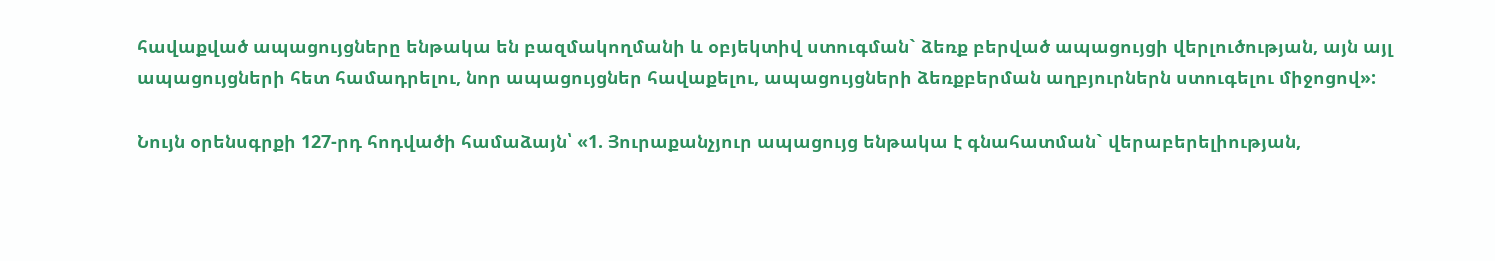հավաքված ապացույցները ենթակա են բազմակողմանի և օբյեկտիվ ստուգման` ձեռք բերված ապացույցի վերլուծության, այն այլ ապացույցների հետ համադրելու, նոր ապացույցներ հավաքելու, ապացույցների ձեռքբերման աղբյուրներն ստուգելու միջոցով»:

Նույն օրենսգրքի 127-րդ հոդվածի համաձայն՝ «1. Յուրաքանչյուր ապացույց ենթակա է գնահատման` վերաբերելիության,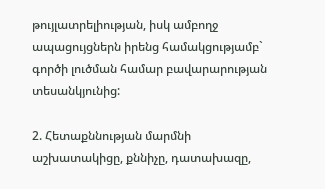թույլատրելիության, իսկ ամբողջ ապացույցներն իրենց համակցությամբ` գործի լուծման համար բավարարության տեսանկյունից:

2. Հետաքննության մարմնի աշխատակիցը, քննիչը, դատախազը,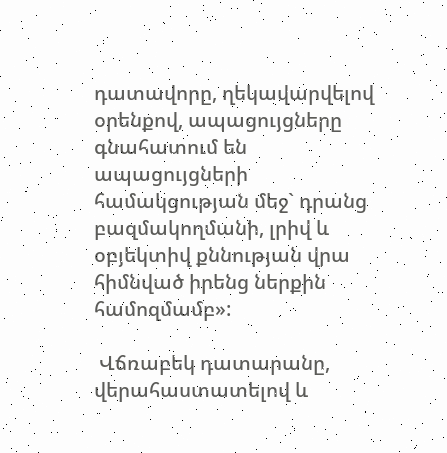դատավորը, ղեկավարվելով օրենքով, ապացույցները գնահատում են ապացույցների համակցության մեջ` դրանց բազմակողմանի, լրիվ և օբյեկտիվ քննության վրա հիմնված իրենց ներքին համոզմամբ»:

 Վճռաբեկ դատարանը, վերահաստատելով և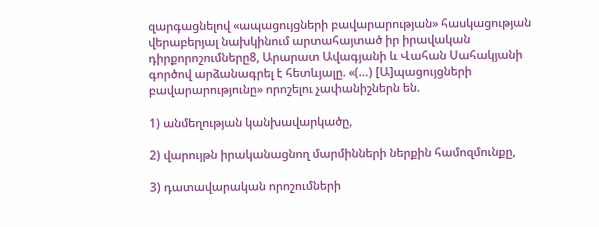զարգացնելով «ապացույցների բավարարության» հասկացության վերաբերյալ նախկինում արտահայտած իր իրավական դիրքորոշումները8, Արարատ Ավագյանի և Վահան Սահակյանի գործով արձանագրել է հետևյալը. «(…) [Ա]պացույցների բավարարությունը» որոշելու չափանիշներն են.

1) անմեղության կանխավարկածը,

2) վարույթն իրականացնող մարմինների ներքին համոզմունքը,

3) դատավարական որոշումների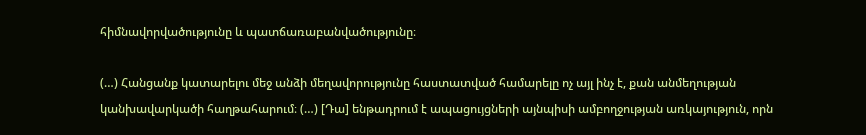հիմնավորվածությունը և պատճառաբանվածությունը։

(…) Հանցանք կատարելու մեջ անձի մեղավորությունը հաստատված համարելը ոչ այլ ինչ է, քան անմեղության կանխավարկածի հաղթահարում։ (…) [Դա] ենթադրում է ապացույցների այնպիսի ամբողջության առկայություն, որն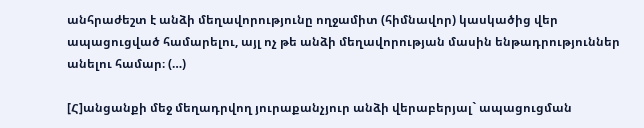անհրաժեշտ է անձի մեղավորությունը ողջամիտ (հիմնավոր) կասկածից վեր ապացուցված համարելու, այլ ոչ թե անձի մեղավորության մասին ենթադրություններ անելու համար։ (…)

[Հ]անցանքի մեջ մեղադրվող յուրաքանչյուր անձի վերաբերյալ` ապացուցման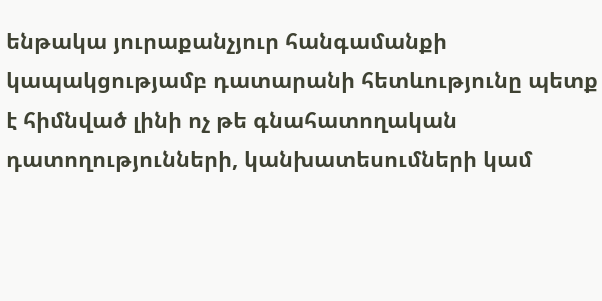ենթակա յուրաքանչյուր հանգամանքի կապակցությամբ դատարանի հետևությունը պետք է հիմնված լինի ոչ թե գնահատողական դատողությունների, կանխատեսումների կամ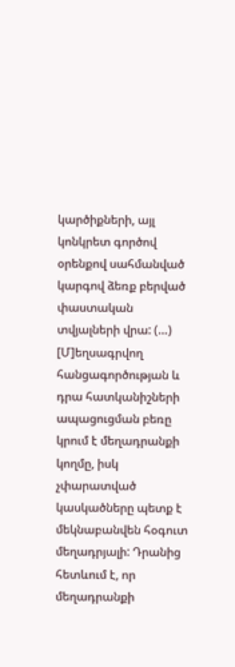կարծիքների, այլ կոնկրետ գործով օրենքով սահմանված կարգով ձեռք բերված փաստական տվյալների վրա: (…) [Մ]եղսագրվող հանցագործության և դրա հատկանիշների ապացուցման բեռը կրում է մեղադրանքի կողմը, իսկ չփարատված կասկածները պետք է մեկնաբանվեն հօգուտ մեղադրյալի: Դրանից հետևում է, որ մեղադրանքի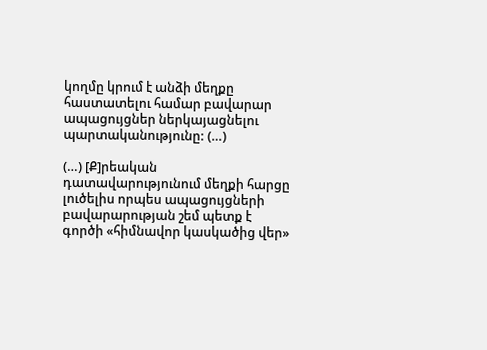կողմը կրում է անձի մեղքը հաստատելու համար բավարար ապացույցներ ներկայացնելու պարտականությունը: (…)

(…) [Ք]րեական դատավարությունում մեղքի հարցը լուծելիս որպես ապացույցների բավարարության շեմ պետք է գործի «հիմնավոր կասկածից վեր»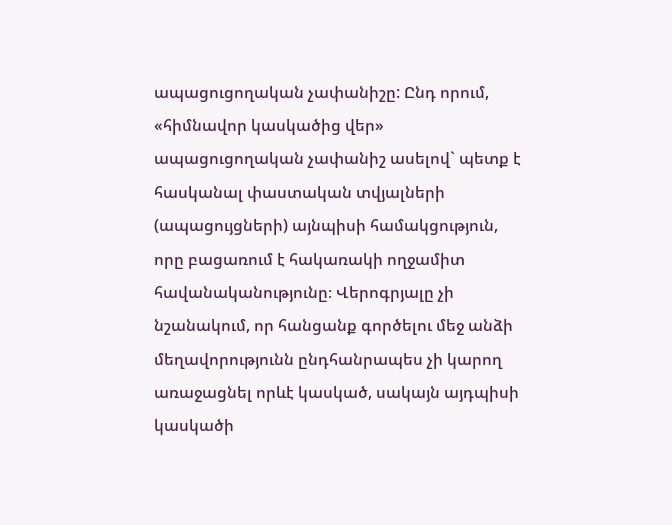ապացուցողական չափանիշը: Ընդ որում, «հիմնավոր կասկածից վեր» ապացուցողական չափանիշ ասելով` պետք է հասկանալ փաստական տվյալների (ապացույցների) այնպիսի համակցություն, որը բացառում է հակառակի ողջամիտ հավանականությունը։ Վերոգրյալը չի նշանակում, որ հանցանք գործելու մեջ անձի մեղավորությունն ընդհանրապես չի կարող առաջացնել որևէ կասկած, սակայն այդպիսի կասկածի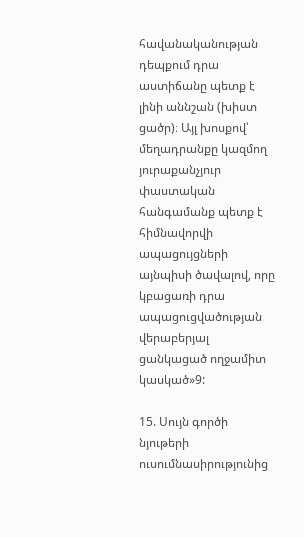հավանականության դեպքում դրա աստիճանը պետք է լինի աննշան (խիստ ցածր)։ Այլ խոսքով՝ մեղադրանքը կազմող յուրաքանչյուր փաստական հանգամանք պետք է հիմնավորվի ապացույցների այնպիսի ծավալով, որը կբացառի դրա ապացուցվածության վերաբերյալ ցանկացած ողջամիտ կասկած»9:

15. Սույն գործի նյութերի ուսումնասիրությունից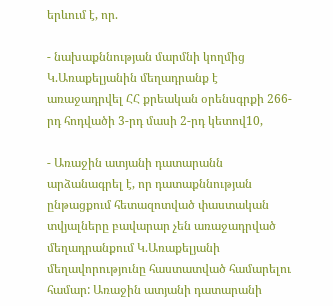երևում է, որ.

- նախաքննության մարմնի կողմից Կ.Առաքելյանին մեղադրանք է առաջադրվել ՀՀ քրեական օրենսգրքի 266-րդ հոդվածի 3-րդ մասի 2-րդ կետով10,

- Առաջին ատյանի դատարանն արձանագրել է, որ դատաքննության ընթացքում հետազոտված փաստական տվյալները բավարար չեն առաջադրված մեղադրանքում Կ.Առաքելյանի մեղավորությունը հաստատված համարելու համար: Առաջին ատյանի դատարանի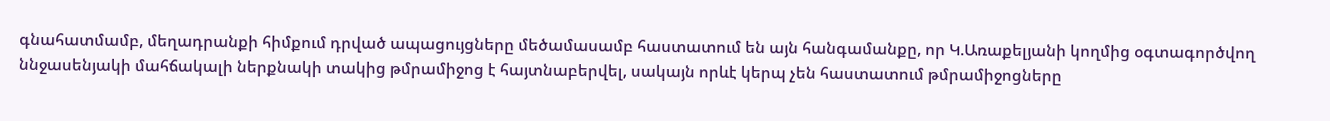գնահատմամբ, մեղադրանքի հիմքում դրված ապացույցները մեծամասամբ հաստատում են այն հանգամանքը, որ Կ.Առաքելյանի կողմից օգտագործվող ննջասենյակի մահճակալի ներքնակի տակից թմրամիջոց է հայտնաբերվել, սակայն որևէ կերպ չեն հաստատում թմրամիջոցները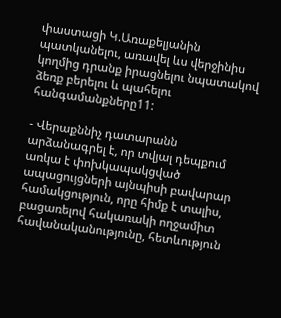փաստացի Կ.Առաքելյանին պատկանելու, առավել ևս վերջինիս կողմից դրանք իրացնելու նպատակով ձեռք բերելու և պահելու հանգամանքները11:

- Վերաքննիչ դատարանն արձանագրել է, որ տվյալ դեպքում առկա է փոխկապակցված ապացույցների այնպիսի բավարար համակցություն, որը հիմք է տալիս, բացառելով հակառակի ողջամիտ հավանականությունը, հետևություն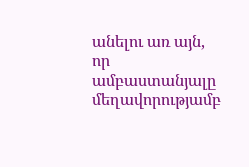անելու առ այն, որ ամբաստանյալը մեղավորությամբ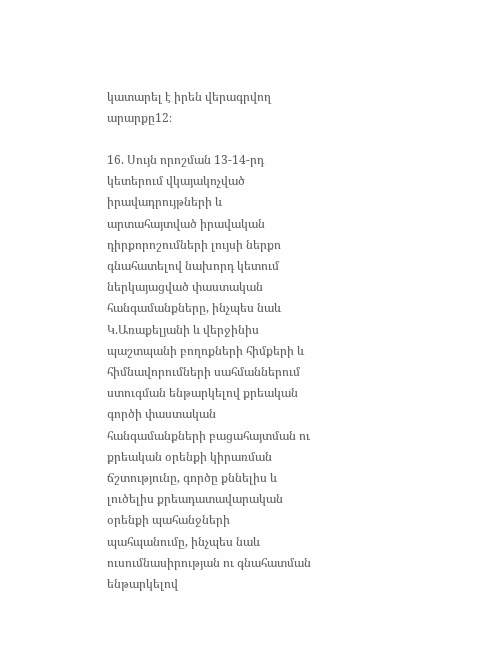կատարել է իրեն վերագրվող արարքը12։

16. Սույն որոշման 13-14-րդ կետերում վկայակոչված իրավադրույթների և արտահայտված իրավական դիրքորոշումների լույսի ներքո գնահատելով նախորդ կետում ներկայացված փաստական հանգամանքները, ինչպես նաև Կ.Առաքելյանի և վերջինիս պաշտպանի բողոքների հիմքերի և հիմնավորումների սահմաններում ստուգման ենթարկելով քրեական գործի փաստական հանգամանքների բացահայտման ու քրեական օրենքի կիրառման ճշտությունը, գործը քննելիս և լուծելիս քրեադատավարական օրենքի պահանջների պահպանումը, ինչպես նաև ուսումնասիրության ու գնահատման ենթարկելով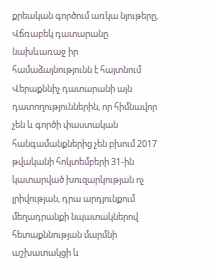քրեական գործում առկա նյութերը, Վճռաբեկ դատարանը նախևառաջ իր համաձայնությունն է հայտնում Վերաքննիչ դատարանի այն դատողություններին, որ հիմնավոր չեն և գործի փաստական հանգամանքներից չեն բխում 2017 թվականի հոկտեմբերի 31-ին կատարված խուզարկության ոչ լրիվության, դրա արդյունքում մեղադրանքի նպատակներով հետաքննության մարմնի աշխատակցի և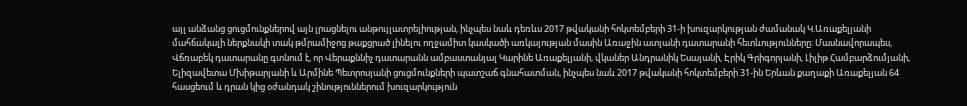այլ անձանց ցուցմունքներով այն լրացնելու անթույլատրելիության, ինչպես նաև դեռևս 2017 թվականի հոկտեմբերի 31-ի խուզարկության ժամանակ Կ.Առաքելյանի մահճակալի ներքնակի տակ թմրամիջոց թաքցրած լինելու ողջամիտ կասկածի առկայության մասին Առաջին ատյանի դատարանի հետևությունները: Մասնավորապես, Վճռաբեկ դատարանը գտնում է, որ Վերաքննիչ դատարանն ամբաստանյալ Կարինե Առաքելյանի, վկաներ Անդրանիկ Եսայանի, Էրիկ Գրիգորյանի, Լիլիթ Համբարձումյանի, Ելիզավետա Մխիթարյանի և Արմինե Պետրոսյանի ցուցմունքների պատշաճ գնահատման, ինչպես նաև 2017 թվականի հոկտեմբերի 31-ին Երևան քաղաքի Առաքելյան 64 հասցեում և դրան կից օժանդակ շինություններում խուզարկություն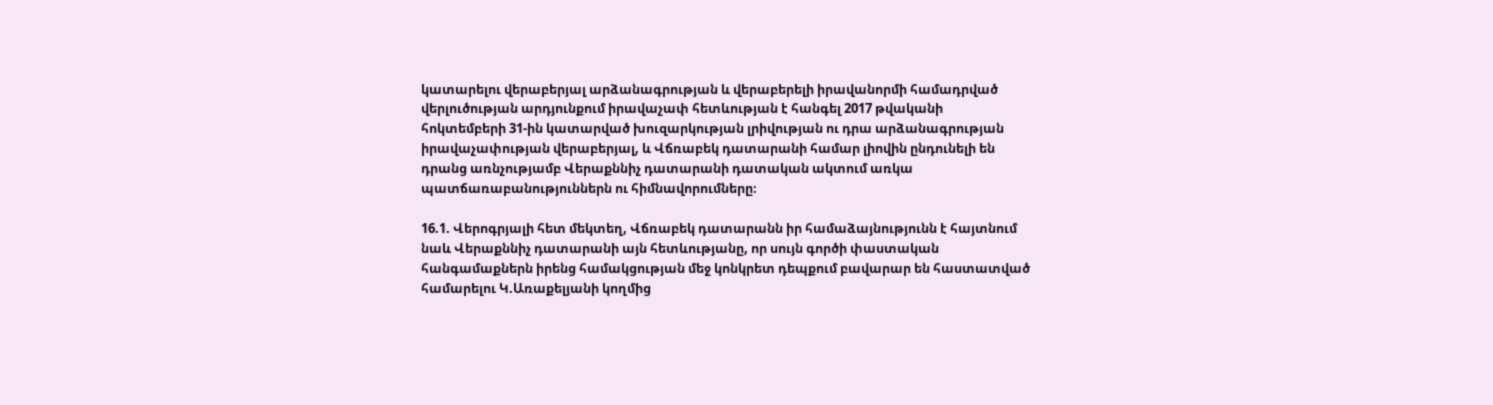կատարելու վերաբերյալ արձանագրության և վերաբերելի իրավանորմի համադրված վերլուծության արդյունքում իրավաչափ հետևության է հանգել 2017 թվականի հոկտեմբերի 31-ին կատարված խուզարկության լրիվության ու դրա արձանագրության իրավաչափության վերաբերյալ, և Վճռաբեկ դատարանի համար լիովին ընդունելի են դրանց առնչությամբ Վերաքննիչ դատարանի դատական ակտում առկա պատճառաբանություններն ու հիմնավորումները։

16.1. Վերոգրյալի հետ մեկտեղ, Վճռաբեկ դատարանն իր համաձայնությունն է հայտնում նաև Վերաքննիչ դատարանի այն հետևությանը, որ սույն գործի փաստական հանգամաքներն իրենց համակցության մեջ կոնկրետ դեպքում բավարար են հաստատված համարելու Կ.Առաքելյանի կողմից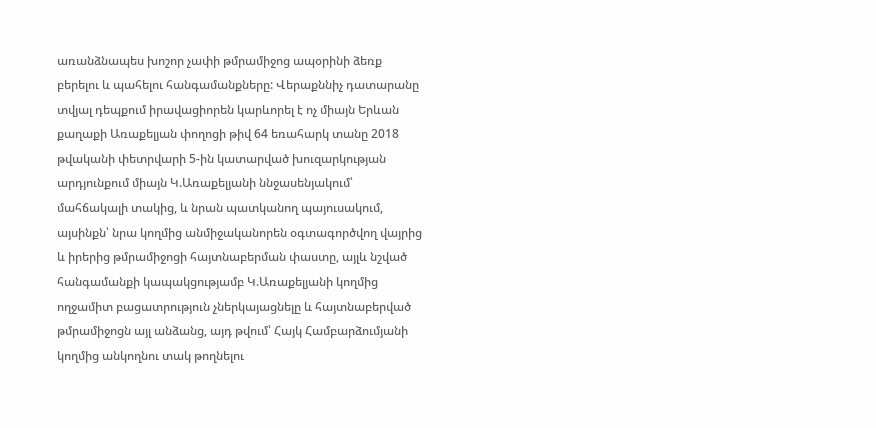առանձնապես խոշոր չափի թմրամիջոց ապօրինի ձեռք բերելու և պահելու հանգամանքները: Վերաքննիչ դատարանը տվյալ դեպքում իրավացիորեն կարևորել է ոչ միայն Երևան քաղաքի Առաքելյան փողոցի թիվ 64 եռահարկ տանը 2018 թվականի փետրվարի 5-ին կատարված խուզարկության արդյունքում միայն Կ.Առաքելյանի ննջասենյակում՝ մահճակալի տակից, և նրան պատկանող պայուսակում, այսինքն՝ նրա կողմից անմիջականորեն օգտագործվող վայրից և իրերից թմրամիջոցի հայտնաբերման փաստը, այլև նշված հանգամանքի կապակցությամբ Կ.Առաքելյանի կողմից ողջամիտ բացատրություն չներկայացնելը և հայտնաբերված թմրամիջոցն այլ անձանց, այդ թվում՝ Հայկ Համբարձումյանի կողմից անկողնու տակ թողնելու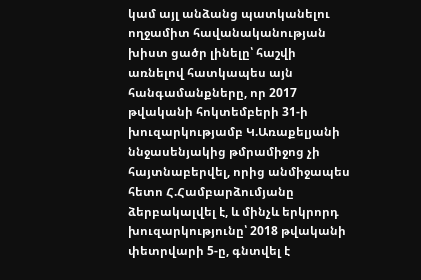կամ այլ անձանց պատկանելու ողջամիտ հավանականության խիստ ցածր լինելը՝ հաշվի առնելով հատկապես այն հանգամանքները, որ 2017 թվականի հոկտեմբերի 31-ի խուզարկությամբ Կ.Առաքելյանի ննջասենյակից թմրամիջոց չի հայտնաբերվել, որից անմիջապես հետո Հ.Համբարձումյանը ձերբակալվել է, և մինչև երկրորդ խուզարկությունը՝ 2018 թվականի փետրվարի 5-ը, գնտվել է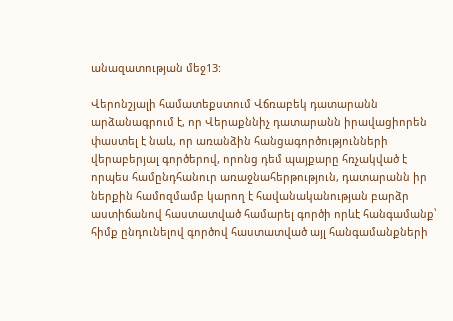անազատության մեջ13:

Վերոնշյալի համատեքստում Վճռաբեկ դատարանն արձանագրում է, որ Վերաքննիչ դատարանն իրավացիորեն փաստել է նաև, որ առանձին հանցագործությունների վերաբերյալ գործերով, որոնց դեմ պայքարը հռչակված է որպես համընդհանուր առաջնահերթություն, դատարանն իր ներքին համոզմամբ կարող է հավանականության բարձր աստիճանով հաստատված համարել գործի որևէ հանգամանք՝ հիմք ընդունելով գործով հաստատված այլ հանգամանքների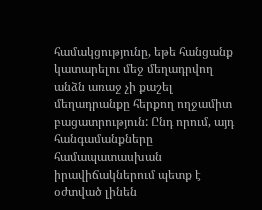համակցությունը, եթե հանցանք կատարելու մեջ մեղադրվող անձն առաջ չի քաշել մեղադրանքը հերքող ողջամիտ բացատրություն: Ընդ որում, այդ հանգամանքները համապատասխան իրավիճակներում պետք է օժտված լինեն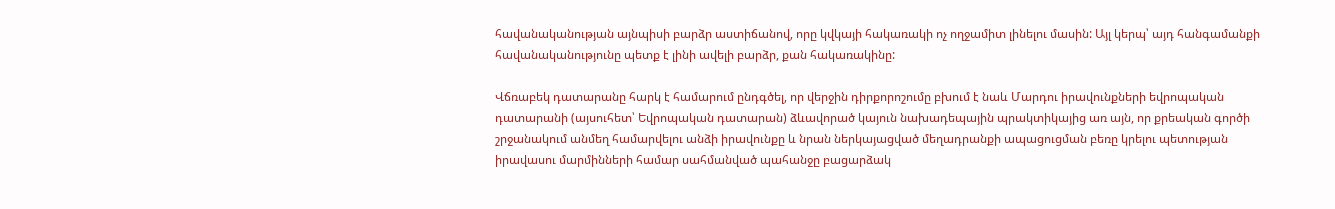հավանականության այնպիսի բարձր աստիճանով, որը կվկայի հակառակի ոչ ողջամիտ լինելու մասին: Այլ կերպ՝ այդ հանգամանքի հավանականությունը պետք է լինի ավելի բարձր, քան հակառակինը:

Վճռաբեկ դատարանը հարկ է համարում ընդգծել, որ վերջին դիրքորոշումը բխում է նաև Մարդու իրավունքների եվրոպական դատարանի (այսուհետ՝ Եվրոպական դատարան) ձևավորած կայուն նախադեպային պրակտիկայից առ այն, որ քրեական գործի շրջանակում անմեղ համարվելու անձի իրավունքը և նրան ներկայացված մեղադրանքի ապացուցման բեռը կրելու պետության իրավասու մարմինների համար սահմանված պահանջը բացարձակ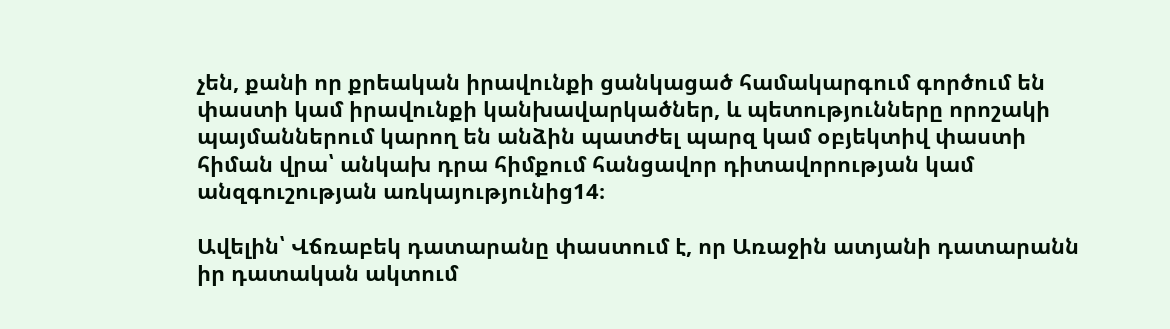չեն, քանի որ քրեական իրավունքի ցանկացած համակարգում գործում են փաստի կամ իրավունքի կանխավարկածներ, և պետությունները որոշակի պայմաններում կարող են անձին պատժել պարզ կամ օբյեկտիվ փաստի հիման վրա՝ անկախ դրա հիմքում հանցավոր դիտավորության կամ անզգուշության առկայությունից14։

Ավելին՝ Վճռաբեկ դատարանը փաստում է, որ Առաջին ատյանի դատարանն իր դատական ակտում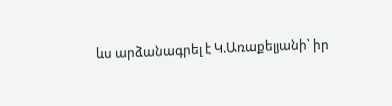ևս արձանագրել է Կ.Առաքելյանի՝ իր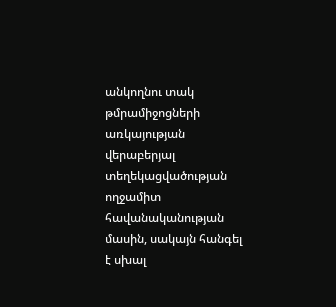անկողնու տակ թմրամիջոցների առկայության վերաբերյալ տեղեկացվածության ողջամիտ հավանականության մասին, սակայն հանգել է սխալ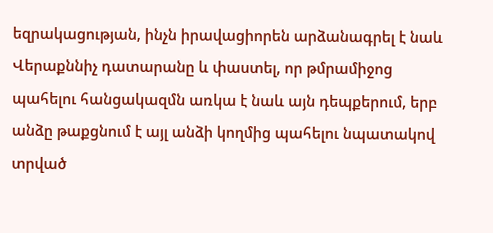եզրակացության, ինչն իրավացիորեն արձանագրել է նաև Վերաքննիչ դատարանը և փաստել, որ թմրամիջոց պահելու հանցակազմն առկա է նաև այն դեպքերում, երբ անձը թաքցնում է այլ անձի կողմից պահելու նպատակով տրված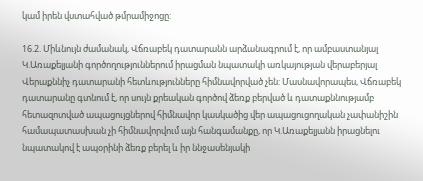կամ իրեն վստահված թմրամիջոցը:

16.2. Միևնույն ժամանակ, Վճռաբեկ դատարանն արձանագրում է, որ ամբաստանյալ Կ.Առաքելյանի գործողություններում իրացման նպատակի առկայության վերաբերյալ Վերաքննիչ դատարանի հետևությունները հիմնավորված չեն: Մասնավորապես, Վճռաբեկ դատարանը գտնում է, որ սույն քրեական գործով ձեռք բերված և դատաքննությամբ հետազոտված ապացույցներով հիմնավոր կասկածից վեր ապացուցողական չափանիշին համապատասխան չի հիմնավորվում այն հանգամանքը, որ Կ.Առաքելյանն իրացնելու նպատակով է ապօրինի ձեռք բերել և իր ննջասենյակի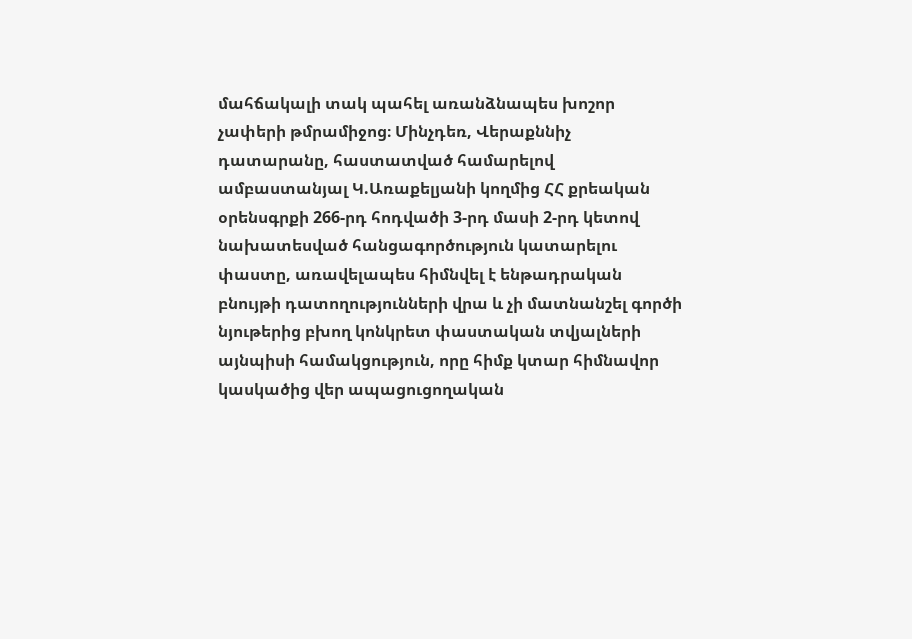մահճակալի տակ պահել առանձնապես խոշոր չափերի թմրամիջոց։ Մինչդեռ, Վերաքննիչ դատարանը, հաստատված համարելով ամբաստանյալ Կ.Առաքելյանի կողմից ՀՀ քրեական օրենսգրքի 266-րդ հոդվածի 3-րդ մասի 2-րդ կետով նախատեսված հանցագործություն կատարելու փաստը, առավելապես հիմնվել է ենթադրական բնույթի դատողությունների վրա և չի մատնանշել գործի նյութերից բխող կոնկրետ փաստական տվյալների այնպիսի համակցություն, որը հիմք կտար հիմնավոր կասկածից վեր ապացուցողական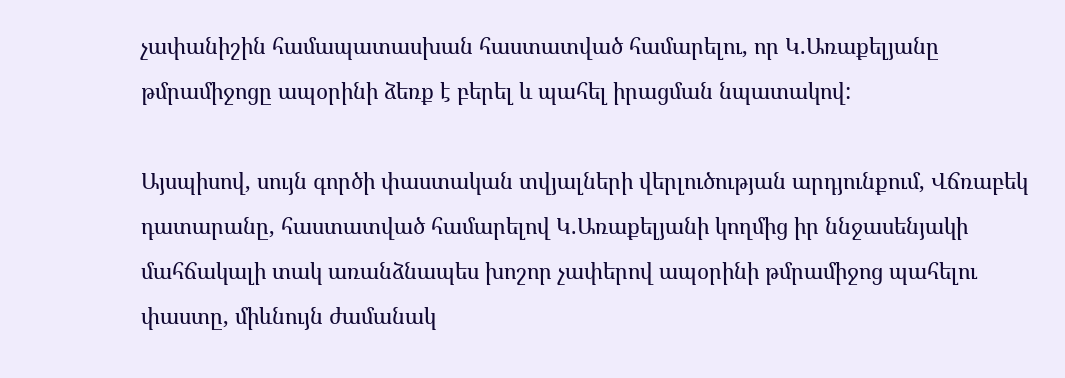չափանիշին համապատասխան հաստատված համարելու, որ Կ.Առաքելյանը թմրամիջոցը ապօրինի ձեռք է բերել և պահել իրացման նպատակով:

Այսպիսով, սույն գործի փաստական տվյալների վերլուծության արդյունքում, Վճռաբեկ դատարանը, հաստատված համարելով Կ.Առաքելյանի կողմից իր ննջասենյակի մահճակալի տակ առանձնապես խոշոր չափերով ապօրինի թմրամիջոց պահելու փաստը, միևնույն ժամանակ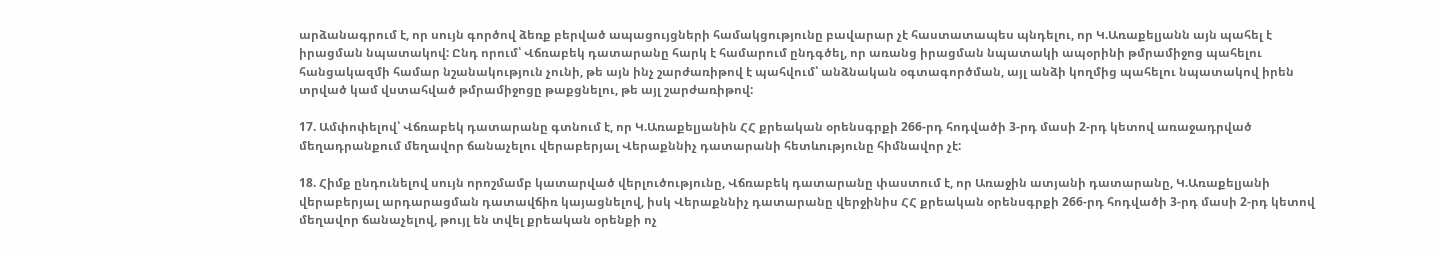արձանագրում է, որ սույն գործով ձեռք բերված ապացույցների համակցությունը բավարար չէ հաստատապես պնդելու, որ Կ.Առաքելյանն այն պահել է իրացման նպատակով: Ընդ որում՝ Վճռաբեկ դատարանը հարկ է համարում ընդգծել, որ առանց իրացման նպատակի ապօրինի թմրամիջոց պահելու հանցակազմի համար նշանակություն չունի, թե այն ինչ շարժառիթով է պահվում՝ անձնական օգտագործման, այլ անձի կողմից պահելու նպատակով իրեն տրված կամ վստահված թմրամիջոցը թաքցնելու, թե այլ շարժառիթով:

17. Ամփոփելով՝ Վճռաբեկ դատարանը գտնում է, որ Կ.Առաքելյանին ՀՀ քրեական օրենսգրքի 266-րդ հոդվածի 3-րդ մասի 2-րդ կետով առաջադրված մեղադրանքում մեղավոր ճանաչելու վերաբերյալ Վերաքննիչ դատարանի հետևությունը հիմնավոր չէ:

18. Հիմք ընդունելով սույն որոշմամբ կատարված վերլուծությունը, Վճռաբեկ դատարանը փաստում է, որ Առաջին ատյանի դատարանը, Կ.Առաքելյանի վերաբերյալ արդարացման դատավճիռ կայացնելով, իսկ Վերաքննիչ դատարանը վերջինիս ՀՀ քրեական օրենսգրքի 266-րդ հոդվածի 3-րդ մասի 2-րդ կետով մեղավոր ճանաչելով, թույլ են տվել քրեական օրենքի ոչ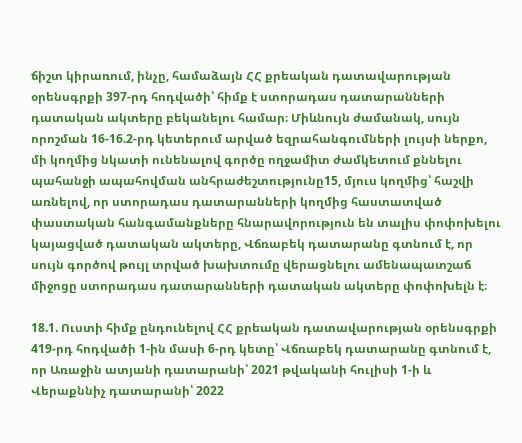ճիշտ կիրառում, ինչը, համաձայն ՀՀ քրեական դատավարության օրենսգրքի 397-րդ հոդվածի՝ հիմք է ստորադաս դատարանների դատական ակտերը բեկանելու համար։ Միևնույն ժամանակ, սույն որոշման 16-16.2-րդ կետերում արված եզրահանգումների լույսի ներքո, մի կողմից նկատի ունենալով գործը ողջամիտ ժամկետում քննելու պահանջի ապահովման անհրաժեշտությունը15, մյուս կողմից՝ հաշվի առնելով, որ ստորադաս դատարանների կողմից հաստատված փաստական հանգամանքները հնարավորություն են տալիս փոփոխելու կայացված դատական ակտերը, Վճռաբեկ դատարանը գտնում է, որ սույն գործով թույլ տրված խախտումը վերացնելու ամենապատշաճ միջոցը ստորադաս դատարանների դատական ակտերը փոփոխելն է։

18.1. Ուստի հիմք ընդունելով ՀՀ քրեական դատավարության օրենսգրքի 419-րդ հոդվածի 1-ին մասի 6-րդ կետը՝ Վճռաբեկ դատարանը գտնում է, որ Առաջին ատյանի դատարանի՝ 2021 թվականի հուլիսի 1-ի և Վերաքննիչ դատարանի՝ 2022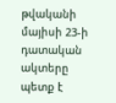թվականի մայիսի 23-ի դատական ակտերը պետք է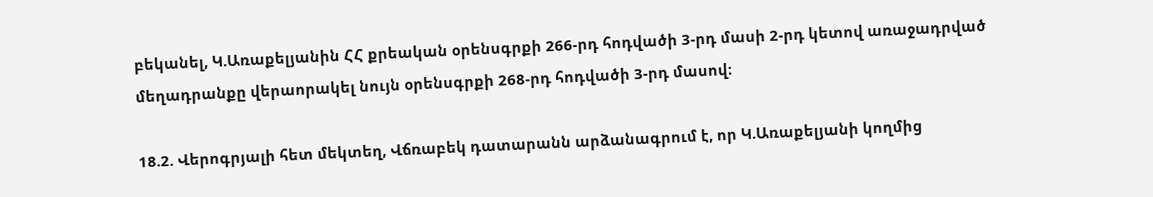բեկանել, Կ.Առաքելյանին ՀՀ քրեական օրենսգրքի 266-րդ հոդվածի 3-րդ մասի 2-րդ կետով առաջադրված մեղադրանքը վերաորակել նույն օրենսգրքի 268-րդ հոդվածի 3-րդ մասով։

18.2. Վերոգրյալի հետ մեկտեղ, Վճռաբեկ դատարանն արձանագրում է, որ Կ.Առաքելյանի կողմից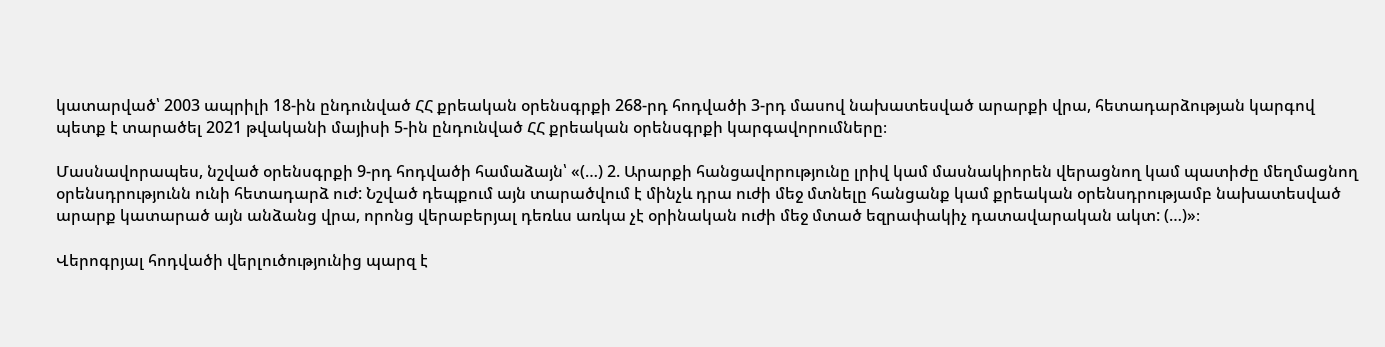կատարված՝ 2003 ապրիլի 18-ին ընդունված ՀՀ քրեական օրենսգրքի 268-րդ հոդվածի 3-րդ մասով նախատեսված արարքի վրա, հետադարձության կարգով պետք է տարածել 2021 թվականի մայիսի 5-ին ընդունված ՀՀ քրեական օրենսգրքի կարգավորումները։

Մասնավորապես, նշված օրենսգրքի 9-րդ հոդվածի համաձայն՝ «(…) 2. Արարքի հանցավորությունը լրիվ կամ մասնակիորեն վերացնող կամ պատիժը մեղմացնող օրենսդրությունն ունի հետադարձ ուժ: Նշված դեպքում այն տարածվում է մինչև դրա ուժի մեջ մտնելը հանցանք կամ քրեական օրենսդրությամբ նախատեսված արարք կատարած այն անձանց վրա, որոնց վերաբերյալ դեռևս առկա չէ օրինական ուժի մեջ մտած եզրափակիչ դատավարական ակտ: (…)»։

Վերոգրյալ հոդվածի վերլուծությունից պարզ է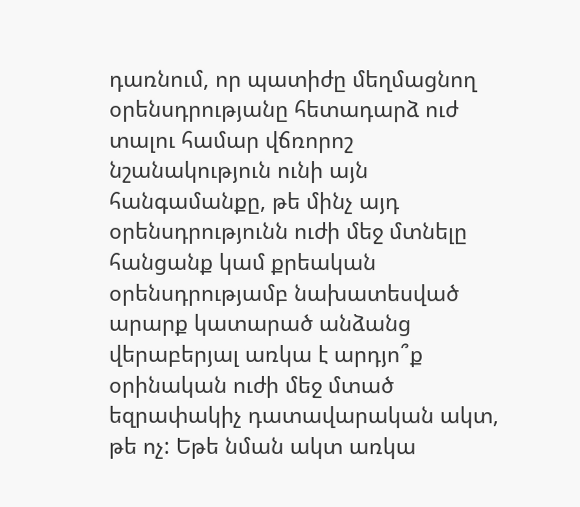դառնում, որ պատիժը մեղմացնող օրենսդրությանը հետադարձ ուժ տալու համար վճռորոշ նշանակություն ունի այն հանգամանքը, թե մինչ այդ օրենսդրությունն ուժի մեջ մտնելը հանցանք կամ քրեական օրենսդրությամբ նախատեսված արարք կատարած անձանց վերաբերյալ առկա է արդյո՞ք օրինական ուժի մեջ մտած եզրափակիչ դատավարական ակտ, թե ոչ: Եթե նման ակտ առկա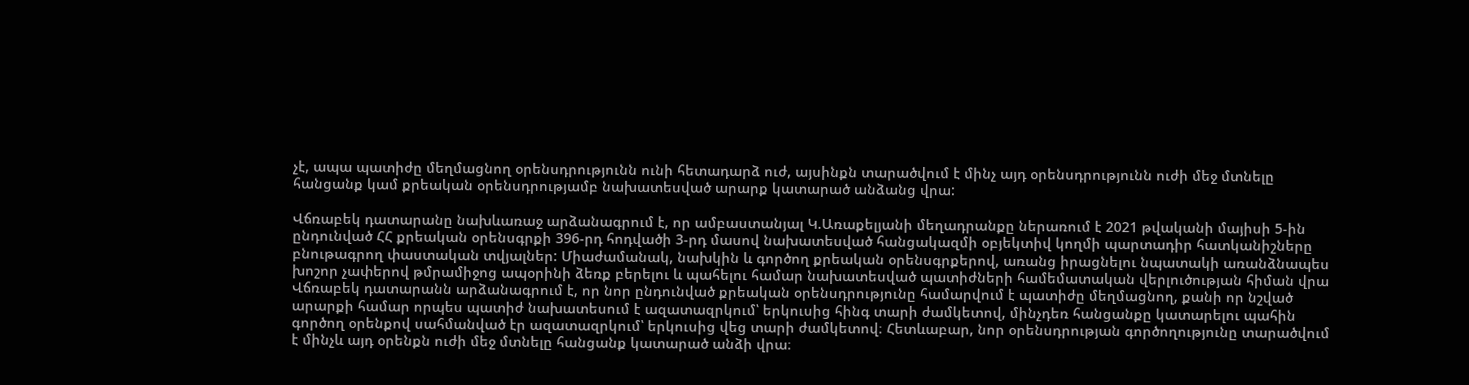չէ, ապա պատիժը մեղմացնող օրենսդրությունն ունի հետադարձ ուժ, այսինքն տարածվում է մինչ այդ օրենսդրությունն ուժի մեջ մտնելը հանցանք կամ քրեական օրենսդրությամբ նախատեսված արարք կատարած անձանց վրա:

Վճռաբեկ դատարանը նախևառաջ արձանագրում է, որ ամբաստանյալ Կ.Առաքելյանի մեղադրանքը ներառում է 2021 թվականի մայիսի 5-ին ընդունված ՀՀ քրեական օրենսգրքի 396-րդ հոդվածի 3-րդ մասով նախատեսված հանցակազմի օբյեկտիվ կողմի պարտադիր հատկանիշները բնութագրող փաստական տվյալներ: Միաժամանակ, նախկին և գործող քրեական օրենսգրքերով, առանց իրացնելու նպատակի առանձնապես խոշոր չափերով թմրամիջոց ապօրինի ձեռք բերելու և պահելու համար նախատեսված պատիժների համեմատական վերլուծության հիման վրա Վճռաբեկ դատարանն արձանագրում է, որ նոր ընդունված քրեական օրենսդրությունը համարվում է պատիժը մեղմացնող, քանի որ նշված արարքի համար որպես պատիժ նախատեսում է ազատազրկում՝ երկուսից հինգ տարի ժամկետով, մինչդեռ հանցանքը կատարելու պահին գործող օրենքով սահմանված էր ազատազրկում՝ երկուսից վեց տարի ժամկետով։ Հետևաբար, նոր օրենսդրության գործողությունը տարածվում է մինչև այդ օրենքն ուժի մեջ մտնելը հանցանք կատարած անձի վրա։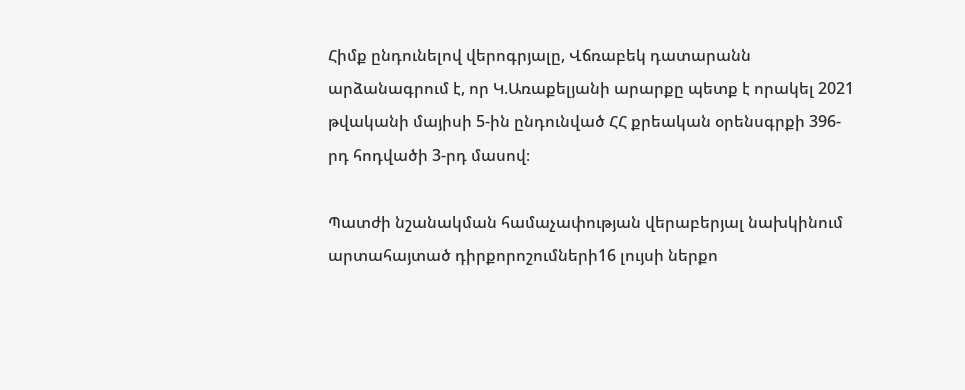Հիմք ընդունելով վերոգրյալը, Վճռաբեկ դատարանն արձանագրում է, որ Կ.Առաքելյանի արարքը պետք է որակել 2021 թվականի մայիսի 5-ին ընդունված ՀՀ քրեական օրենսգրքի 396-րդ հոդվածի 3-րդ մասով։

Պատժի նշանակման համաչափության վերաբերյալ նախկինում արտահայտած դիրքորոշումների16 լույսի ներքո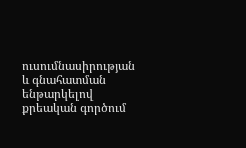ուսումնասիրության և գնահատման ենթարկելով քրեական գործում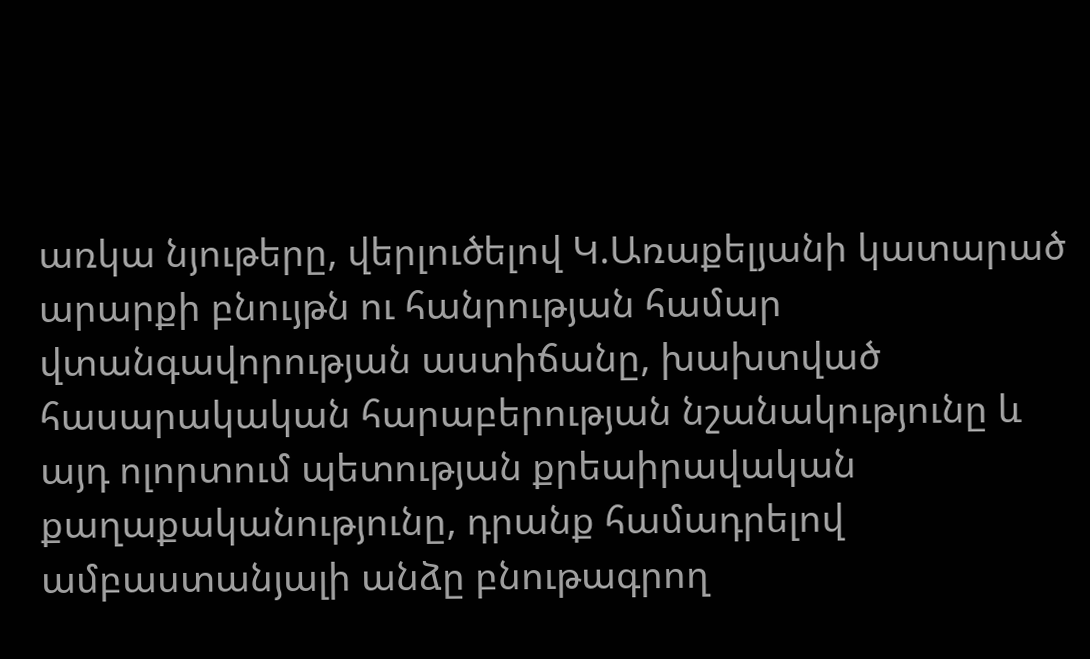առկա նյութերը, վերլուծելով Կ.Առաքելյանի կատարած արարքի բնույթն ու հանրության համար վտանգավորության աստիճանը, խախտված հասարակական հարաբերության նշանակությունը և այդ ոլորտում պետության քրեաիրավական քաղաքականությունը, դրանք համադրելով ամբաստանյալի անձը բնութագրող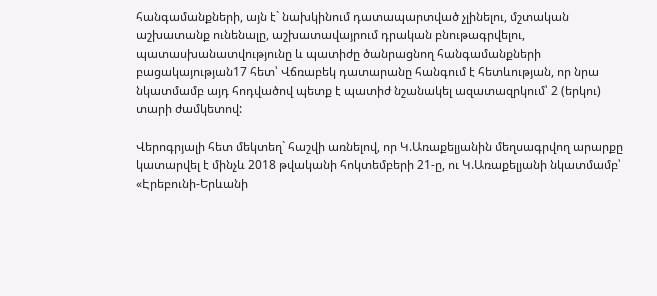հանգամանքների, այն է` նախկինում դատապարտված չլինելու, մշտական աշխատանք ունենալը, աշխատավայրում դրական բնութագրվելու, պատասխանատվությունը և պատիժը ծանրացնող հանգամանքների բացակայության17 հետ՝ Վճռաբեկ դատարանը հանգում է հետևության, որ նրա նկատմամբ այդ հոդվածով պետք է պատիժ նշանակել ազատազրկում՝ 2 (երկու) տարի ժամկետով:

Վերոգրյալի հետ մեկտեղ` հաշվի առնելով, որ Կ.Առաքելյանին մեղսագրվող արարքը կատարվել է մինչև 2018 թվականի հոկտեմբերի 21-ը, ու Կ.Առաքելյանի նկատմամբ՝ «Էրեբունի-Երևանի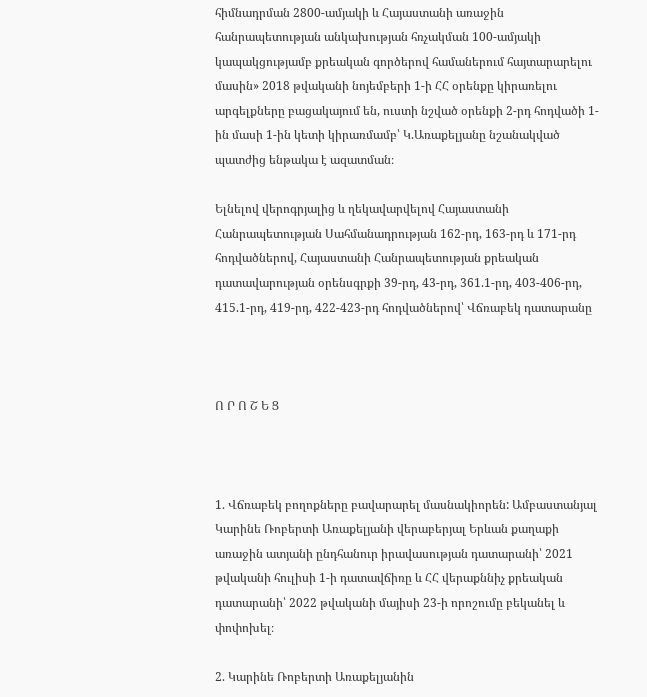հիմնադրման 2800-ամյակի և Հայաստանի առաջին հանրապետության անկախության հռչակման 100-ամյակի կապակցությամբ քրեական գործերով համաներում հայտարարելու մասին» 2018 թվականի նոյեմբերի 1-ի ՀՀ օրենքը կիրառելու արգելքները բացակայում են, ուստի նշված օրենքի 2-րդ հոդվածի 1-ին մասի 1-ին կետի կիրառմամբ՝ Կ.Առաքելյանը նշանակված պատժից ենթակա է ազատման։

Ելնելով վերոգրյալից և ղեկավարվելով Հայաստանի Հանրապետության Սահմանադրության 162-րդ, 163-րդ և 171-րդ հոդվածներով, Հայաստանի Հանրապետության քրեական դատավարության օրենսգրքի 39-րդ, 43-րդ, 361.1-րդ, 403-406-րդ, 415.1-րդ, 419-րդ, 422-423-րդ հոդվածներով՝ Վճռաբեկ դատարանը



Ո Ր Ո Շ Ե Ց



1. Վճռաբեկ բողոքները բավարարել մասնակիորեն: Ամբաստանյալ Կարինե Ռոբերտի Առաքելյանի վերաբերյալ Երևան քաղաքի առաջին ատյանի ընդհանուր իրավասության դատարանի՝ 2021 թվականի հուլիսի 1-ի դատավճիռը և ՀՀ վերաքննիչ քրեական դատարանի՝ 2022 թվականի մայիսի 23-ի որոշումը բեկանել և փոփոխել։

2. Կարինե Ռոբերտի Առաքելյանին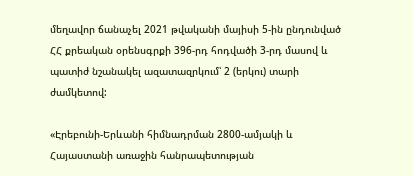մեղավոր ճանաչել 2021 թվականի մայիսի 5-ին ընդունված ՀՀ քրեական օրենսգրքի 396-րդ հոդվածի 3-րդ մասով և պատիժ նշանակել ազատազրկում՝ 2 (երկու) տարի ժամկետով:

«Էրեբունի-Երևանի հիմնադրման 2800-ամյակի և Հայաստանի առաջին հանրապետության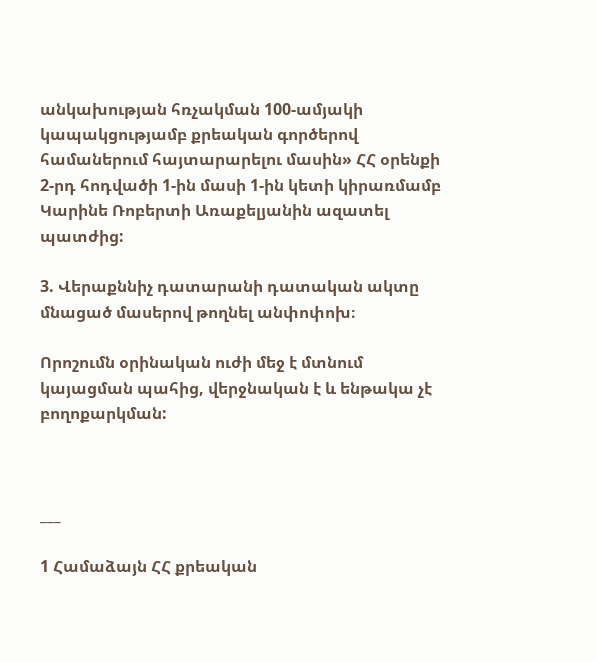անկախության հռչակման 100-ամյակի կապակցությամբ քրեական գործերով համաներում հայտարարելու մասին» ՀՀ օրենքի 2-րդ հոդվածի 1-ին մասի 1-ին կետի կիրառմամբ Կարինե Ռոբերտի Առաքելյանին ազատել պատժից:

3. Վերաքննիչ դատարանի դատական ակտը մնացած մասերով թողնել անփոփոխ։

Որոշումն օրինական ուժի մեջ է մտնում կայացման պահից, վերջնական է և ենթակա չէ բողոքարկման:



___

1 Համաձայն ՀՀ քրեական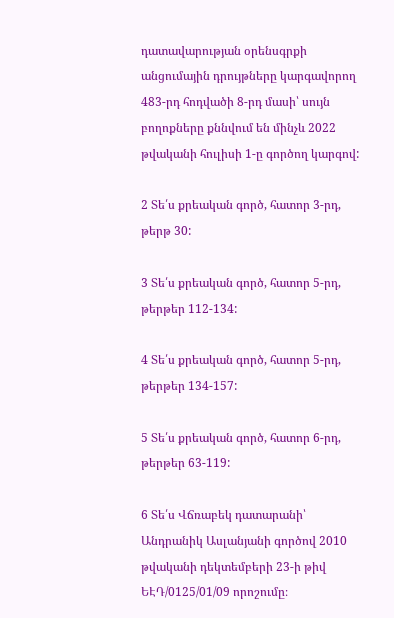դատավարության օրենսգրքի անցումային դրույթները կարգավորող 483-րդ հոդվածի 8-րդ մասի՝ սույն բողոքները քննվում են մինչև 2022 թվականի հուլիսի 1-ը գործող կարգով:

2 Տե՛ս քրեական գործ, հատոր 3-րդ, թերթ 30:

3 Տե՛ս քրեական գործ, հատոր 5-րդ, թերթեր 112-134:

4 Տե՛ս քրեական գործ, հատոր 5-րդ, թերթեր 134-157:

5 Տե՛ս քրեական գործ, հատոր 6-րդ, թերթեր 63-119:

6 Տե՛ս Վճռաբեկ դատարանի՝ Անդրանիկ Ասլանյանի գործով 2010 թվականի դեկտեմբերի 23-ի թիվ ԵԷԴ/0125/01/09 որոշումը։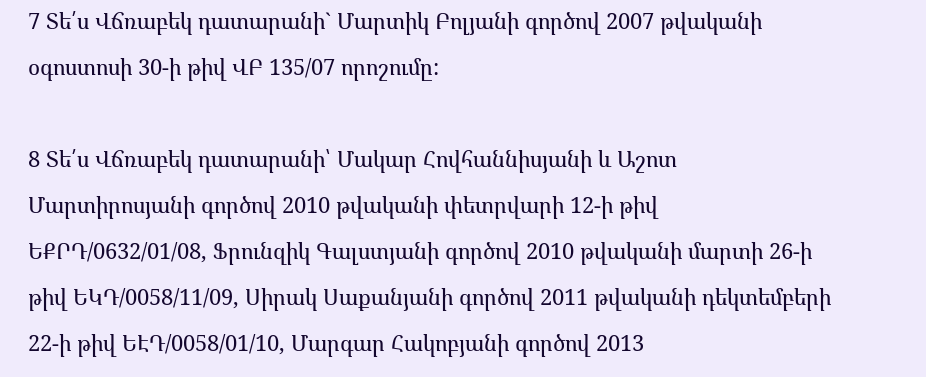7 Տե՛ս Վճռաբեկ դատարանի` Մարտիկ Բոլյանի գործով 2007 թվականի օգոստոսի 30-ի թիվ ՎԲ 135/07 որոշումը:

8 Տե՛ս Վճռաբեկ դատարանի՝ Մակար Հովհաննիսյանի և Աշոտ Մարտիրոսյանի գործով 2010 թվականի փետրվարի 12-ի թիվ ԵՔՐԴ/0632/01/08, Ֆրունզիկ Գալստյանի գործով 2010 թվականի մարտի 26-ի թիվ ԵԿԴ/0058/11/09, Սիրակ Սաքանյանի գործով 2011 թվականի դեկտեմբերի 22-ի թիվ ԵԷԴ/0058/01/10, Մարգար Հակոբյանի գործով 2013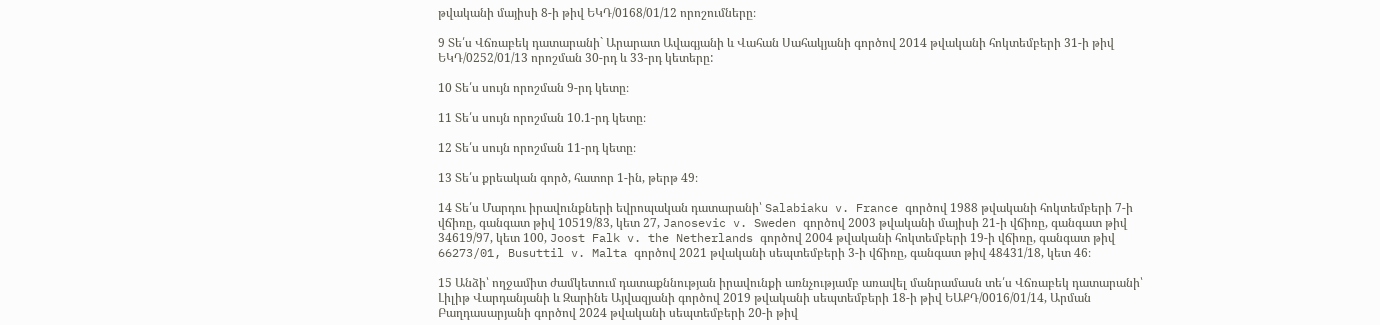թվականի մայիսի 8-ի թիվ ԵԿԴ/0168/01/12 որոշումները։

9 Տե՛ս Վճռաբեկ դատարանի` Արարատ Ավագյանի և Վահան Սահակյանի գործով 2014 թվականի հոկտեմբերի 31-ի թիվ ԵԿԴ/0252/01/13 որոշման 30-րդ և 33-րդ կետերը:

10 Տե՛ս սույն որոշման 9-րդ կետը։

11 Տե՛ս սույն որոշման 10.1-րդ կետը։

12 Տե՛ս սույն որոշման 11-րդ կետը։

13 Տե՛ս քրեական գործ, հատոր 1-ին, թերթ 49։

14 Տե՛ս Մարդու իրավունքների եվրոպական դատարանի՝ Salabiaku v. France գործով 1988 թվականի հոկտեմբերի 7-ի վճիռը, գանգատ թիվ 10519/83, կետ 27, Janosevic v. Sweden գործով 2003 թվականի մայիսի 21-ի վճիռը, գանգատ թիվ 34619/97, կետ 100, Joost Falk v. the Netherlands գործով 2004 թվականի հոկտեմբերի 19-ի վճիռը, գանգատ թիվ 66273/01, Busuttil v. Malta գործով 2021 թվականի սեպտեմբերի 3-ի վճիռը, գանգատ թիվ 48431/18, կետ 46։

15 Անձի՝ ողջամիտ ժամկետում դատաքննության իրավունքի առնչությամբ առավել մանրամասն տե՛ս Վճռաբեկ դատարանի՝ Լիլիթ Վարդանյանի և Զարինե Այվազյանի գործով 2019 թվականի սեպտեմբերի 18-ի թիվ ԵԱՔԴ/0016/01/14, Արման Բաղդասարյանի գործով 2024 թվականի սեպտեմբերի 20-ի թիվ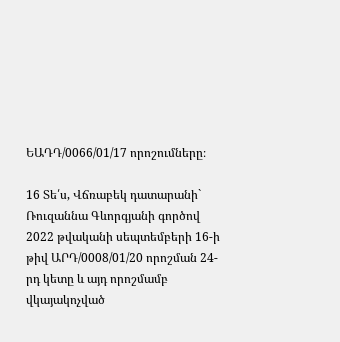ԵԱԴԴ/0066/01/17 որոշումները։

16 Տե՛ս, Վճռաբեկ դատարանի` Ռուզաննա Գևորգյանի գործով 2022 թվականի սեպտեմբերի 16-ի թիվ ԱՐԴ/0008/01/20 որոշման 24-րդ կետը և այդ որոշմամբ վկայակոչված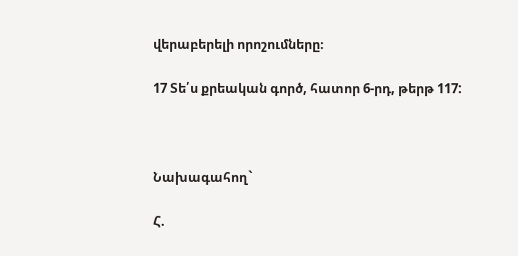վերաբերելի որոշումները։

17 Տե՛ս քրեական գործ, հատոր 6-րդ, թերթ 117:



Նախագահող`

Հ.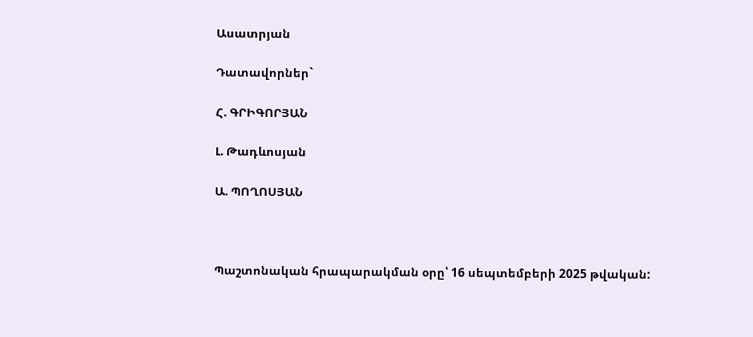Ասատրյան

Դատավորներ`

Հ. ԳՐԻԳՈՐՅԱՆ

Լ. Թադևոսյան

Ա. ՊՈՂՈՍՅԱՆ



Պաշտոնական հրապարակման օրը՝ 16 սեպտեմբերի 2025 թվական: